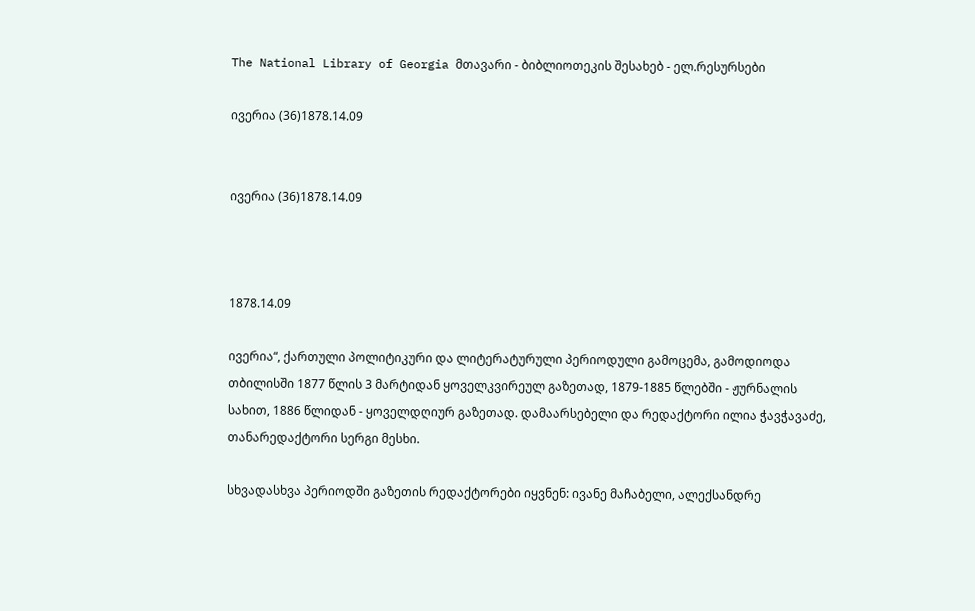The National Library of Georgia მთავარი - ბიბლიოთეკის შესახებ - ელ.რესურსები

ივერია (36)1878.14.09


ივერია (36)1878.14.09



1878.14.09

ივერია“, ქართული პოლიტიკური და ლიტერატურული პერიოდული გამოცემა, გამოდიოდა თბილისში 1877 წლის 3 მარტიდან ყოველკვირეულ გაზეთად, 1879-1885 წლებში - ჟურნალის სახით, 1886 წლიდან - ყოველდღიურ გაზეთად. დამაარსებელი და რედაქტორი ილია ჭავჭავაძე, თანარედაქტორი სერგი მესხი.

სხვადასხვა პერიოდში გაზეთის რედაქტორები იყვნენ: ივანე მაჩაბელი, ალექსანდრე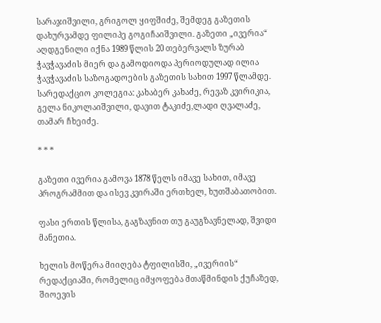სარაჯიშვილი, გრიგოლ ყიფშიძე, შემდეგ გაზეთის დახურვამდე ფილიპე გოგიჩაიშვილი. გაზეთი „ივერია“ აღდგენილი იქნა 1989 წლის 20 თებერვალს ზურაბ ჭავჭავაძის მიერ და გამოდიოდა პერიოდულად ილია ჭავჭავაძის საზოგადოების გაზეთის სახით 1997 წლამდე. სარედაქციო კოლეგია: კახაბერ კახაძე, რევაზ კვირიკია, გელა ნიკოლაიშვილი, დავით ტაკიძე,ლადი ღვალაძე, თამარ ჩხეიძე.

* * *

გაზეთი ივერია გამოვა 1878 წელს იმავე სახით, იმავე პროგრამმით და ისევ კვირაში ერთხელ, ხუთშაბათობით.

ფასი ერთის წლისა, გაგზავნით თუ გაუგზავნელად, შვიდი მანეთია.

ხელის მოწერა მიიღება ტფილისში, „ივერიის“ რედაქციაში, რომელიც იმყოფება მთაწმინდის ქუჩაზედ, შიოევის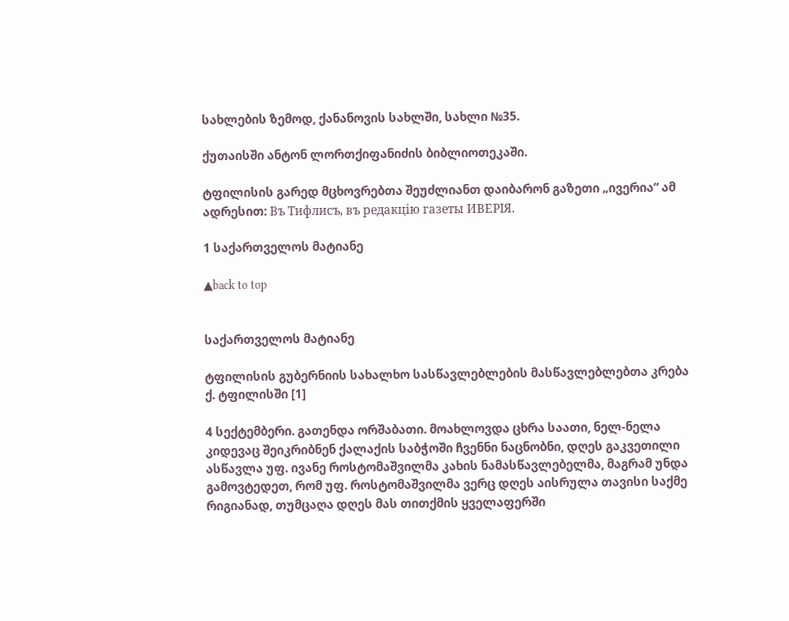სახლების ზემოდ, ქანანოვის სახლში, სახლი №35.

ქუთაისში ანტონ ლორთქიფანიძის ბიბლიოთეკაში.

ტფილისის გარედ მცხოვრებთა შეუძლიანთ დაიბარონ გაზეთი „ივერია“ ამ ადრესით: Въ Тифлисъ, въ редакцiю газеты ИВЕРІЯ.

1 საქართველოს მატიანე

▲back to top


საქართველოს მატიანე

ტფილისის გუბერნიის სახალხო სასწავლებლების მასწავლებლებთა კრება ქ. ტფილისში [1]

4 სექტემბერი. გათენდა ორშაბათი. მოახლოვდა ცხრა საათი, ნელ-ნელა კიდევაც შეიკრიბნენ ქალაქის საბჭოში ჩვენნი ნაცნობნი, დღეს გაკვეთილი ასწავლა უფ. ივანე როსტომაშვილმა კახის ნამასწავლებელმა, მაგრამ უნდა გამოვტედეთ, რომ უფ. როსტომაშვილმა ვერც დღეს აისრულა თავისი საქმე რიგიანად, თუმცაღა დღეს მას თითქმის ყველაფერში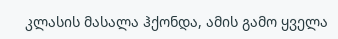კლასის მასალა ჰქონდა, ამის გამო ყველა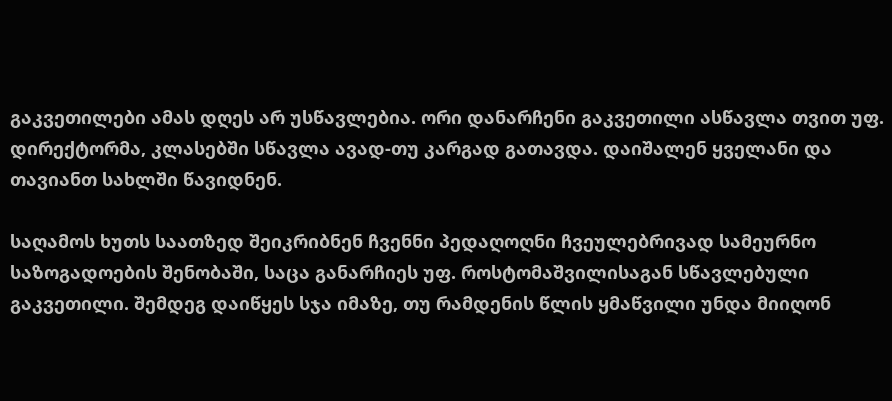გაკვეთილები ამას დღეს არ უსწავლებია. ორი დანარჩენი გაკვეთილი ასწავლა თვით უფ. დირექტორმა, კლასებში სწავლა ავად-თუ კარგად გათავდა. დაიშალენ ყველანი და თავიანთ სახლში წავიდნენ.

საღამოს ხუთს საათზედ შეიკრიბნენ ჩვენნი პედაღოღნი ჩვეულებრივად სამეურნო საზოგადოების შენობაში, საცა განარჩიეს უფ. როსტომაშვილისაგან სწავლებული გაკვეთილი. შემდეგ დაიწყეს სჯა იმაზე, თუ რამდენის წლის ყმაწვილი უნდა მიიღონ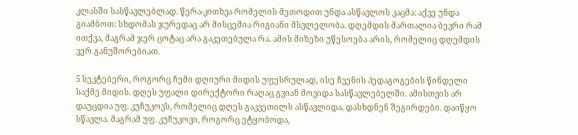კლასში სასწავლებლად. წერა-კითხვა რომელის მეთოდით უნდა ასწავლოს კაცმა: აქვე უნდა გიამბოთ: სხდომას ჯურედაც არ მისცემია რიგიანი მსვლელობა. დღემდის მართალია ბევრი რამ ითქვა, მაგრამ ჯერ ცოტაც არა გაკეთებულა რა. ამის მიზეზი უწესოება არის, რომელიც დღემდის ვერ განუშორებიათ.

5 სეკტებერი, როგორც ჩემი დღიური მიდის უფესრულად, ისე ჩვენის პედაგოგების წინდელი საქმე მიდის. დღეს უფალი დირექტორი რაღაც გვიან მოვიდა სასწავლებელში. ამისთვის არ დაუცდია უფ. კუჩუკოვს, რომელიც დღეს გაკვეთილს ასწავლიდა. დასხდნენ შეგირდები. დაიწყო სწავლა. მაგრამ უფ. კუჩუკოვი, როგორც ეტყობოდა,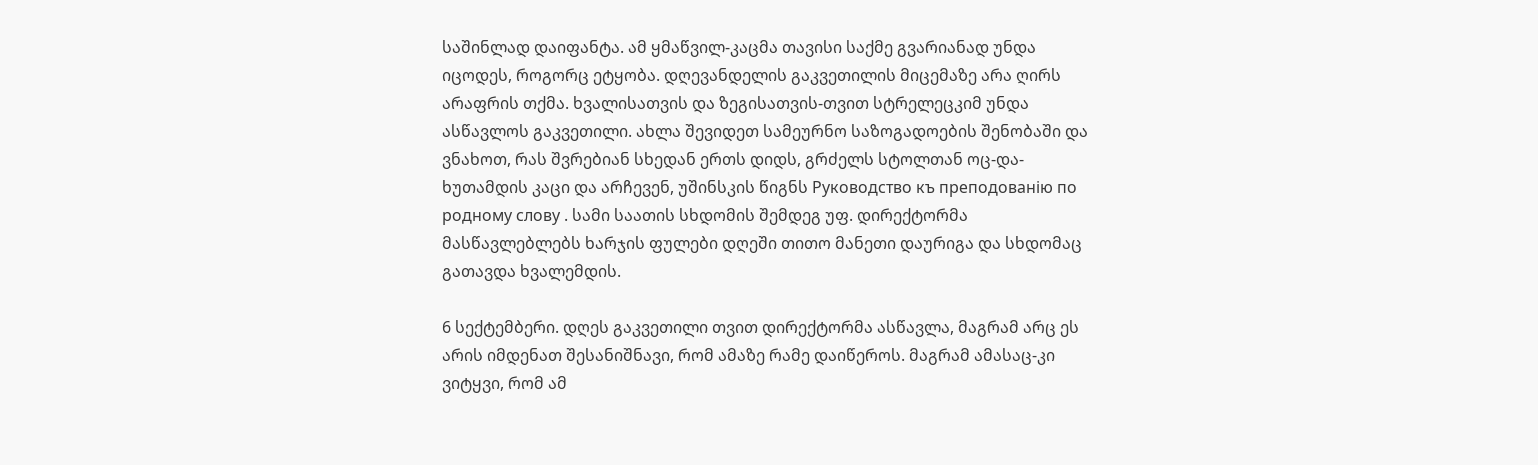საშინლად დაიფანტა. ამ ყმაწვილ-კაცმა თავისი საქმე გვარიანად უნდა იცოდეს, როგორც ეტყობა. დღევანდელის გაკვეთილის მიცემაზე არა ღირს არაფრის თქმა. ხვალისათვის და ზეგისათვის-თვით სტრელეცკიმ უნდა ასწავლოს გაკვეთილი. ახლა შევიდეთ სამეურნო საზოგადოების შენობაში და ვნახოთ, რას შვრებიან სხედან ერთს დიდს, გრძელს სტოლთან ოც-და-ხუთამდის კაცი და არჩევენ, უშინსკის წიგნს Руководство къ преподованiю по родному слову . სამი საათის სხდომის შემდეგ უფ. დირექტორმა მასწავლებლებს ხარჯის ფულები დღეში თითო მანეთი დაურიგა და სხდომაც გათავდა ხვალემდის.

6 სექტემბერი. დღეს გაკვეთილი თვით დირექტორმა ასწავლა, მაგრამ არც ეს არის იმდენათ შესანიშნავი, რომ ამაზე რამე დაიწეროს. მაგრამ ამასაც-კი ვიტყვი, რომ ამ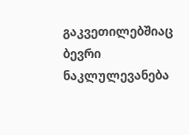გაკვეთილებშიაც ბევრი ნაკლულევანება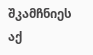შკამჩნიეს აქ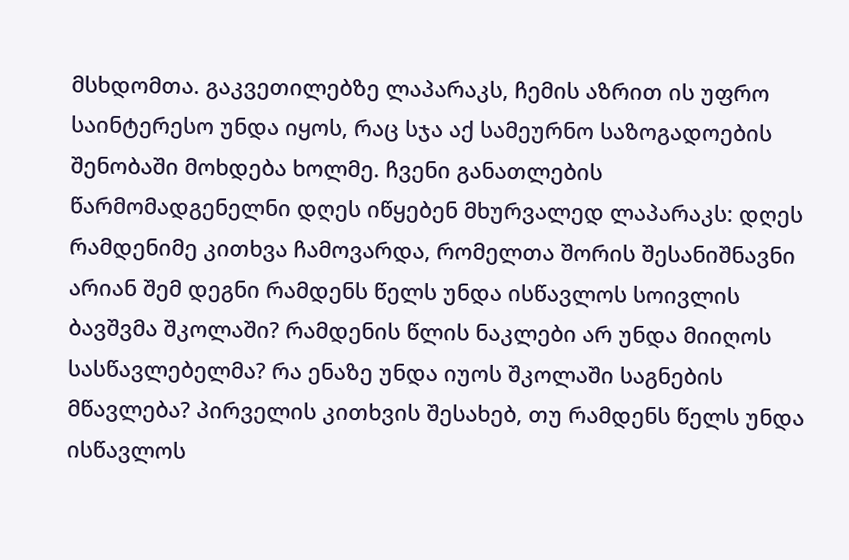მსხდომთა. გაკვეთილებზე ლაპარაკს, ჩემის აზრით ის უფრო საინტერესო უნდა იყოს, რაც სჯა აქ სამეურნო საზოგადოების შენობაში მოხდება ხოლმე. ჩვენი განათლების წარმომადგენელნი დღეს იწყებენ მხურვალედ ლაპარაკს: დღეს რამდენიმე კითხვა ჩამოვარდა, რომელთა შორის შესანიშნავნი არიან შემ დეგნი რამდენს წელს უნდა ისწავლოს სოივლის ბავშვმა შკოლაში? რამდენის წლის ნაკლები არ უნდა მიიღოს სასწავლებელმა? რა ენაზე უნდა იუოს შკოლაში საგნების მწავლება? პირველის კითხვის შესახებ, თუ რამდენს წელს უნდა ისწავლოს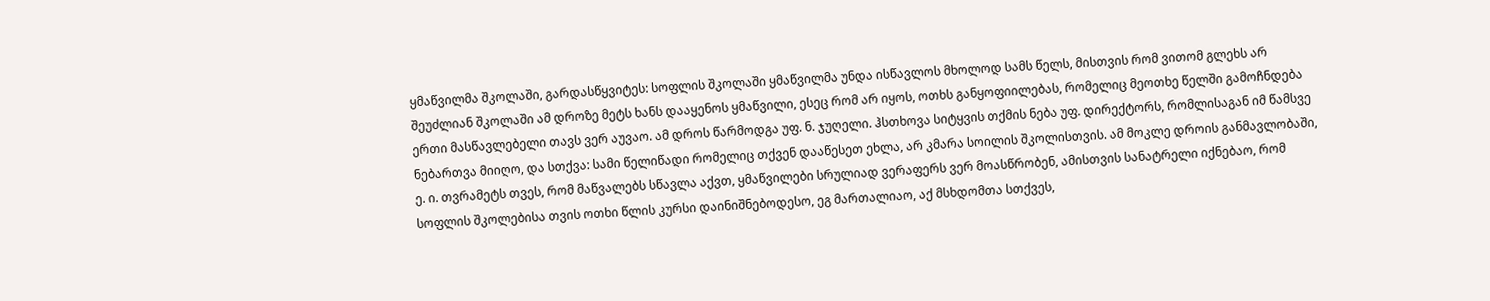ყმაწვილმა შკოლაში, გარდასწყვიტეს: სოფლის შკოლაში ყმაწვილმა უნდა ისწავლოს მხოლოდ სამს წელს, მისთვის რომ ვითომ გლეხს არ შეუძლიან შკოლაში ამ დროზე მეტს ხანს დააყენოს ყმაწვილი, ესეც რომ არ იყოს, ოთხს განყოფიილებას, რომელიც მეოთხე წელში გამოჩნდება ერთი მასწავლებელი თავს ვერ აუვაო. ამ დროს წარმოდგა უფ. ნ. ჯუღელი. ჰსთხოვა სიტყვის თქმის ნება უფ. დირექტორს, რომლისაგან იმ წამსვე ნებართვა მიიღო, და სთქვა: სამი წელიწადი რომელიც თქვენ დააწესეთ ეხლა, არ კმარა სოილის შკოლისთვის. ამ მოკლე დროის განმავლობაში, ე. ი. თვრამეტს თვეს, რომ მაწვალებს სწავლა აქვთ, ყმაწვილები სრულიად ვერაფერს ვერ მოასწრობენ, ამისთვის სანატრელი იქნებაო, რომ სოფლის შკოლებისა თვის ოთხი წლის კურსი დაინიშნებოდესო, ეგ მართალიაო, აქ მსხდომთა სთქვეს,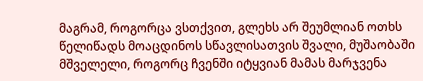მაგრამ, როგორცა ვსთქვით, გლეხს არ შეუმლიან ოთხს წელიწადს მოაცდინოს სწავლისათვის შვალი, მუშაობაში მშველელი, როგორც ჩვენში იტყვიან მამას მარჯვენა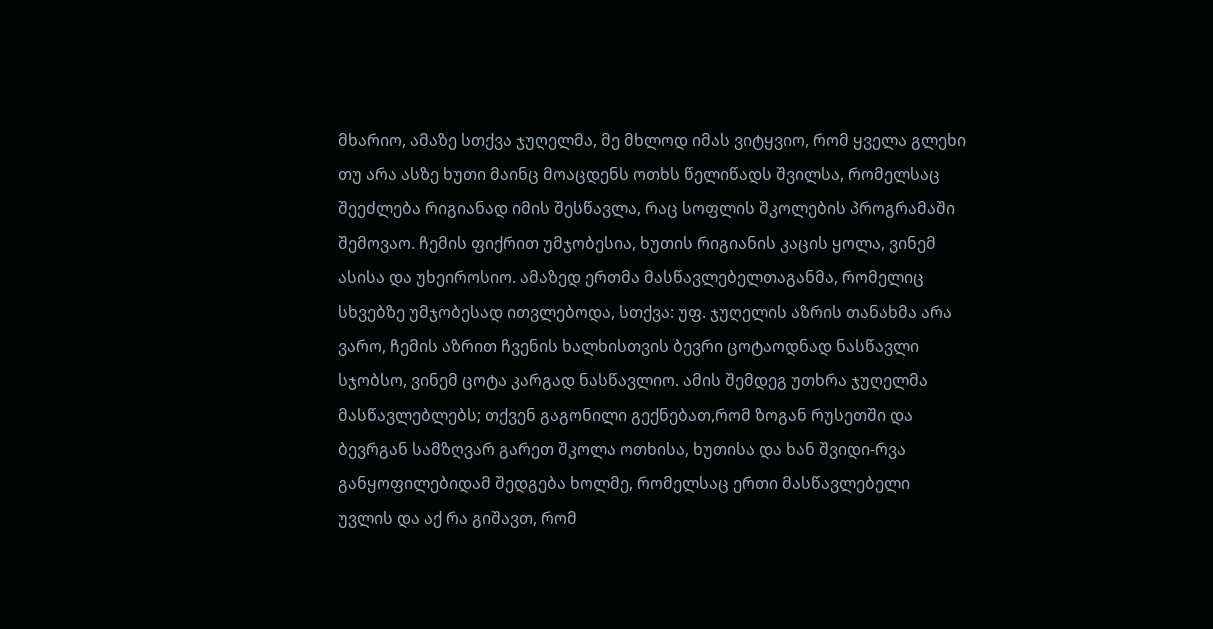მხარიო, ამაზე სთქვა ჯუღელმა, მე მხლოდ იმას ვიტყვიო, რომ ყველა გლეხი თუ არა ასზე ხუთი მაინც მოაცდენს ოთხს წელიწადს შვილსა, რომელსაც შეეძლება რიგიანად იმის შესწავლა, რაც სოფლის შკოლების პროგრამაში შემოვაო. ჩემის ფიქრით უმჯობესია, ხუთის რიგიანის კაცის ყოლა, ვინემ ასისა და უხეიროსიო. ამაზედ ერთმა მასწავლებელთაგანმა, რომელიც სხვებზე უმჯობესად ითვლებოდა, სთქვა: უფ. ჯუღელის აზრის თანახმა არა ვარო, ჩემის აზრით ჩვენის ხალხისთვის ბევრი ცოტაოდნად ნასწავლი სჯობსო, ვინემ ცოტა კარგად ნასწავლიო. ამის შემდეგ უთხრა ჯუღელმა მასწავლებლებს; თქვენ გაგონილი გექნებათ,რომ ზოგან რუსეთში და ბევრგან სამზღვარ გარეთ შკოლა ოთხისა, ხუთისა და ხან შვიდი-რვა განყოფილებიდამ შედგება ხოლმე, რომელსაც ერთი მასწავლებელი უვლის და აქ რა გიშავთ, რომ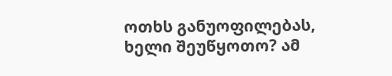ოთხს განუოფილებას, ხელი შეუწყოთო? ამ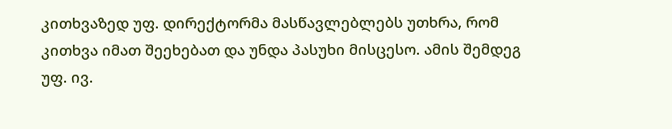კითხვაზედ უფ. დირექტორმა მასწავლებლებს უთხრა, რომ კითხვა იმათ შეეხებათ და უნდა პასუხი მისცესო. ამის შემდეგ უფ. ივ.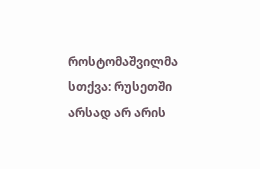როსტომაშვილმა სთქვა: რუსეთში არსად არ არის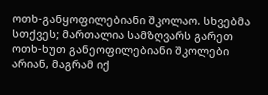ოთხ-განყოფილებიანი შკოლაო. სხვებმა სთქვეს; მართალია სამზღვარს გარეთ ოთხ-ხუთ განეოფილებიანი შკოლები არიან, მაგრამ იქ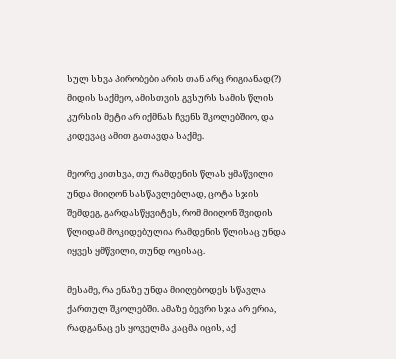სულ სხვა პირობები არის თან არც რიგიანად(?) მიდის საქმეო, ამისთვის გვსურს სამის წლის კურსის მეტი არ იქმნას ჩვენს შკოლებშიო, და კიდევაც ამით გათავდა საქმე.

მეორე კითხვა, თუ რამდენის წლას ყმაწვილი უნდა მიიღონ სასწავლებლად, ცოტა სჯის შემდეგ, გარდასწყვიტეს, რომ მიიღონ შვიდის წლიდამ მოკიდებულია რამდენის წლისაც უნდა იყვეს ყმწვილი, თუნდ ოცისაც.

მესამე, რა ენაზე უნდა მიიღებოდეს სწავლა ქართულ შკოლებში. ამაზე ბევრი სჯა არ ერია, რადგანაც ეს ყოველმა კაცმა იცის, აქ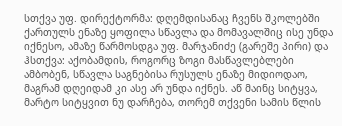სთქვა უფ. დირექტორმა: დღემდისანაც ჩვენს შკოლებში ქართულს ენაზე ყოფილა სწავლა და მომავალშიც ისე უნდა იქნესო, ამაზე წარმოსდგა უფ. მარჯანიძე (გარეშე პირი) და ჰსთქვა: აქობამდის, როგორც ზოგი მასწავლებლები ამბობენ, სწავლა საგნებისა რუსულს ენაზე მიდიოდაო, მაგრამ დღეიდამ კი ასე არ უნდა იქნეს. აწ მაინც სიტყვა, მარტო სიტყვით ნუ დარჩება, თორემ თქვენი სამის წლის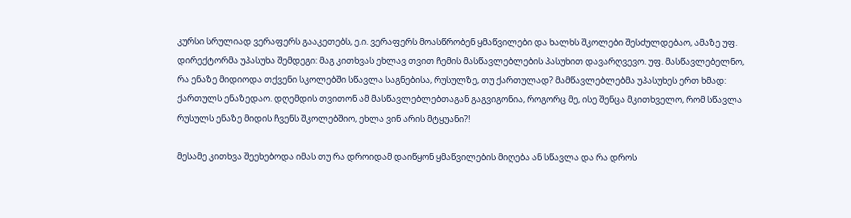კურსი სრულიად ვერაფერს გააკეთებს, ე.ი. ვერაფერს მოასწრობენ ყმაწვილები და ხალხს შკოლები შესძულდებაო, ამაზე უფ. დირექტორმა უპასუხა შემდეგი: მაგ კითხვას ეხლავ თვით ჩემის მასწავლებლების პასუხით დავარღვევო. უფ. მასწავლებელნო, რა ენაზე მიდიოდა თქვენი სკოლებში სწავლა საგნებისა, რუსულზე, თუ ქართულად? მამწავლებლებმა უპასუხეს ერთ ხმად: ქართულს ენაზედაო. დღემდის თვითონ ამ მასწავლებლებთაგან გაგვიგონია, როგორც მე, ისე შენცა მკითხველო, რომ სწავლა რუსულს ენაზე მიდის ჩვენს შკოლებშიო, ეხლა ვინ არის მტყუანი?!

მესამე კითხვა შეეხებოდა იმას თუ რა დროიდამ დაიწყონ ყმაწვილების მიღება ან სწავლა და რა დროს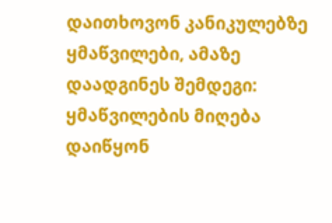დაითხოვონ კანიკულებზე ყმაწვილები, ამაზე დაადგინეს შემდეგი: ყმაწვილების მიღება დაიწყონ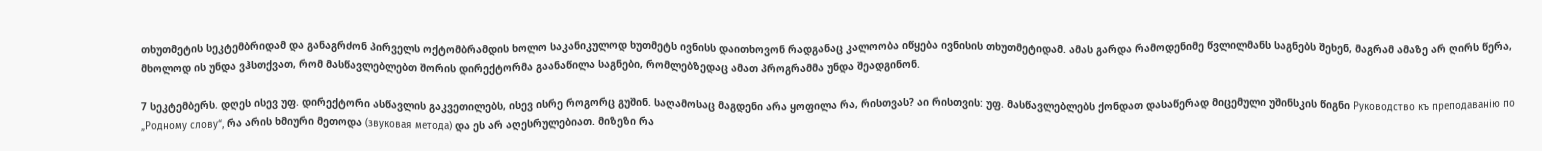თხუთმეტის სეკტემბრიდამ და განაგრძონ პირველს ოქტომბრამდის ხოლო საკანიკულოდ ხუთმეტს ივნისს დაითხოვონ რადგანაც კალოობა იწყება ივნისის თხუთმეტიდამ. ამას გარდა რამოდენიმე წვლილმანს საგნებს შეხენ, მაგრამ ამაზე არ ღირს წერა, მხოლოდ ის უნდა ვჰსთქვათ, რომ მასწავლებლებთ შორის დირექტორმა გაანაწილა საგნები, რომლებზედაც ამათ პროგრამმა უნდა შეადგინონ.

7 სეკტემბერს. დღეს ისევ უფ. დირექტორი ასწავლის გაკვეთილებს, ისევ ისრე როგორც გუშინ. საღამოსაც მაგდენი არა ყოფილა რა, რისთვას? აი რისთვის: უფ. მასწავლებლებს ქონდათ დასაწერად მიცემული უშინსკის წიგნი Руководство къ преподаванію по „Родному слову“, რა არის ხმიური მეთოდა (звуковая метода) და ეს არ აღესრულებიათ. მიზეზი რა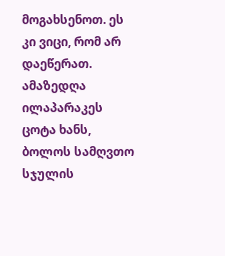მოგახსენოთ. ეს კი ვიცი, რომ არ დაეწერათ. ამაზედღა ილაპარაკეს ცოტა ხანს, ბოლოს სამღვთო სჯულის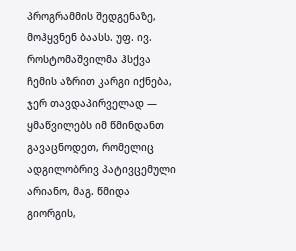პროგრამმის შედგენაზე, მოჰყვნენ ბაასს. უფ. ივ. როსტომაშვილმა ჰსქვა ჩემის აზრით კარგი იქნება, ჯერ თავდაპირველად — ყმაწვილებს იმ წმინდანთ გავაცნოდეთ, რომელიც ადგილობრივ პატივცემული არიანო, მაგ. წმიდა გიორგის,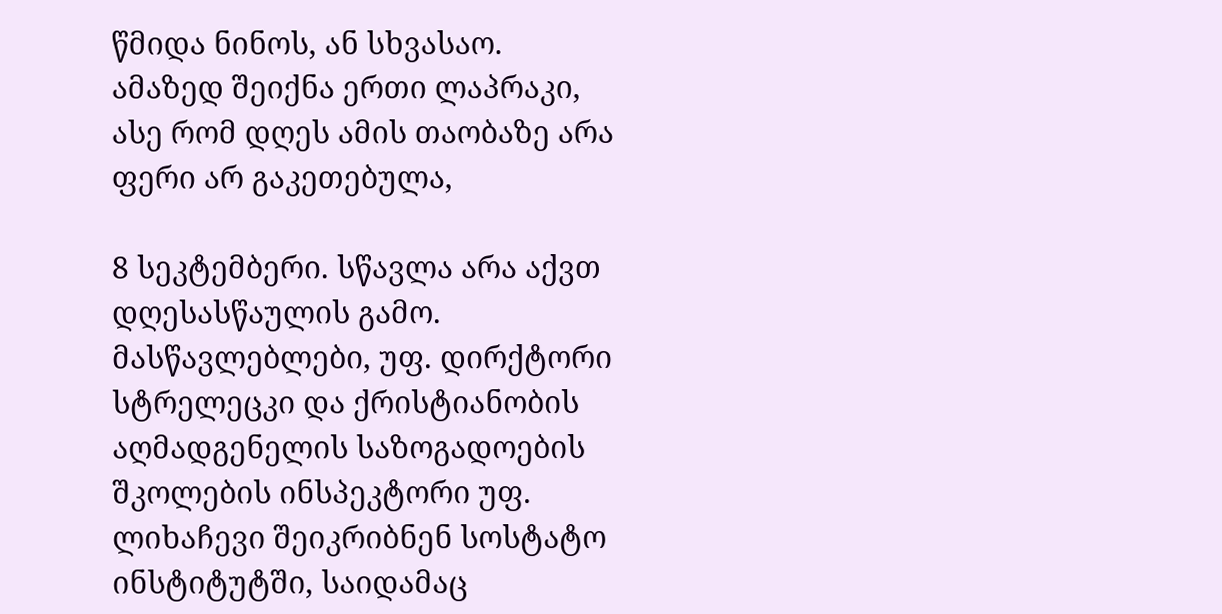წმიდა ნინოს, ან სხვასაო. ამაზედ შეიქნა ერთი ლაპრაკი, ასე რომ დღეს ამის თაობაზე არა ფერი არ გაკეთებულა,

8 სეკტემბერი. სწავლა არა აქვთ დღესასწაულის გამო. მასწავლებლები, უფ. დირქტორი სტრელეცკი და ქრისტიანობის აღმადგენელის საზოგადოების შკოლების ინსპეკტორი უფ. ლიხაჩევი შეიკრიბნენ სოსტატო ინსტიტუტში, საიდამაც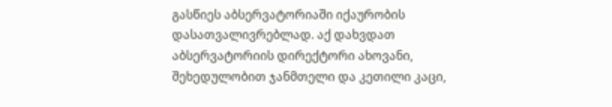გასწიეს აბსერვატორიაში იქაურობის დასათვალივრებლად. აქ დახვდათ აბსერვატორიის დირექტორი ახოვანი, შეხედულობით ჯანმთელი და კეთილი კაცი,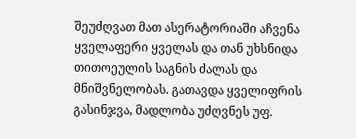შეუძღვათ მათ ასერატორიაში აჩვენა ყველაფერი ყველას და თან უხსნიდა თითოეულის საგნის ძალას და მნიშვნელობას. გათავდა ყველიფრის გასინჯვა, მადლობა უძღვნეს უფ.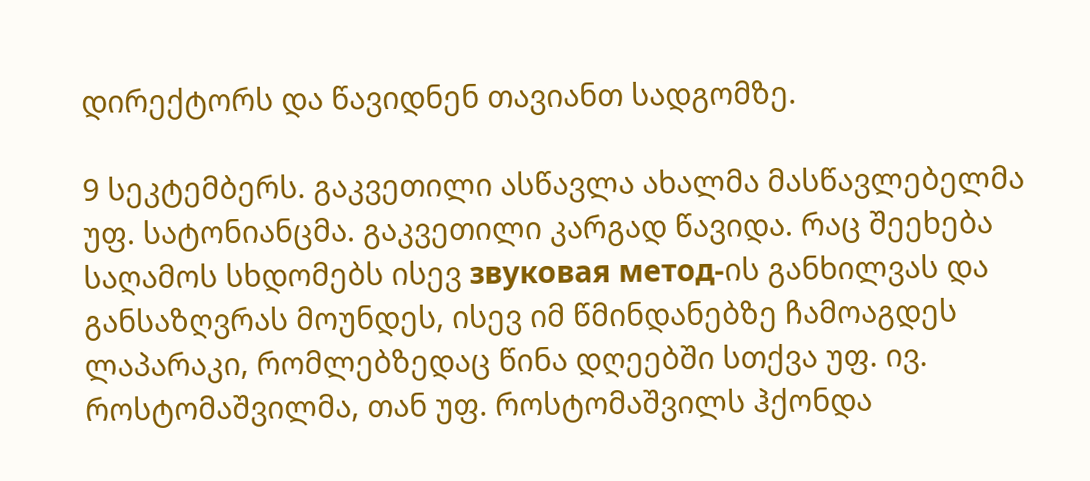დირექტორს და წავიდნენ თავიანთ სადგომზე.

9 სეკტემბერს. გაკვეთილი ასწავლა ახალმა მასწავლებელმა უფ. სატონიანცმა. გაკვეთილი კარგად წავიდა. რაც შეეხება საღამოს სხდომებს ისევ звуковая метод-ის განხილვას და განსაზღვრას მოუნდეს, ისევ იმ წმინდანებზე ჩამოაგდეს ლაპარაკი, რომლებზედაც წინა დღეებში სთქვა უფ. ივ. როსტომაშვილმა, თან უფ. როსტომაშვილს ჰქონდა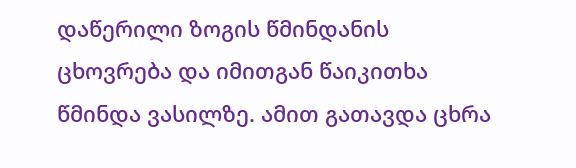დაწერილი ზოგის წმინდანის ცხოვრება და იმითგან წაიკითხა წმინდა ვასილზე. ამით გათავდა ცხრა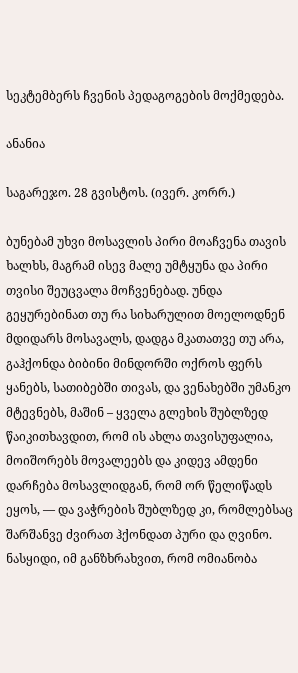სეკტემბერს ჩვენის პედაგოგების მოქმედება.

ანანია

საგარეჯო. 28 გვისტოს. (ივერ. კორრ.)

ბუნებამ უხვი მოსავლის პირი მოაჩვენა თავის ხალხს, მაგრამ ისევ მალე უმტყუნა და პირი თვისი შეუცვალა მოჩვენებად. უნდა გეყურებინათ თუ რა სიხარულით მოელოდნენ მდიდარს მოსავალს, დადგა მკათათვე თუ არა, გაჰქონდა ბიბინი მინდორში ოქროს ფერს ყანებს, სათიბებში თივას, და ვენახებში უმანკო მტევნებს, მაშინ – ყველა გლეხის შუბლზედ წაიკითხავდით, რომ ის ახლა თავისუფალია, მოიშორებს მოვალეებს და კიდევ ამდენი დარჩება მოსავლიდგან, რომ ორ წელიწადს ეყოს, — და ვაჭრების შუბლზედ კი, რომლებსაც შარშანვე ძვირათ ჰქონდათ პური და ღვინო. ნასყიდი, იმ განზხრახვით, რომ ომიანობა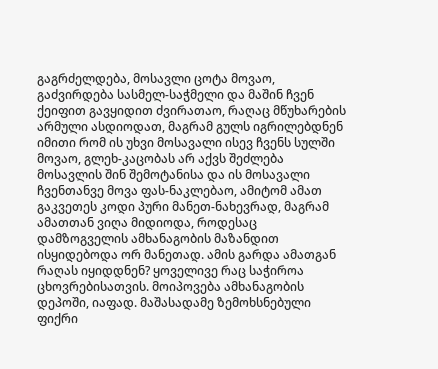გაგრძელდება, მოსავლი ცოტა მოვაო, გაძვირდება სასმელ-საჭმელი და მაშინ ჩვენ ქეიფით გავყიდით ძვირათაო, რაღაც მწუხარების არმული ასდიოდათ, მაგრამ გულს იგრილებდნენ იმითი რომ ის უხვი მოსავალი ისევ ჩვენს სულში მოვაო, გლეხ-კაცობას არ აქვს შეძლება მოსავლის შინ შემოტანისა და ის მოსავალი ჩვენთანვე მოვა ფას-ნაკლებაო, ამიტომ ამათ გაკვეთეს კოდი პური მანეთ-ნახევრად, მაგრამ ამათთან ვიღა მიდიოდა, როდესაც დამზოგველის ამხანაგობის მაზანდით ისყიდებოდა ორ მანეთად. ამის გარდა ამათგან რაღას იყიდდნენ? ყოველივე რაც საჭიროა ცხოვრებისათვის. მოიპოვება ამხანაგობის დეპოში, იაფად. მაშასადამე ზემოხსნებული ფიქრი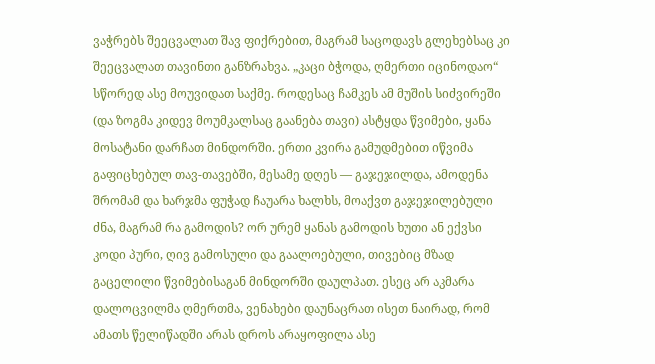ვაჭრებს შეეცვალათ შავ ფიქრებით, მაგრამ საცოდავს გლეხებსაც კი შეეცვალათ თავინთი განზრახვა. „კაცი ბჭოდა, ღმერთი იცინოდაო“ სწორედ ასე მოუვიდათ საქმე. როდესაც ჩამკეს ამ მუშის სიძვირეში (და ზოგმა კიდევ მოუმკალსაც გაანება თავი) ასტყდა წვიმები, ყანა მოსატანი დარჩათ მინდორში. ერთი კვირა გამუდმებით იწვიმა გაფიცხებულ თავ-თავებში, მესამე დღეს — გაჯეჯილდა, ამოდენა შრომამ და ხარჯმა ფუჭად ჩაუარა ხალხს, მოაქვთ გაჯეჯილებული ძნა, მაგრამ რა გამოდის? ორ ურემ ყანას გამოდის ხუთი ან ექვსი კოდი პური, ღივ გამოსული და გაალოებული, თივებიც მზად გაცელილი წვიმებისაგან მინდორში დაულპათ. ესეც არ აკმარა დალოცვილმა ღმერთმა, ვენახები დაუნაცრათ ისეთ ნაირად, რომ ამათს წელიწადში არას დროს არაყოფილა ასე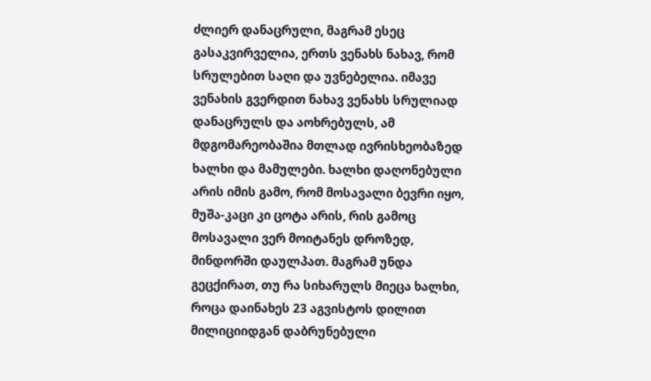ძლიერ დანაცრული, მაგრამ ესეც გასაკვირველია, ერთს ვენახს ნახავ, რომ სრულებით საღი და უვნებელია. იმავე ვენახის გვერდით ნახავ ვენახს სრულიად დანაცრულს და აოხრებულს, ამ მდგომარეობაშია მთლად ივრისხეობაზედ ხალხი და მამულები. ხალხი დაღონებული არის იმის გამო, რომ მოსავალი ბევრი იყო, მუშა-კაცი კი ცოტა არის, რის გამოც მოსავალი ვერ მოიტანეს დროზედ, მინდორში დაულპათ. მაგრამ უნდა გეცქირათ, თუ რა სიხარულს მიეცა ხალხი, როცა დაინახეს 23 აგვისტოს დილით მილიციიდგან დაბრუნებული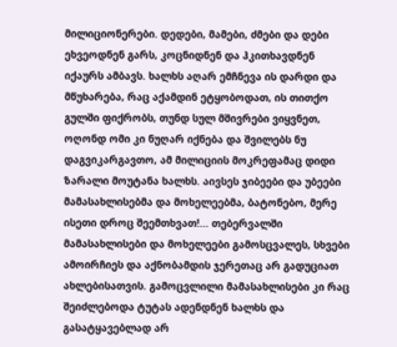მილიციონერები. დედები, მამები, ძმები და დები ეხვეოდნენ გარს, კოცნიდნენ და ჰკითხავდნენ იქაურს ამბავს. ხალხს აღარ ემჩნევა ის დარდი და მწუხარება, რაც აქამდინ ეტყობოდათ, ის თითქო გულში ფიქრობს, თუნდ სულ მშივრები ვიყვნეთ, ოღონდ ომი კი ნუღარ იქნება და შვილებს ნუ დაგვიკარგავთო, ამ მილიციის მოკრეფამაც დიდი ზარალი მოუტანა ხალხს. აივსეს ჯიბეები და უბეები მამასახლისებმა და მოხელეებმა, ბატონებო, მერე ისეთი დროც შეემთხვათ!... თებერვალში მამასახლისები და მოხელეები გამოსცვალეს, სხვები ამოირჩიეს და აქნობამდის ჯერეთაც არ გადუციათ ახლებისათვის. გამოცვლილი მამასახლისები კი რაც შეიძლებოდა ტუტას ადენდნენ ხალხს და გასატყავებლად არ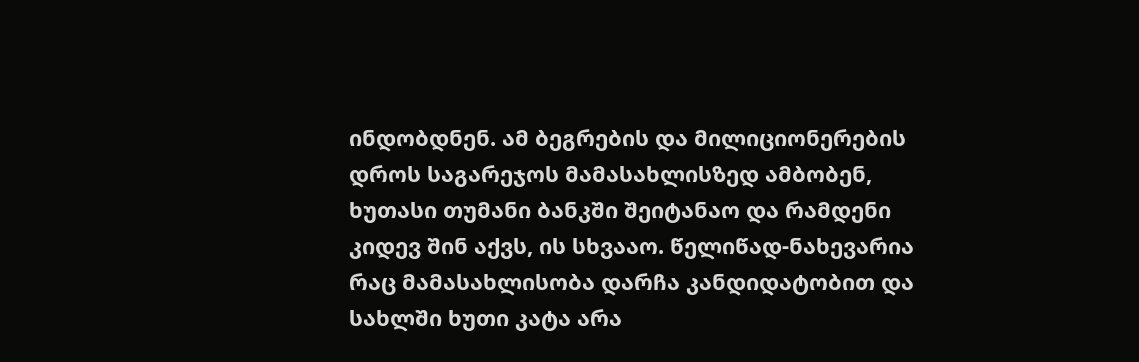ინდობდნენ. ამ ბეგრების და მილიციონერების დროს საგარეჯოს მამასახლისზედ ამბობენ, ხუთასი თუმანი ბანკში შეიტანაო და რამდენი კიდევ შინ აქვს, ის სხვააო. წელიწად-ნახევარია რაც მამასახლისობა დარჩა კანდიდატობით და სახლში ხუთი კატა არა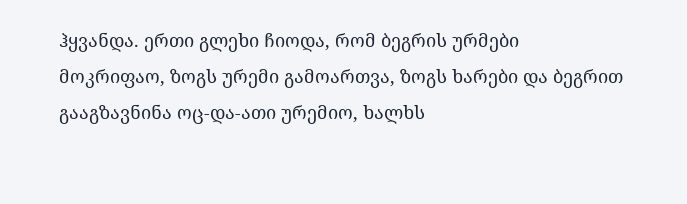ჰყვანდა. ერთი გლეხი ჩიოდა, რომ ბეგრის ურმები მოკრიფაო, ზოგს ურემი გამოართვა, ზოგს ხარები და ბეგრით გააგზავნინა ოც-და-ათი ურემიო, ხალხს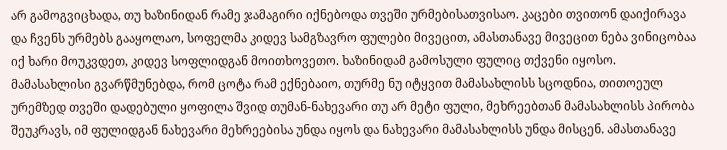არ გამოგვიცხადა, თუ ხაზინიდან რამე ჯამაგირი იქნებოდა თვეში ურმებისათვისაო. კაცები თვითონ დაიქირავა და ჩვენს ურმებს გააყოლაო, სოფელმა კიდევ სამგზავრო ფულები მივეცით, ამასთანავე მივეცით ნება ვინიცობაა იქ ხარი მოუკვდეთ, კიდევ სოფლიდგან მოითხოვეთო. ხაზინიდამ გამოსული ფულიც თქვენი იყოსო. მამასახლისი გვარწმუნებდა, რომ ცოტა რამ ექნებაიო, თურმე ნუ იტყვით მამასახლისს სცოდნია, თითოეულ ურემზედ თვეში დადებული ყოფილა შვიდ თუმან-ნახევარი თუ არ მეტი ფული, მეხრეებთან მამასახლისს პირობა შეუკრავს, იმ ფულიდგან ნახევარი მეხრეებისა უნდა იყოს და ნახევარი მამასახლისს უნდა მისცენ. ამასთანავე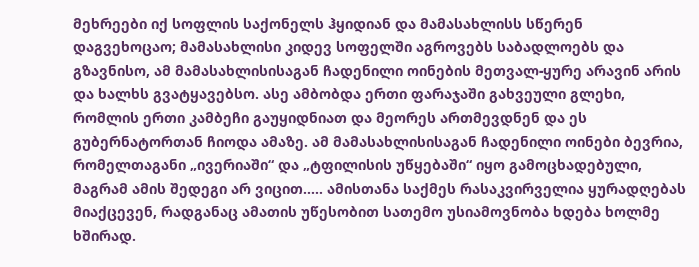მეხრეები იქ სოფლის საქონელს ჰყიდიან და მამასახლისს სწერენ დაგვეხოცაო; მამასახლისი კიდევ სოფელში აგროვებს საბადლოებს და გზავნისო, ამ მამასახლისისაგან ჩადენილი ოინების მეთვალ-ყურე არავინ არის და ხალხს გვატყავებსო. ასე ამბობდა ერთი ფარაჯაში გახვეული გლეხი, რომლის ერთი კამბეჩი გაუყიდნიათ და მეორეს ართმევდნენ და ეს გუბერნატორთან ჩიოდა ამაზე. ამ მამასახლისისაგან ჩადენილი ოინები ბევრია, რომელთაგანი „ივერიაში“ და „ტფილისის უწყებაში“ იყო გამოცხადებული, მაგრამ ამის შედეგი არ ვიცით..... ამისთანა საქმეს რასაკვირველია ყურადღებას მიაქცევენ, რადგანაც ამათის უწესობით სათემო უსიამოვნობა ხდება ხოლმე ხშირად.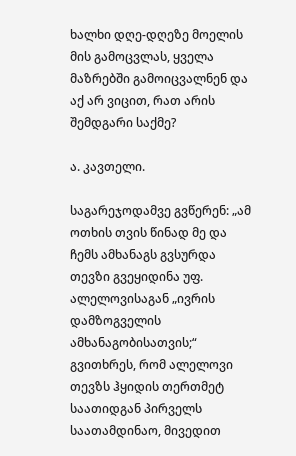ხალხი დღე-დღეზე მოელის მის გამოცვლას, ყველა მაზრებში გამოიცვალნენ და აქ არ ვიცით, რათ არის შემდგარი საქმე?

ა. კავთელი.

საგარეჯოდამვე გვწერენ: „ამ ოთხის თვის წინად მე და ჩემს ამხანაგს გვსურდა თევზი გვეყიდინა უფ. ალელოვისაგან „ივრის დამზოგველის ამხანაგობისათვის;“ გვითხრეს, რომ ალელოვი თევზს ჰყიდის თერთმეტ საათიდგან პირველს საათამდინაო, მივედით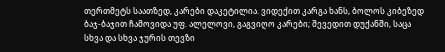თერთმეტს საათზედ, კარები დაკეტილია. ვიდექით კარგა ხანს, ბოლოს კიბეზედ ბაჯ-ბაჯით ჩამოვიდა უფ. ალელოვი, გაგვიღო კარები; შევედით დუქანში, საცა სხვა და სხვა ჯურის თევზი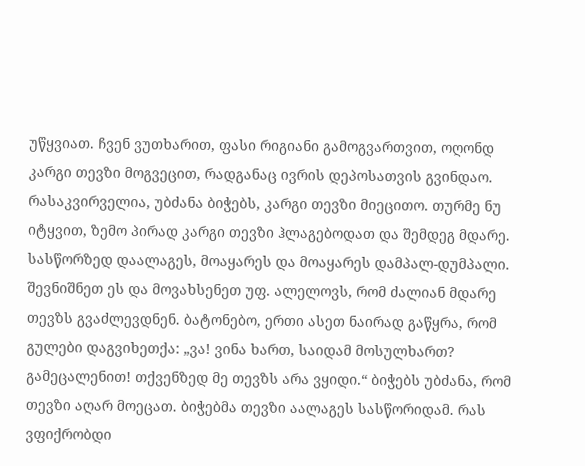უწყვიათ. ჩვენ ვუთხარით, ფასი რიგიანი გამოგვართვით, ოღონდ კარგი თევზი მოგვეცით, რადგანაც ივრის დეპოსათვის გვინდაო. რასაკვირველია, უბძანა ბიჭებს, კარგი თევზი მიეცითო. თურმე ნუ იტყვით, ზემო პირად კარგი თევზი ჰლაგებოდათ და შემდეგ მდარე. სასწორზედ დაალაგეს, მოაყარეს და მოაყარეს დამპალ-დუმპალი. შევნიშნეთ ეს და მოვახსენეთ უფ. ალელოვს, რომ ძალიან მდარე თევზს გვაძლევდნენ. ბატონებო, ერთი ასეთ ნაირად გაწყრა, რომ გულები დაგვიხეთქა: „ვა! ვინა ხართ, საიდამ მოსულხართ? გამეცალენით! თქვენზედ მე თევზს არა ვყიდი.“ ბიჭებს უბძანა, რომ თევზი აღარ მოეცათ. ბიჭებმა თევზი აალაგეს სასწორიდამ. რას ვფიქრობდი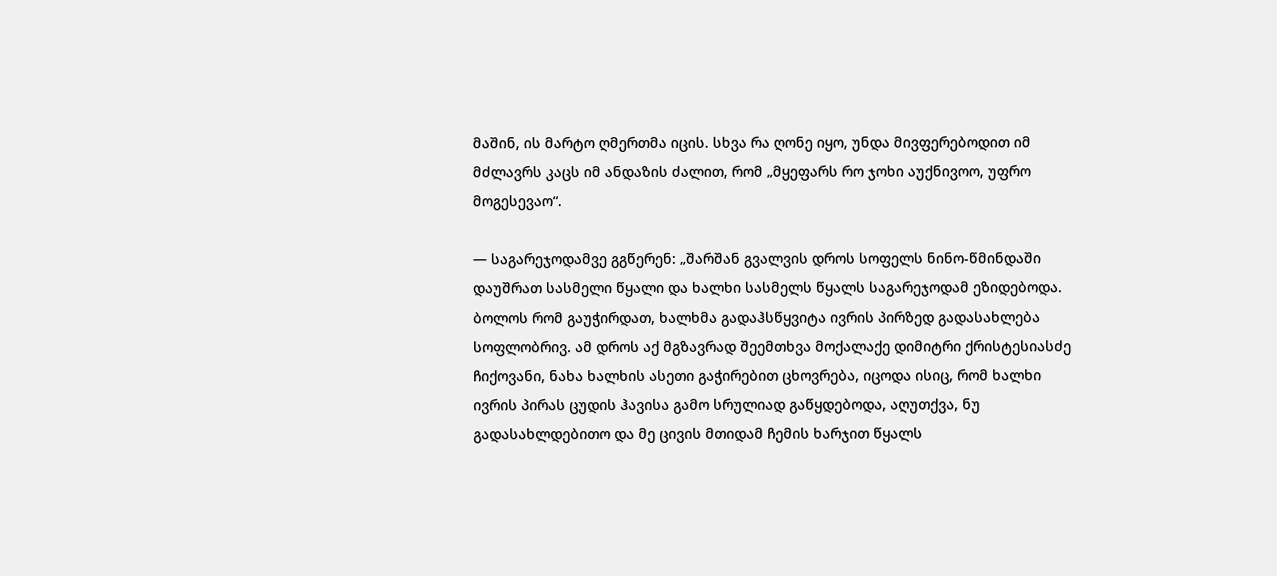მაშინ, ის მარტო ღმერთმა იცის. სხვა რა ღონე იყო, უნდა მივფერებოდით იმ მძლავრს კაცს იმ ანდაზის ძალით, რომ „მყეფარს რო ჯოხი აუქნივოო, უფრო მოგესევაო“.

— საგარეჯოდამვე გგწერენ: „შარშან გვალვის დროს სოფელს ნინო-წმინდაში დაუშრათ სასმელი წყალი და ხალხი სასმელს წყალს საგარეჯოდამ ეზიდებოდა. ბოლოს რომ გაუჭირდათ, ხალხმა გადაჰსწყვიტა ივრის პირზედ გადასახლება სოფლობრივ. ამ დროს აქ მგზავრად შეემთხვა მოქალაქე დიმიტრი ქრისტესიასძე ჩიქოვანი, ნახა ხალხის ასეთი გაჭირებით ცხოვრება, იცოდა ისიც, რომ ხალხი ივრის პირას ცუდის ჰავისა გამო სრულიად გაწყდებოდა, აღუთქვა, ნუ გადასახლდებითო და მე ცივის მთიდამ ჩემის ხარჯით წყალს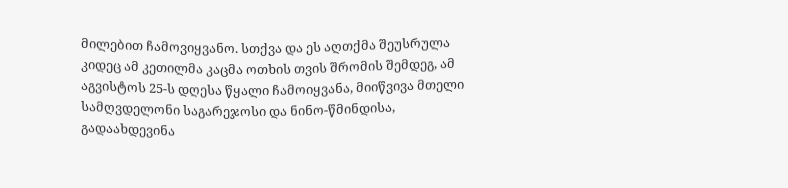მილებით ჩამოვიყვანო. სთქვა და ეს აღთქმა შეუსრულა კიდეც ამ კეთილმა კაცმა ოთხის თვის შრომის შემდეგ, ამ აგვისტოს 25-ს დღესა წყალი ჩამოიყვანა, მიიწვივა მთელი სამღვდელონი საგარეჯოსი და ნინო-წმინდისა, გადაახდევინა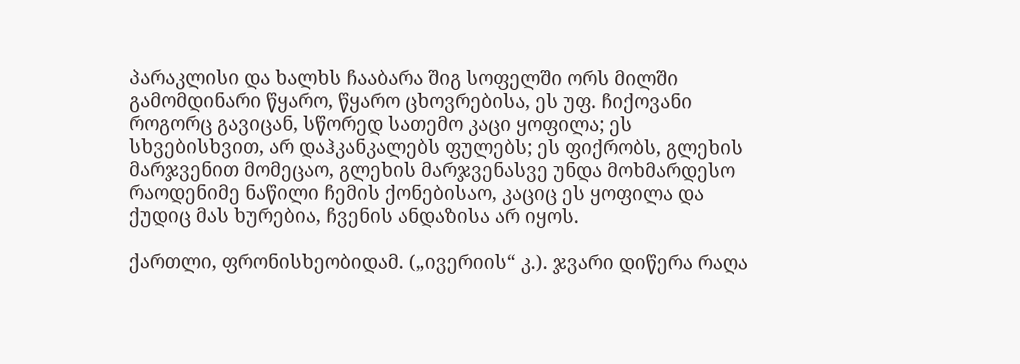პარაკლისი და ხალხს ჩააბარა შიგ სოფელში ორს მილში გამომდინარი წყარო, წყარო ცხოვრებისა, ეს უფ. ჩიქოვანი როგორც გავიცან, სწორედ სათემო კაცი ყოფილა; ეს სხვებისხვით, არ დაჰკანკალებს ფულებს; ეს ფიქრობს, გლეხის მარჯვენით მომეცაო, გლეხის მარჯვენასვე უნდა მოხმარდესო რაოდენიმე ნაწილი ჩემის ქონებისაო, კაციც ეს ყოფილა და ქუდიც მას ხურებია, ჩვენის ანდაზისა არ იყოს.

ქართლი, ფრონისხეობიდამ. („ივერიის“ კ.). ჯვარი დიწერა რაღა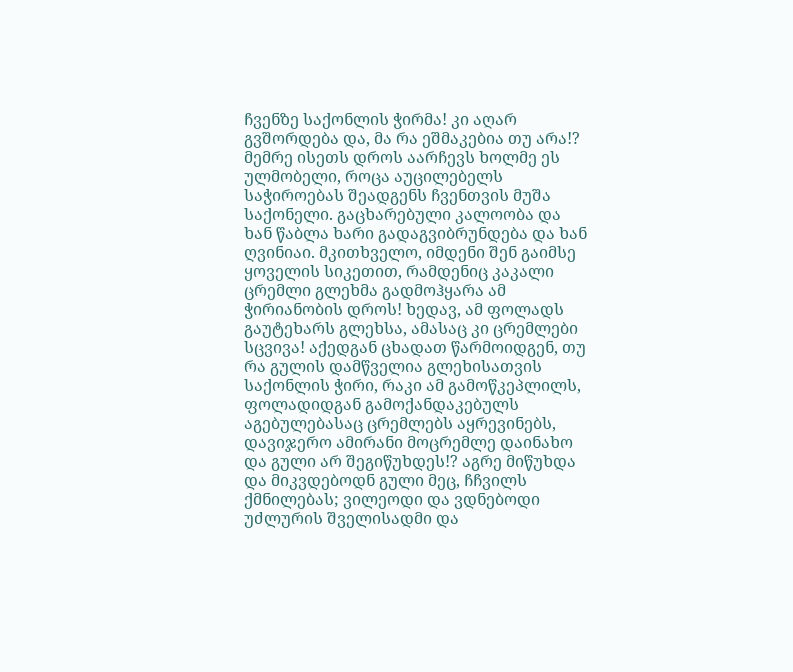ჩვენზე საქონლის ჭირმა! კი აღარ გვშორდება და, მა რა ეშმაკებია თუ არა!? მემრე ისეთს დროს აარჩევს ხოლმე ეს ულმობელი, როცა აუცილებელს საჭიროებას შეადგენს ჩვენთვის მუშა საქონელი. გაცხარებული კალოობა და ხან წაბლა ხარი გადაგვიბრუნდება და ხან ღვინიაი. მკითხველო, იმდენი შენ გაიმსე ყოველის სიკეთით, რამდენიც კაკალი ცრემლი გლეხმა გადმოჰყარა ამ ჭირიანობის დროს! ხედავ, ამ ფოლადს გაუტეხარს გლეხსა, ამასაც კი ცრემლები სცვივა! აქედგან ცხადათ წარმოიდგენ, თუ რა გულის დამწველია გლეხისათვის საქონლის ჭირი, რაკი ამ გამოწკეპლილს, ფოლადიდგან გამოქანდაკებულს აგებულებასაც ცრემლებს აყრევინებს, დავიჯერო ამირანი მოცრემლე დაინახო და გული არ შეგიწუხდეს!? აგრე მიწუხდა და მიკვდებოდნ გული მეც, ჩჩვილს ქმნილებას; ვილეოდი და ვდნებოდი უძლურის შველისადმი და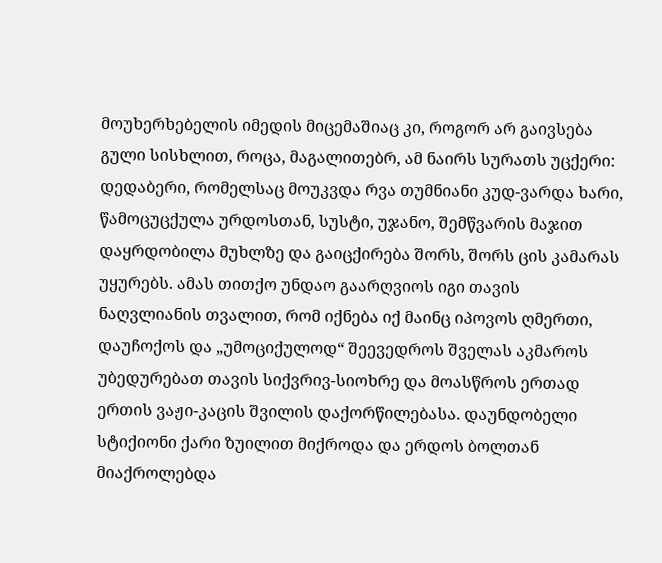მოუხერხებელის იმედის მიცემაშიაც კი, როგორ არ გაივსება გული სისხლით, როცა, მაგალითებრ, ამ ნაირს სურათს უცქერი: დედაბერი, რომელსაც მოუკვდა რვა თუმნიანი კუდ-ვარდა ხარი, წამოცუცქულა ურდოსთან, სუსტი, უჯანო, შემწვარის მაჯით დაყრდობილა მუხლზე და გაიცქირება შორს, შორს ცის კამარას უყურებს. ამას თითქო უნდაო გაარღვიოს იგი თავის ნაღვლიანის თვალით, რომ იქნება იქ მაინც იპოვოს ღმერთი, დაუჩოქოს და „უმოციქულოდ“ შეევედროს შველას აკმაროს უბედურებათ თავის სიქვრივ-სიოხრე და მოასწროს ერთად ერთის ვაჟი-კაცის შვილის დაქორწილებასა. დაუნდობელი სტიქიონი ქარი ზუილით მიქროდა და ერდოს ბოლთან მიაქროლებდა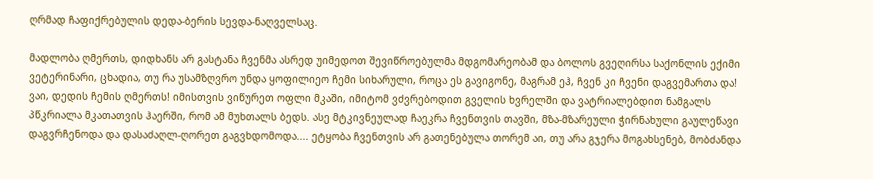ღრმად ჩაფიქრებულის დედა-ბერის სევდა-ნაღველსაც.

მადლობა ღმერთს, დიდხანს არ გასტანა ჩვენმა ასრედ უიმედოთ შევიწროებულმა მდგომარეობამ და ბოლოს გვეღირსა საქონლის ექიმი ვეტერინარი, ცხადია, თუ რა უსამზღვრო უნდა ყოფილიეო ჩემი სიხარული, როცა ეს გავიგონე, მაგრამ ეჰ, ჩვენ კი ჩვენი დაგვემართა და! ვაი, დედის ჩემის ღმერთს! იმისთვის ვიწურეთ ოფლი მკაში, იმიტომ ვძვრებოდით გველის ხვრელში და ვატრიალებდით ნამგალს პწკრიალა მკათათვის ჰაერში, რომ ამ მუხთალს ბედს. ასე მტკივნეულად ჩაეკრა ჩვენთვის თავში, მზა-მზარეული ჭირნახული გაულეწავი დაგვრჩენოდა და დასაძაღლ-ღორეთ გაგვხდომოდა.... ეტყობა ჩვენთვის არ გათენებულა თორემ აი, თუ არა გჯერა მოგახსენებ, მობძანდა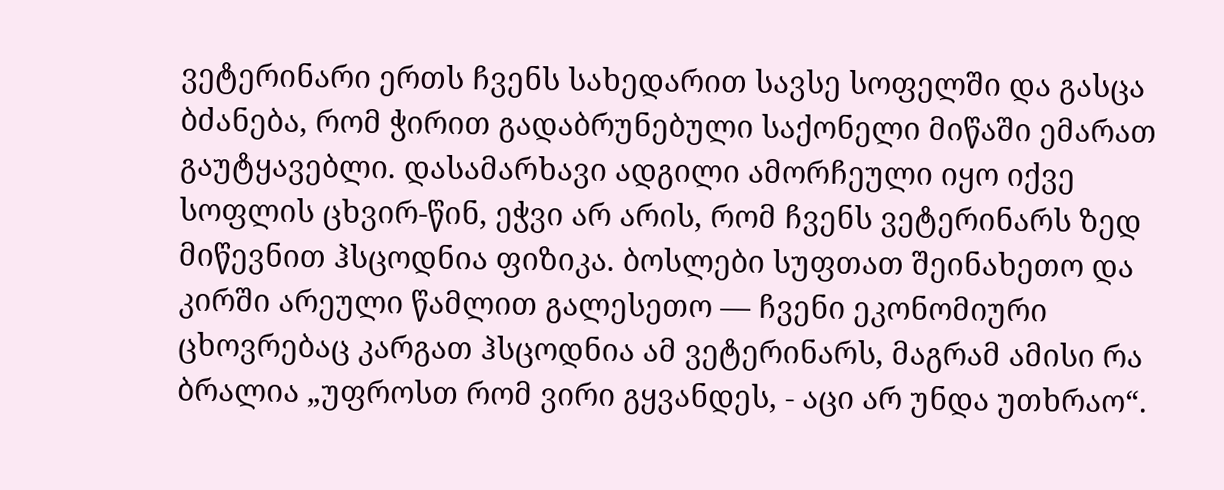ვეტერინარი ერთს ჩვენს სახედარით სავსე სოფელში და გასცა ბძანება, რომ ჭირით გადაბრუნებული საქონელი მიწაში ემარათ გაუტყავებლი. დასამარხავი ადგილი ამორჩეული იყო იქვე სოფლის ცხვირ-წინ, ეჭვი არ არის, რომ ჩვენს ვეტერინარს ზედ მიწევნით ჰსცოდნია ფიზიკა. ბოსლები სუფთათ შეინახეთო და კირში არეული წამლით გალესეთო — ჩვენი ეკონომიური ცხოვრებაც კარგათ ჰსცოდნია ამ ვეტერინარს, მაგრამ ამისი რა ბრალია „უფროსთ რომ ვირი გყვანდეს, - აცი არ უნდა უთხრაო“.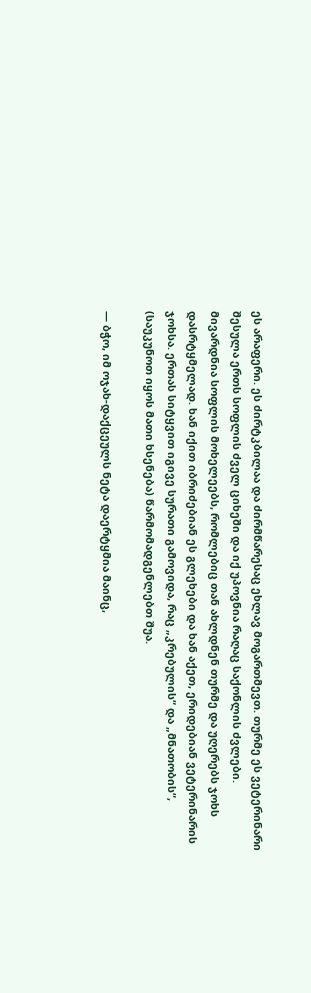ეს არაფერი. ეს ძირტკბილაა და ძირმწარესაც ეხლავ მოგართმევთ. თურმე ეს ვეტერინარი შესულა ერთს სოფლის ძველ ციხეში და იქ უპოვნია რაღაც საქონლის ძვლები. მივარდნია სოფლის მოხელეებს, რომლებიც თან ახლდნენ თურმე და უღერებს ჯოხს დასრტყმელად. ხან იქით იბრიძებიან ეს გლეხები და ხან აქეთ, ერიდებიან ვეტერინარის ჯოხსა. ერთას სიტყვით იგივე სურათი გამოვიდა, რაც „კრებულის“ და „მნათობის“, (საუკუნოთ იყოს მათი ხსენება) წარმომადგენლებთ შუა.

— ბჭო, იმ ოჯახ-დაქცეულს ნეტა დაერტყმია მაინც,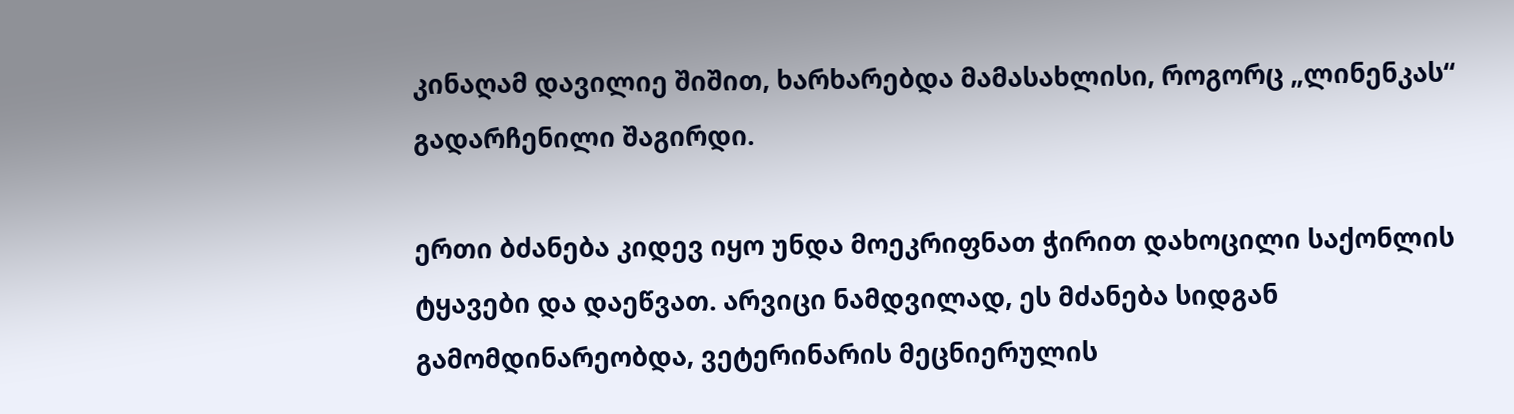კინაღამ დავილიე შიშით, ხარხარებდა მამასახლისი, როგორც „ლინენკას“ გადარჩენილი შაგირდი.

ერთი ბძანება კიდევ იყო უნდა მოეკრიფნათ ჭირით დახოცილი საქონლის ტყავები და დაეწვათ. არვიცი ნამდვილად, ეს მძანება სიდგან გამომდინარეობდა, ვეტერინარის მეცნიერულის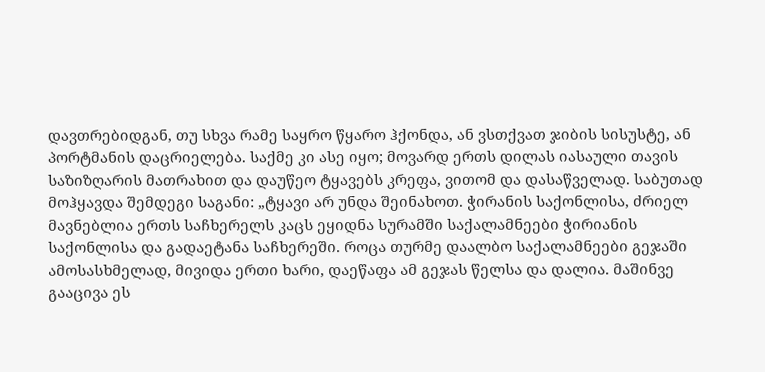დავთრებიდგან, თუ სხვა რამე საყრო წყარო ჰქონდა, ან ვსთქვათ ჯიბის სისუსტე, ან პორტმანის დაცრიელება. საქმე კი ასე იყო; მოვარდ ერთს დილას იასაული თავის საზიზღარის მათრახით და დაუწეო ტყავებს კრეფა, ვითომ და დასაწველად. საბუთად მოჰყავდა შემდეგი საგანი: „ტყავი არ უნდა შეინახოთ. ჭირანის საქონლისა, ძრიელ მავნებლია ერთს საჩხერელს კაცს ეყიდნა სურამში საქალამნეები ჭირიანის საქონლისა და გადაეტანა საჩხერეში. როცა თურმე დაალბო საქალამნეები გეჯაში ამოსასხმელად, მივიდა ერთი ხარი, დაეწაფა ამ გეჯას წელსა და დალია. მაშინვე გააცივა ეს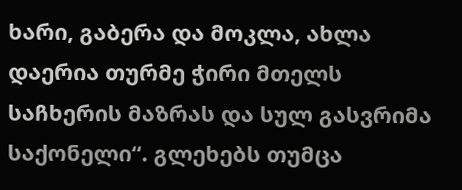ხარი, გაბერა და მოკლა, ახლა დაერია თურმე ჭირი მთელს საჩხერის მაზრას და სულ გასვრიმა საქონელი“. გლეხებს თუმცა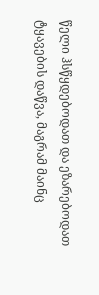წელი ჰსწყდებოდათ და ეზარებოდათ ტყავების დაწვა, მაგრამ მაინც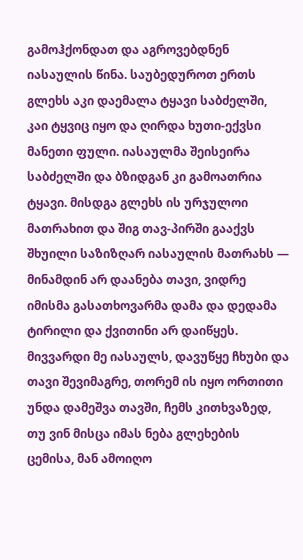გამოჰქონდათ და აგროვებდნენ იასაულის წინა. საუბედუროთ ერთს გლეხს აკი დაემალა ტყავი საბძელში, კაი ტყვიც იყო და ღირდა ხუთი-ექვსი მანეთი ფული. იასაულმა შეისეირა საბძელში და ბზიდგან კი გამოათრია ტყავი. მისდგა გლეხს ის ურჯულოი მათრახით და შიგ თავ-პირში გააქვს შხუილი საზიზღარ იასაულის მათრახს — მინამდინ არ დაანება თავი, ვიდრე იმისმა გასათხოვარმა დამა და დედამა ტირილი და ქვითინი არ დაიწყეს. მივვარდი მე იასაულს, დავუწყე ჩხუბი და თავი შევიმაგრე, თორემ ის იყო ორთითი უნდა დამეშვა თავში, ჩემს კითხვაზედ, თუ ვინ მისცა იმას ნება გლეხების ცემისა, მან ამოიღო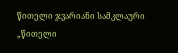წითელი ჯვარიანი სამკლაური „წითელი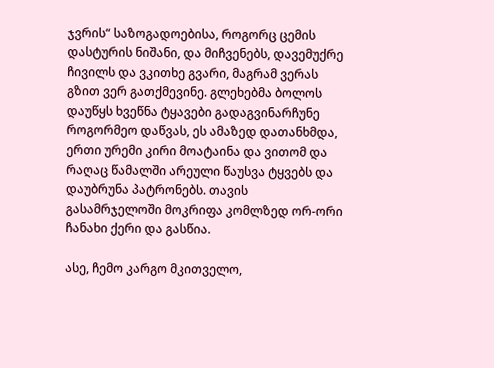ჯვრის“ საზოგადოებისა, როგორც ცემის დასტურის ნიშანი, და მიჩვენებს, დავემუქრე ჩივილს და ვკითხე გვარი, მაგრამ ვერას გზით ვერ გათქმევინე. გლეხებმა ბოლოს დაუწყს ხვეწნა ტყავები გადაგვინარჩუნე როგორმეო დაწვას, ეს ამაზედ დათანხმდა, ერთი ურემი კირი მოატაინა და ვითომ და რაღაც წამალში არეული წაუსვა ტყვებს და დაუბრუნა პატრონებს. თავის გასამრჯელოში მოკრიფა კომლზედ ორ-ორი ჩანახი ქერი და გასწია.

ასე, ჩემო კარგო მკითველო,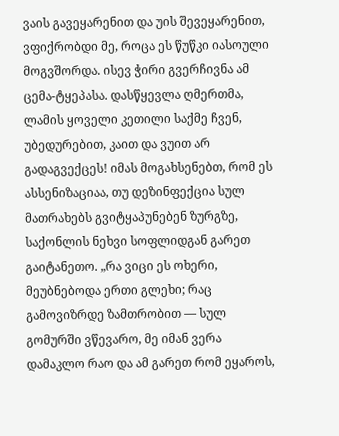ვაის გავეყარენით და უის შევეყარენით, ვფიქრობდი მე, როცა ეს წუწკი იასოული მოგვშორდა. ისევ ჭირი გვერჩივნა ამ ცემა-ტყეპასა. დასწყევლა ღმერთმა, ლამის ყოველი კეთილი საქმე ჩვენ, უბედურებით, კაით და ვუით არ გადაგვექცეს! იმას მოგახსენებთ, რომ ეს ასსენიზაციაა, თუ დეზინფექცია სულ მათრახებს გვიტყაპუნებენ ზურგზე, საქონლის ნეხვი სოფლიდგან გარეთ გაიტანეთო. „რა ვიცი ეს ოხერი, მეუბნებოდა ერთი გლეხი; რაც გამოვიზრდე ზამთრობით — სულ გომურში ვწევარო, მე იმან ვერა დამაკლო რაო და ამ გარეთ რომ ეყაროს,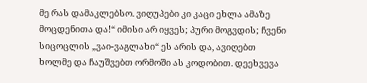მე რას დამაკლებსო. ვიღუპები კი კაცი ეხლა ამაზე მოცდენითა და!“ იმისი არ იყვეს; პური მოგვდის; ჩვენი სიცოცლის „ვაი-ვაგლახი“ ეს არის და, ავიღებთ ხოლმე და ჩაუშვებთ ორმოში ას კოდობით. დეეხვევა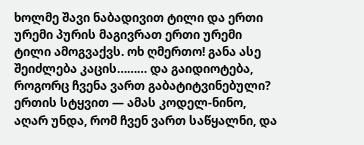ხოლმე შავი ნაბადივით ტილი და ერთი ურემი პურის მაგივრათ ერთი ურემი ტილი ამოგვაქვს. ოხ ღმერთო! განა ასე შეიძლება კაცის……… და გაიდიოტება, როგორც ჩვენა ვართ გაბატიტვინებული? ერთის სტყვით — ამას კოდელ-ნინო, აღარ უნდა, რომ ჩვენ ვართ საწყალნი, და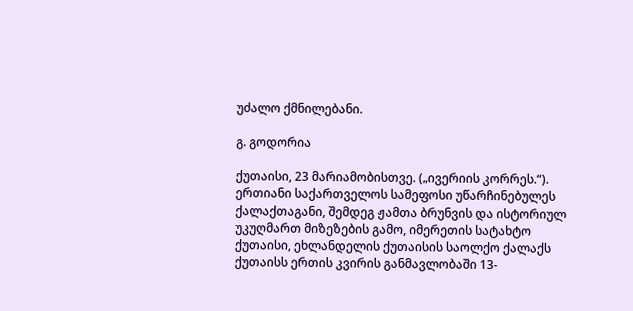უძალო ქმნილებანი.

გ. გოდორია

ქუთაისი, 23 მარიამობისთვე. („ივერიის კორრეს.“). ერთიანი საქართველოს სამეფოსი უწარჩინებულეს ქალაქთაგანი, შემდეგ ჟამთა ბრუნვის და ისტორიულ უკუღმართ მიზეზების გამო, იმერეთის სატახტო ქუთაისი, ეხლანდელის ქუთაისის საოლქო ქალაქს ქუთაისს ერთის კვირის განმავლობაში 13-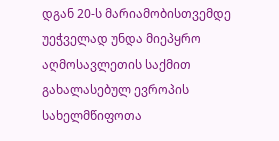დგან 20-ს მარიამობისთვემდე უეჭველად უნდა მიეპყრო აღმოსავლეთის საქმით გახალასებულ ევროპის სახელმწიფოთა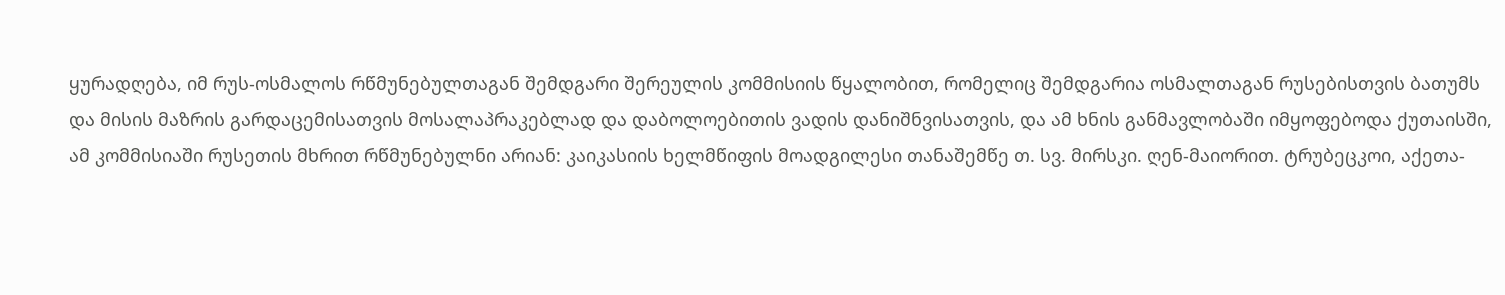ყურადღება, იმ რუს-ოსმალოს რწმუნებულთაგან შემდგარი შერეულის კომმისიის წყალობით, რომელიც შემდგარია ოსმალთაგან რუსებისთვის ბათუმს და მისის მაზრის გარდაცემისათვის მოსალაპრაკებლად და დაბოლოებითის ვადის დანიშნვისათვის, და ამ ხნის განმავლობაში იმყოფებოდა ქუთაისში, ამ კომმისიაში რუსეთის მხრით რწმუნებულნი არიან: კაიკასიის ხელმწიფის მოადგილესი თანაშემწე თ. სვ. მირსკი. ღენ-მაიორით. ტრუბეცკოი, აქეთა-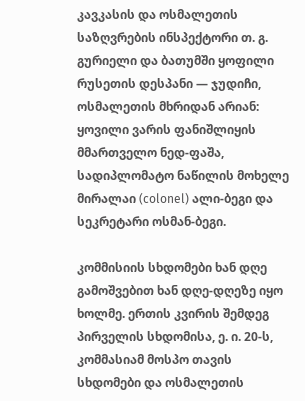კავკასის და ოსმალეთის საზღვრების ინსპექტორი თ. გ. გურიელი და ბათუმში ყოფილი რუსეთის დესპანი — ჯუდიჩი, ოსმალეთის მხრიდან არიან: ყოვილი ვარის ფანიშლიყის მმართველო ნედ-ფაშა, სადიპლომატო ნაწილის მოხელე მირალაი (colonel) ალი-ბეგი და სეკრეტარი ოსმან-ბეგი.

კომმისიის სხდომები ხან დღე გამოშვებით ხან დღე-დღეზე იყო ხოლმე. ერთის კვირის შემდეგ პირველის სხდომისა, ე. ი. 20-ს, კომმასიამ მოსპო თავის სხდომები და ოსმალეთის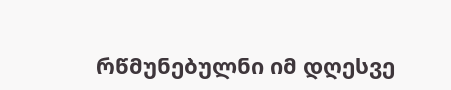რწმუნებულნი იმ დღესვე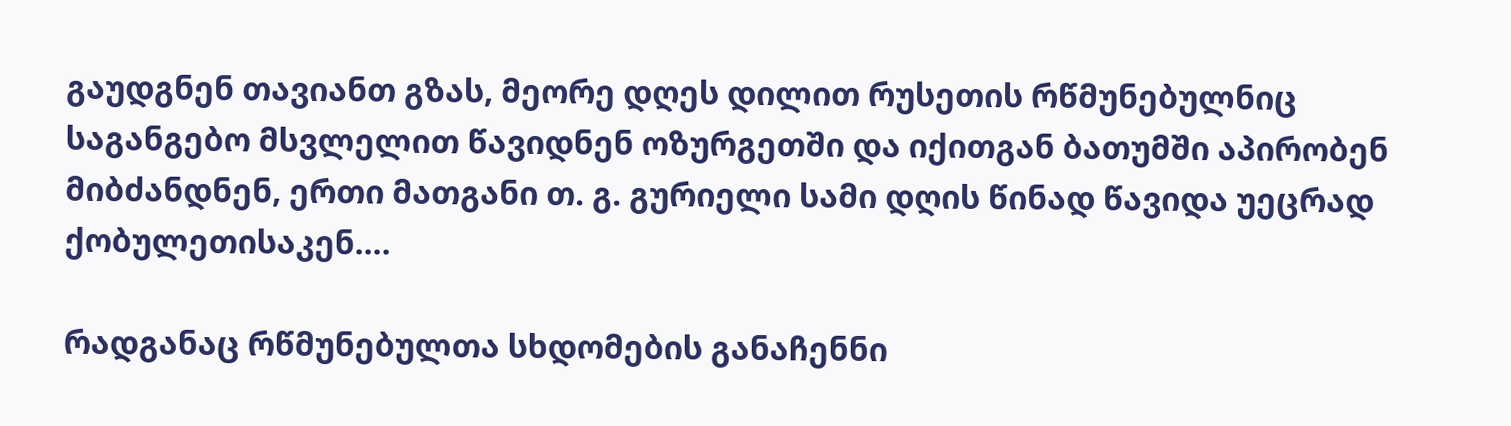გაუდგნენ თავიანთ გზას, მეორე დღეს დილით რუსეთის რწმუნებულნიც საგანგებო მსვლელით წავიდნენ ოზურგეთში და იქითგან ბათუმში აპირობენ მიბძანდნენ, ერთი მათგანი თ. გ. გურიელი სამი დღის წინად წავიდა უეცრად ქობულეთისაკენ....

რადგანაც რწმუნებულთა სხდომების განაჩენნი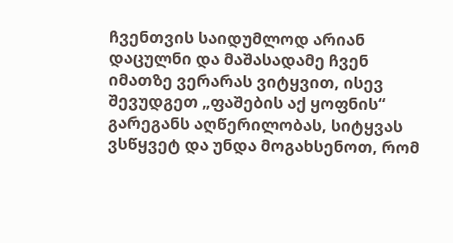ჩვენთვის საიდუმლოდ არიან დაცულნი და მაშასადამე ჩვენ იმათზე ვერარას ვიტყვით, ისევ შევუდგეთ „ფაშების აქ ყოფნის“ გარეგანს აღწერილობას, სიტყვას ვსწყვეტ და უნდა მოგახსენოთ, რომ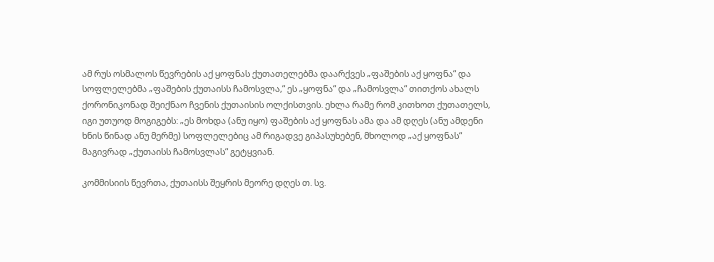ამ რუს ოსმალოს წევრების აქ ყოფნას ქუთათელებმა დაარქვეს „ფაშების აქ ყოფნა“ და სოფლელებმა „ფაშების ქუთაისს ჩამოსვლა,“ ეს „ყოფნა“ და „ჩამოსვლა“ თითქოს ახალს ქორონიკონად შეიქნაო ჩვენის ქუთაისის ოლქისთვის. ეხლა რამე რომ კითხოთ ქუთათელს, იგი უთუოდ მოგიგებს: „ეს მოხდა (ანუ იყო) ფაშების აქ ყოფნას ამა და ამ დღეს (ანუ ამდენი ხნის წინად ანუ მერმე) სოფლელებიც ამ რიგადვე გიპასუხებენ, მხოლოდ „აქ ყოფნას“ მაგივრად „ქუთაისს ჩამოსვლას“ გეტყვიან.

კომმისიის წევრთა, ქუთაისს შეყრის მეორე დღეს თ. სვ.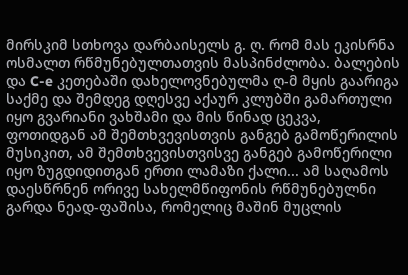მირსკიმ სთხოვა დარბაისელს გ. ღ. რომ მას ეკისრნა ოსმალთ რწმუნებულთათვის მასპინძლობა. ბალების და C-e კეთებაში დახელოვნებულმა ღ-მ მყის გაარიგა საქმე და შემდეგ დღესვე აქაურ კლუბში გამართული იყო გვარიანი ვახშამი და მის წინად ცეკვა, ფოთიდგან ამ შემთხვევისთვის განგებ გამოწერილის მუსიკით, ამ შემთხვევისთვისვე განგებ გამოწერილი იყო ზუგდიდითგან ერთი ლამაზი ქალი... ამ საღამოს დაესწრნენ ორივე სახელმწიფონის რწმუნებულნი გარდა ნეად-ფაშისა, რომელიც მაშინ მუცლის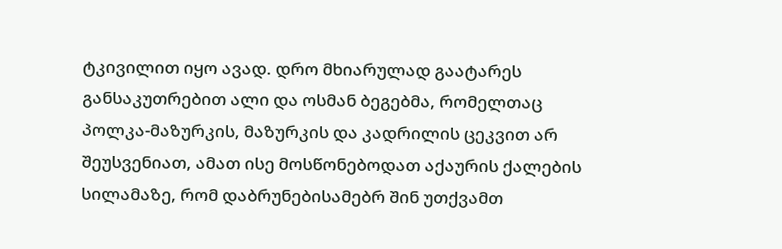ტკივილით იყო ავად. დრო მხიარულად გაატარეს განსაკუთრებით ალი და ოსმან ბეგებმა, რომელთაც პოლკა-მაზურკის, მაზურკის და კადრილის ცეკვით არ შეუსვენიათ, ამათ ისე მოსწონებოდათ აქაურის ქალების სილამაზე, რომ დაბრუნებისამებრ შინ უთქვამთ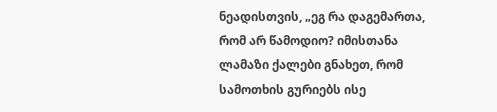ნეადისთვის, „ეგ რა დაგემართა, რომ არ წამოდიო? იმისთანა ლამაზი ქალები გნახეთ, რომ სამოთხის გურიებს ისე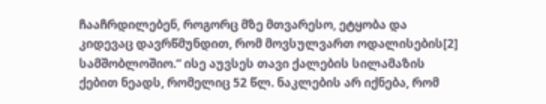ჩააჩრდილებენ, როგორც მზე მთვარესო, ეტყობა და კიდევაც დავრწმუნდით, რომ მოვსულვართ ოდალისების[2] სამშობლოშიო.“ ისე აუვსეს თავი ქალების სილამაზის ქებით ნეადს, რომელიც 52 წლ. ნაკლების არ იქნება, რომ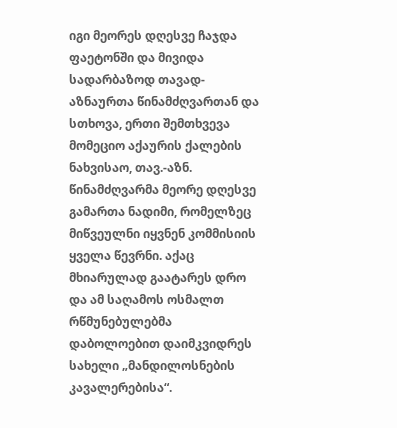იგი მეორეს დღესვე ჩაჯდა ფაეტონში და მივიდა სადარბაზოდ თავად-აზნაურთა წინამძღვართან და სთხოვა, ერთი შემთხვევა მომეციო აქაურის ქალების ნახვისაო, თავ.-აზნ. წინამძღვარმა მეორე დღესვე გამართა ნადიმი, რომელზეც მიწვეულნი იყვნენ კომმისიის ყველა წევრნი. აქაც მხიარულად გაატარეს დრო და ამ საღამოს ოსმალთ რწმუნებულებმა დაბოლოებით დაიმკვიდრეს სახელი „მანდილოსნების კავალერებისა“.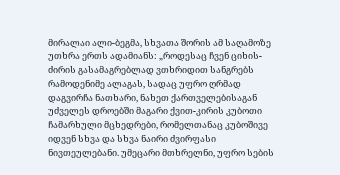მირალაი ალი-ბეგმა, სხვათა შორის ამ საღამოზე უთხრა ერთს ადამიანს: „როდესაც ჩვენ ციხის-ძირის გასამაგრებლად ვთხრიდით სანგრებს რამოდენიმე ალაგას, სადაც უფრო ღრმად დაგვირჩა ნათხარი, ნახეთ ქართველებისაგან უძველეს დროებში მაგარი ქვით-კირის კუბოთი ჩამარხული მცხედრები, რომელთანაც კუბოშივე იდვენ სხვა და სხვა ნაირი ძვირფასი ნივთეულებანი. უმეცარი მთხრელნი, უფრო სების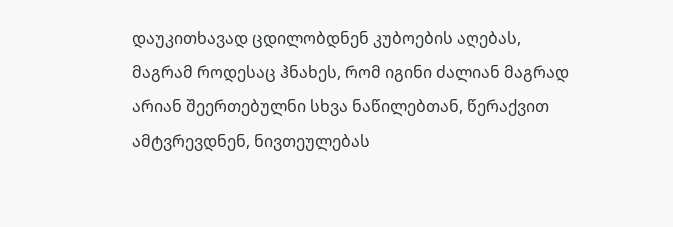დაუკითხავად ცდილობდნენ კუბოების აღებას, მაგრამ როდესაც ჰნახეს, რომ იგინი ძალიან მაგრად არიან შეერთებულნი სხვა ნაწილებთან, წერაქვით ამტვრევდნენ, ნივთეულებას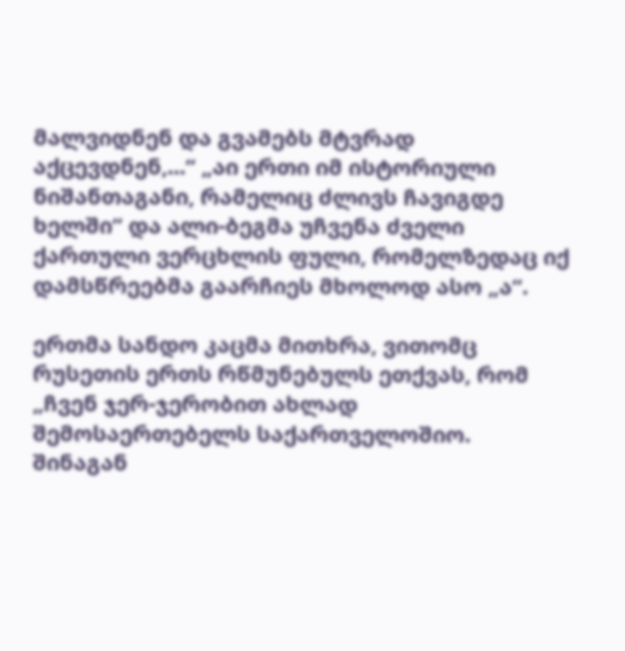მალვიდნენ და გვამებს მტვრად აქცევდნენ,...“ „აი ერთი იმ ისტორიული ნიშანთაგანი, რამელიც ძლივს ჩავიგდე ხელში“ და ალი-ბეგმა უჩვენა ძველი ქართული ვერცხლის ფული, რომელზედაც იქ დამსწრეებმა გაარჩიეს მხოლოდ ასო „ა“.

ერთმა სანდო კაცმა მითხრა, ვითომც რუსეთის ერთს რწმუნებულს ეთქვას, რომ „ჩვენ ჯერ-ჯერობით ახლად შემოსაერთებელს საქართველოშიო. შინაგან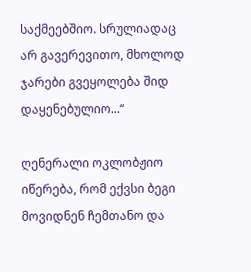საქმეებშიო. სრულიადაც არ გავერევითო, მხოლოდ ჯარები გვეყოლება შიდ დაყენებულიო...“

ღენერალი ოკლობჟიო იწერება, რომ ექვსი ბეგი მოვიდნენ ჩემთანო და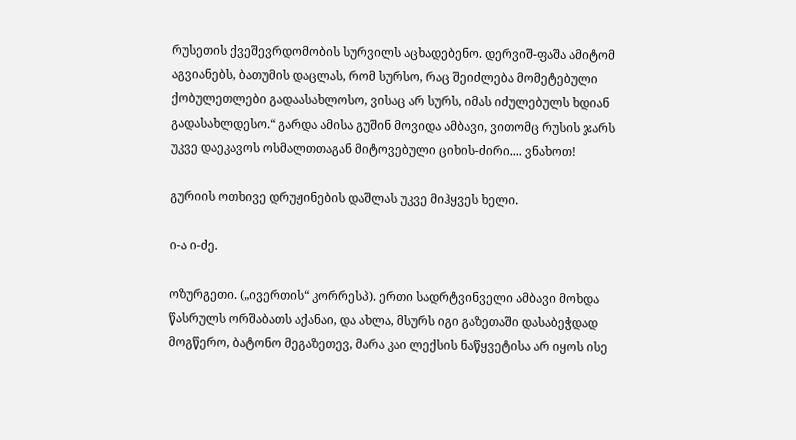რუსეთის ქვეშევრდომობის სურვილს აცხადებენო. დერვიშ-ფაშა ამიტომ აგვიანებს, ბათუმის დაცლას, რომ სურსო, რაც შეიძლება მომეტებული ქობულეთლები გადაასახლოსო, ვისაც არ სურს, იმას იძულებულს ხდიან გადასახლდესო.“ გარდა ამისა გუშინ მოვიდა ამბავი, ვითომც რუსის ჯარს უკვე დაეკავოს ოსმალთთაგან მიტოვებული ციხის-ძირი.... ვნახოთ!

გურიის ოთხივე დრუჟინების დაშლას უკვე მიჰყვეს ხელი.

ი-ა ი-ძე.

ოზურგეთი. („ივერთის“ კორრესპ). ერთი სადრტვინველი ამბავი მოხდა წასრულს ორშაბათს აქანაი, და ახლა, მსურს იგი გაზეთაში დასაბეჭდად მოგწერო, ბატონო მეგაზეთევ, მარა კაი ლექსის ნაწყვეტისა არ იყოს ისე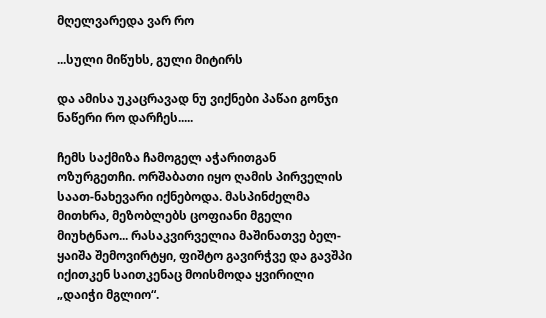მღელვარედა ვარ რო

...სული მიწუხს, გული მიტირს

და ამისა უკაცრავად ნუ ვიქნები პაწაი გონჯი ნაწერი რო დარჩეს.....

ჩემს საქმიზა ჩამოგელ აჭარითგან ოზურგეთჩი. ორშაბათი იყო ღამის პირველის საათ-ნახევარი იქნებოდა. მასპინძელმა მითხრა, მეზობლებს ცოფიანი მგელი მიუხტნაო... რასაკვირველია მაშინათვე ბელ-ყაიშა შემოვირტყი, ფიშტო გავირჭვე და გავშპი იქითკენ საითკენაც მოისმოდა ყვირილი „დაიჭი მგლიო“.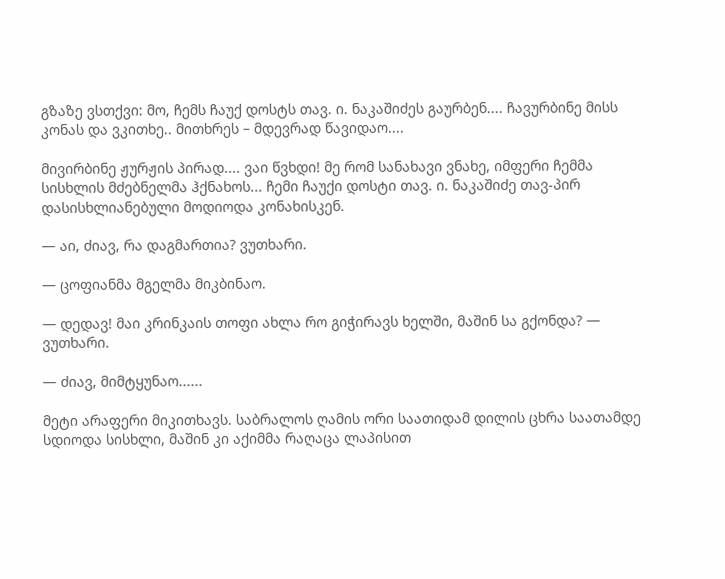გზაზე ვსთქვი: მო, ჩემს ჩაუქ დოსტს თავ. ი. ნაკაშიძეს გაურბენ.... ჩავურბინე მისს კონას და ვკითხე.. მითხრეს – მდევრად წავიდაო....

მივირბინე ჟურჟის პირად.... ვაი წვხდი! მე რომ სანახავი ვნახე, იმფერი ჩემმა სისხლის მძებნელმა ჰქნახოს... ჩემი ჩაუქი დოსტი თავ. ი. ნაკაშიძე თავ-პირ დასისხლიანებული მოდიოდა კონახისკენ.

— აი, ძიავ, რა დაგმართია? ვუთხარი.

— ცოფიანმა მგელმა მიკბინაო.

— დედავ! მაი კრინკაის თოფი ახლა რო გიჭირავს ხელში, მაშინ სა გქონდა? — ვუთხარი.

— ძიავ, მიმტყუნაო......

მეტი არაფერი მიკითხავს. საბრალოს ღამის ორი საათიდამ დილის ცხრა საათამდე სდიოდა სისხლი, მაშინ კი აქიმმა რაღაცა ლაპისით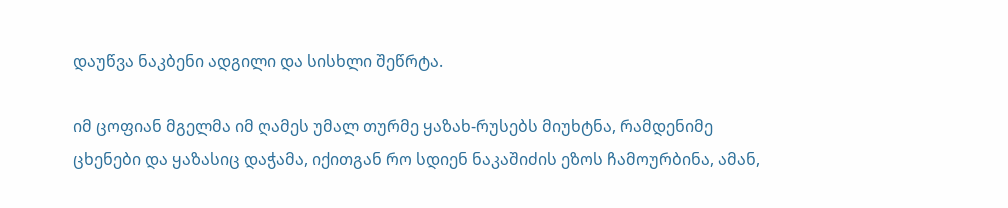დაუწვა ნაკბენი ადგილი და სისხლი შეწრტა.

იმ ცოფიან მგელმა იმ ღამეს უმალ თურმე ყაზახ-რუსებს მიუხტნა, რამდენიმე ცხენები და ყაზასიც დაჭამა, იქითგან რო სდიენ ნაკაშიძის ეზოს ჩამოურბინა, ამან,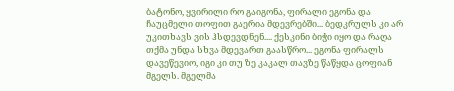ბატონო, ყვირილი რო გაიგონა, ფირალი ეგონა და ჩაუცმელი თოფით გაერია მდევრებში... ბედკრულს კი არ უკითხავს ვის ჰსდევდნენ.... ქესკინი ბიჭი იყო და რაღა თქმა უნდა სხვა მდევართ გაასწრო... ეგონა ფირალს დავეწევიო, იგი კი თუ ზე კაკალ თავზე წაწყდა ცოფიან მგელს. მგელმა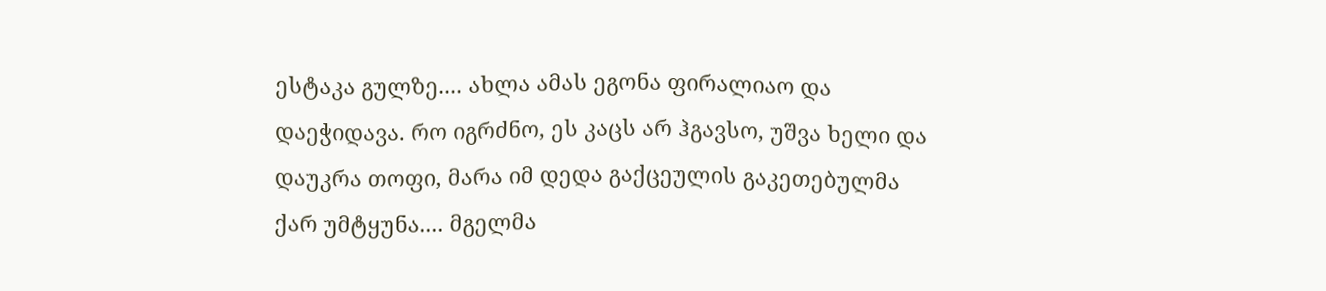ესტაკა გულზე.... ახლა ამას ეგონა ფირალიაო და დაეჭიდავა. რო იგრძნო, ეს კაცს არ ჰგავსო, უშვა ხელი და დაუკრა თოფი, მარა იმ დედა გაქცეულის გაკეთებულმა ქარ უმტყუნა.... მგელმა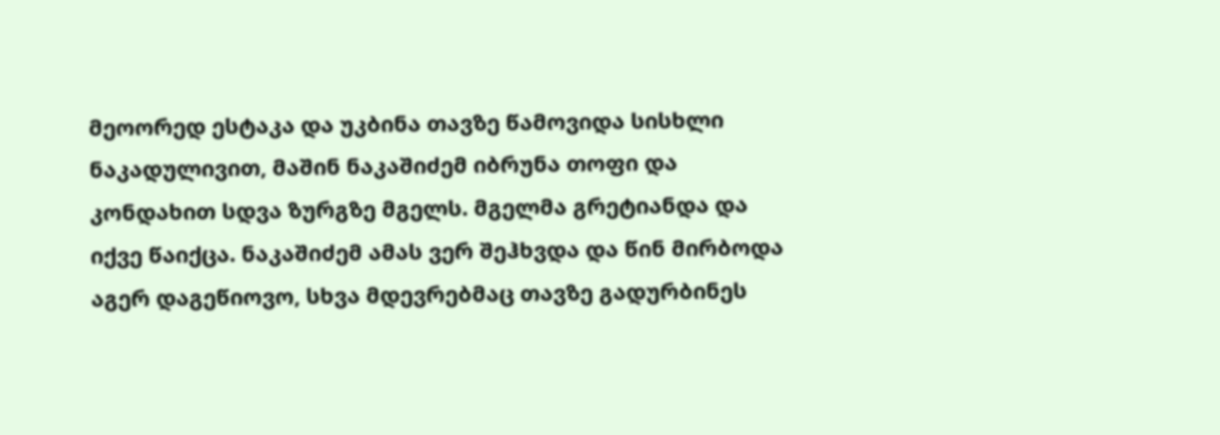მეოორედ ესტაკა და უკბინა თავზე წამოვიდა სისხლი ნაკადულივით, მაშინ ნაკაშიძემ იბრუნა თოფი და კონდახით სდვა ზურგზე მგელს. მგელმა გრეტიანდა და იქვე წაიქცა. ნაკაშიძემ ამას ვერ შეჰხვდა და წინ მირბოდა აგერ დაგეწიოვო, სხვა მდევრებმაც თავზე გადურბინეს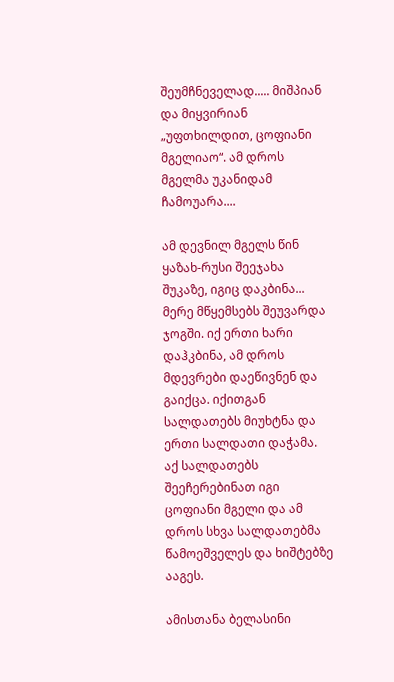შეუმჩნეველად..... მიშპიან და მიყვირიან „უფთხილდით, ცოფიანი მგელიაო“. ამ დროს მგელმა უკანიდამ ჩამოუარა....

ამ დევნილ მგელს წინ ყაზახ-რუსი შეეჯახა შუკაზე, იგიც დაკბინა... მერე მწყემსებს შეუვარდა ჯოგში. იქ ერთი ხარი დაჰკბინა, ამ დროს მდევრები დაეწივნენ და გაიქცა. იქითგან სალდათებს მიუხტნა და ერთი სალდათი დაჭამა. აქ სალდათებს შეეჩერებინათ იგი ცოფიანი მგელი და ამ დროს სხვა სალდათებმა წამოეშველეს და ხიშტებზე ააგეს.

ამისთანა ბელასინი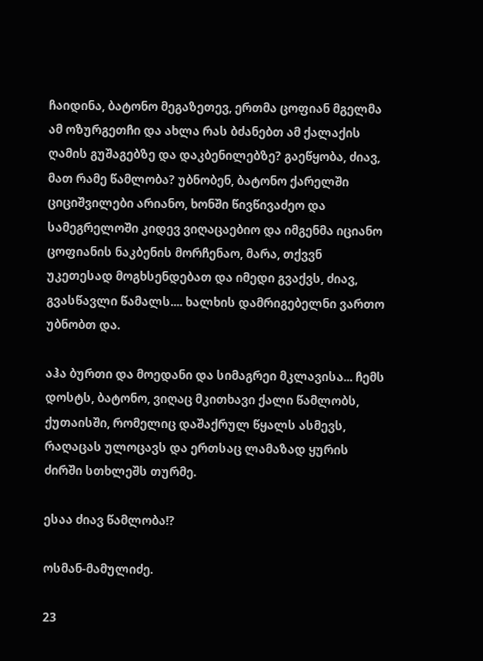ჩაიდინა, ბატონო მეგაზეთევ, ერთმა ცოფიან მგელმა ამ ოზურგეთჩი და ახლა რას ბძანებთ ამ ქალაქის ღამის გუშაგებზე და დაკბენილებზე? გაეწყობა, ძიავ, მათ რამე წამლობა? უბნობენ, ბატონო ქარელში ციციშვილები არიანო, ხონში წივწივაძეო და სამეგრელოში კიდევ ვიღაცაებიო და იმგენმა იციანო ცოფიანის ნაკბენის მორჩენაო, მარა, თქვვნ უკეთესად მოგხსენდებათ და იმედი გვაქვს, ძიავ, გვასწავლი წამალს.... ხალხის დამრიგებელნი ვართო უბნობთ და.

აჰა ბურთი და მოედანი და სიმაგრეი მკლავისა... ჩემს დოსტს, ბატონო, ვიღაც მკითხავი ქალი წამლობს, ქუთაისში, რომელიც დაშაქრულ წყალს ასმევს, რაღაცას ულოცავს და ერთსაც ლამაზად ყურის ძირში სთხლეშს თურმე.

ესაა ძიავ წამლობა!?

ოსმან-მამულიძე.

23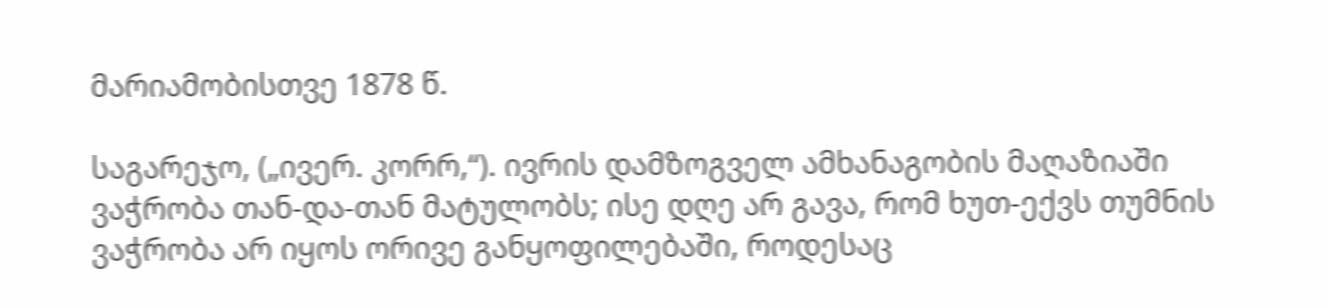მარიამობისთვე 1878 წ.

საგარეჯო, („ივერ. კორრ,“). ივრის დამზოგველ ამხანაგობის მაღაზიაში ვაჭრობა თან-და-თან მატულობს; ისე დღე არ გავა, რომ ხუთ-ექვს თუმნის ვაჭრობა არ იყოს ორივე განყოფილებაში, როდესაც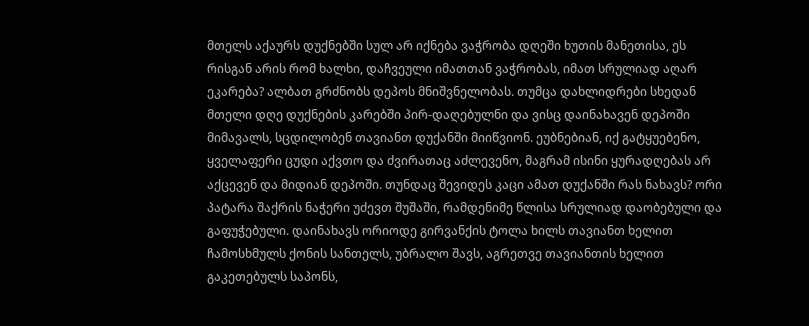მთელს აქაურს დუქნებში სულ არ იქნება ვაჭრობა დღეში ხუთის მანეთისა, ეს რისგან არის რომ ხალხი, დაჩვეული იმათთან ვაჭრობას, იმათ სრულიად აღარ ეკარება? ალბათ გრძნობს დეპოს მნიშვნელობას. თუმცა დახლიდრები სხედან მთელი დღე დუქნების კარებში პირ-დაღებულნი და ვისც დაინახავენ დეპოში მიმავალს, სცდილობენ თავიანთ დუქანში მიიწვიონ. ეუბნებიან, იქ გატყუებენო, ყველაფერი ცუდი აქვთო და ძვირათაც აძლევენო, მაგრამ ისინი ყურადღებას არ აქცევენ და მიდიან დეპოში. თუნდაც შევიდეს კაცი ამათ დუქანში რას ნახავს? ორი პატარა შაქრის ნაჭერი უძევთ შუშაში, რამდენიმე წლისა სრულიად დაობებული და გაფუჭებული. დაინახავს ორიოდე გირვანქის ტოლა ხილს თავიანთ ხელით ჩამოსხმულს ქონის სანთელს, უბრალო შავს, აგრეთვე თავიანთის ხელით გაკეთებულს საპონს,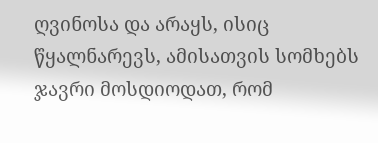ღვინოსა და არაყს, ისიც წყალნარევს, ამისათვის სომხებს ჯავრი მოსდიოდათ, რომ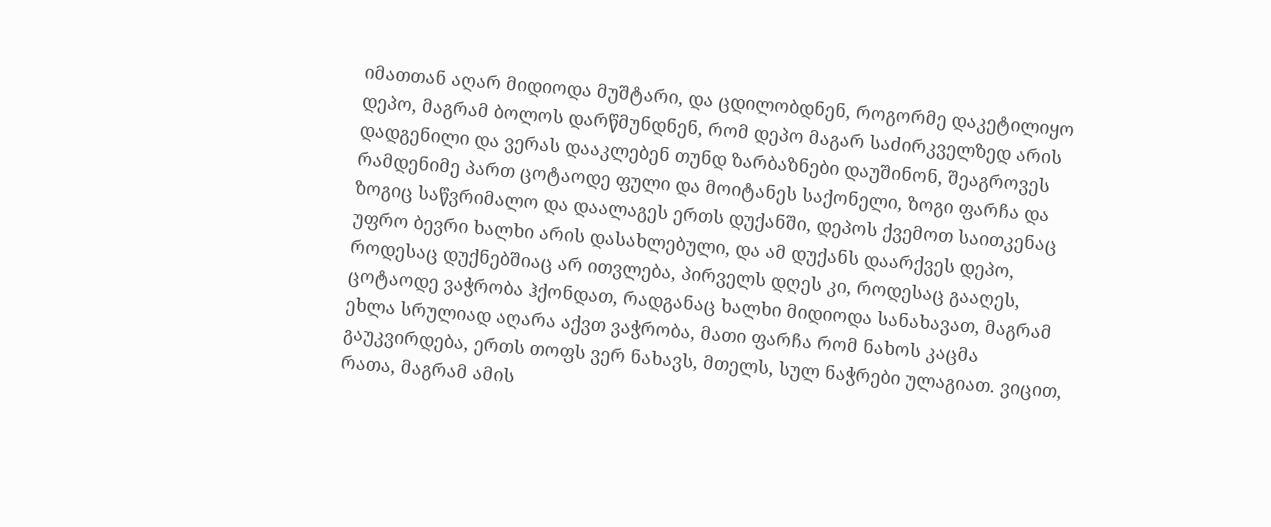იმათთან აღარ მიდიოდა მუშტარი, და ცდილობდნენ, როგორმე დაკეტილიყო დეპო, მაგრამ ბოლოს დარწმუნდნენ, რომ დეპო მაგარ საძირკველზედ არის დადგენილი და ვერას დააკლებენ თუნდ ზარბაზნები დაუშინონ, შეაგროვეს რამდენიმე პართ ცოტაოდე ფული და მოიტანეს საქონელი, ზოგი ფარჩა და ზოგიც საწვრიმალო და დაალაგეს ერთს დუქანში, დეპოს ქვემოთ საითკენაც უფრო ბევრი ხალხი არის დასახლებული, და ამ დუქანს დაარქვეს დეპო, როდესაც დუქნებშიაც არ ითვლება, პირველს დღეს კი, როდესაც გააღეს, ცოტაოდე ვაჭრობა ჰქონდათ, რადგანაც ხალხი მიდიოდა სანახავათ, მაგრამ ეხლა სრულიად აღარა აქვთ ვაჭრობა, მათი ფარჩა რომ ნახოს კაცმა გაუკვირდება, ერთს თოფს ვერ ნახავს, მთელს, სულ ნაჭრები ულაგიათ. ვიცით, რათა, მაგრამ ამის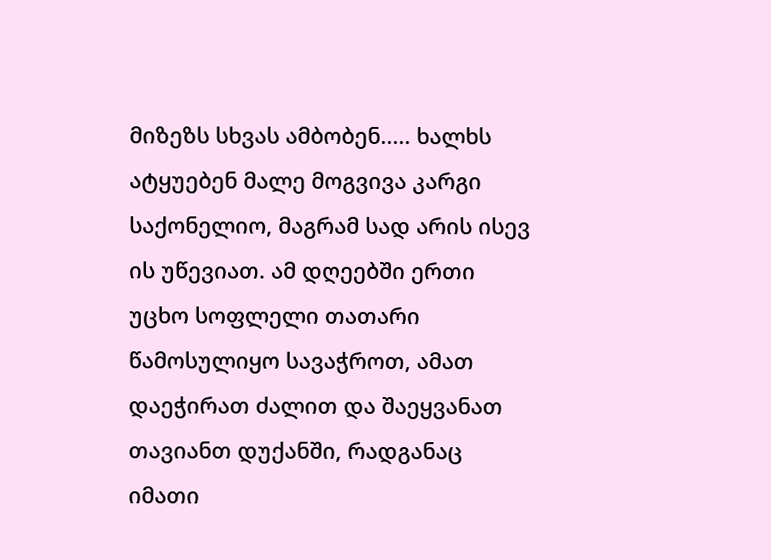მიზეზს სხვას ამბობენ..... ხალხს ატყუებენ მალე მოგვივა კარგი საქონელიო, მაგრამ სად არის ისევ ის უწევიათ. ამ დღეებში ერთი უცხო სოფლელი თათარი წამოსულიყო სავაჭროთ, ამათ დაეჭირათ ძალით და შაეყვანათ თავიანთ დუქანში, რადგანაც იმათი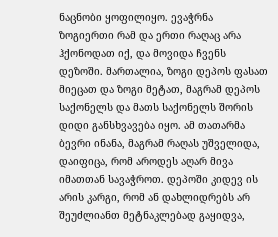ნაცნობი ყოფილიყო. ევაჭრნა ზოგიერთი რამ და ერთი რაღაც არა ჰქონოდათ იქ, და მოვიდა ჩვენს დეზოში. მართალია, ზოგი დეპოს ფასათ მიეცათ და ზოგი მეტათ, მაგრამ დეპოს საქონელს და მათს საქონელს შორის დიდი განსხვავება იყო. ამ თათარმა ბევრი ინანა, მაგრამ რაღას უშველიდა, დაიფიცა, რომ აროდეს აღარ მივა იმათთან სავაჭროთ. დეპოში კიდევ ის არის კარგი, რომ ან დახლიდრებს არ შეუძლიანთ მეტნაკლებად გაყიდვა,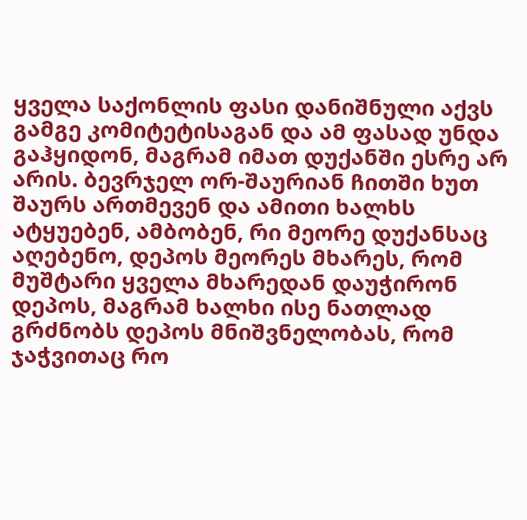ყველა საქონლის ფასი დანიშნული აქვს გამგე კომიტეტისაგან და ამ ფასად უნდა გაჰყიდონ, მაგრამ იმათ დუქანში ესრე არ არის. ბევრჯელ ორ-შაურიან ჩითში ხუთ შაურს ართმევენ და ამითი ხალხს ატყუებენ, ამბობენ, რი მეორე დუქანსაც აღებენო, დეპოს მეორეს მხარეს, რომ მუშტარი ყველა მხარედან დაუჭირონ დეპოს, მაგრამ ხალხი ისე ნათლად გრძნობს დეპოს მნიშვნელობას, რომ ჯაჭვითაც რო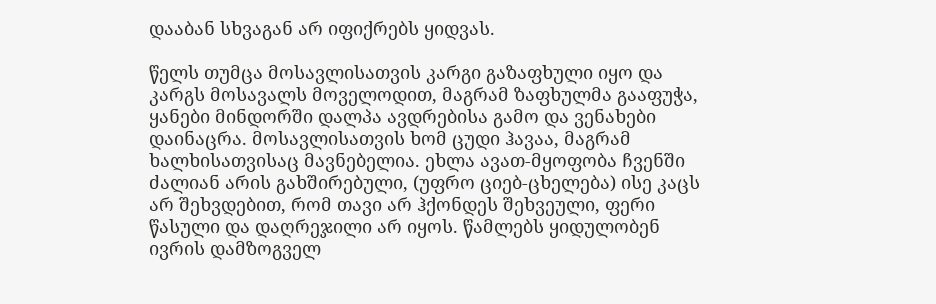დააბან სხვაგან არ იფიქრებს ყიდვას.

წელს თუმცა მოსავლისათვის კარგი გაზაფხული იყო და კარგს მოსავალს მოველოდით, მაგრამ ზაფხულმა გააფუჭა, ყანები მინდორში დალპა ავდრებისა გამო და ვენახები დაინაცრა. მოსავლისათვის ხომ ცუდი ჰავაა, მაგრამ ხალხისათვისაც მავნებელია. ეხლა ავათ-მყოფობა ჩვენში ძალიან არის გახშირებული, (უფრო ციებ-ცხელება) ისე კაცს არ შეხვდებით, რომ თავი არ ჰქონდეს შეხვეული, ფერი წასული და დაღრეჯილი არ იყოს. წამლებს ყიდულობენ ივრის დამზოგველ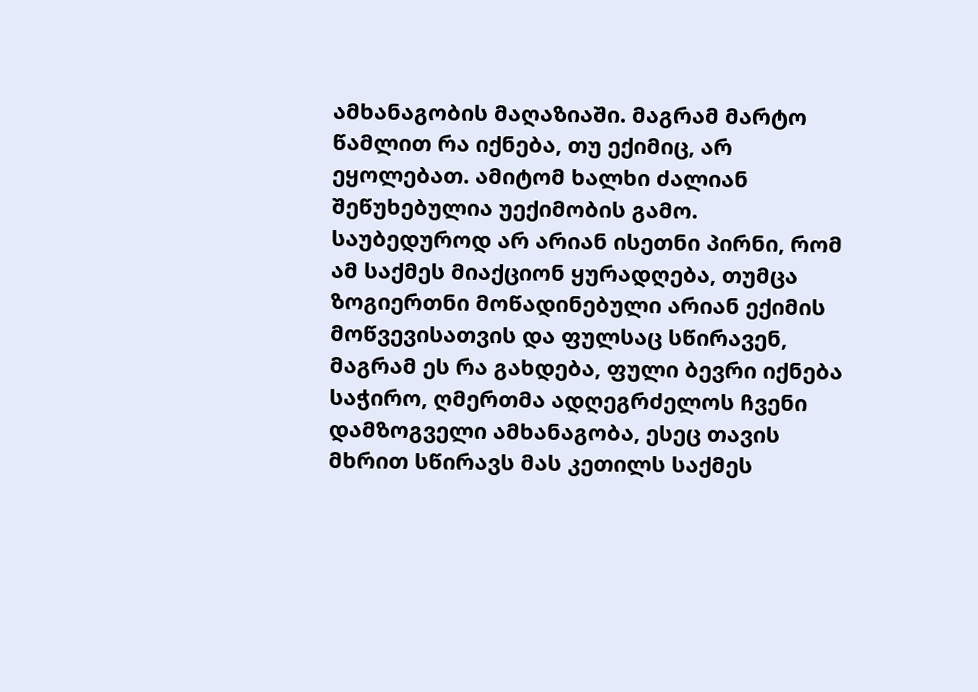ამხანაგობის მაღაზიაში. მაგრამ მარტო წამლით რა იქნება, თუ ექიმიც, არ ეყოლებათ. ამიტომ ხალხი ძალიან შეწუხებულია უექიმობის გამო. საუბედუროდ არ არიან ისეთნი პირნი, რომ ამ საქმეს მიაქციონ ყურადღება, თუმცა ზოგიერთნი მოწადინებული არიან ექიმის მოწვევისათვის და ფულსაც სწირავენ, მაგრამ ეს რა გახდება, ფული ბევრი იქნება საჭირო, ღმერთმა ადღეგრძელოს ჩვენი დამზოგველი ამხანაგობა, ესეც თავის მხრით სწირავს მას კეთილს საქმეს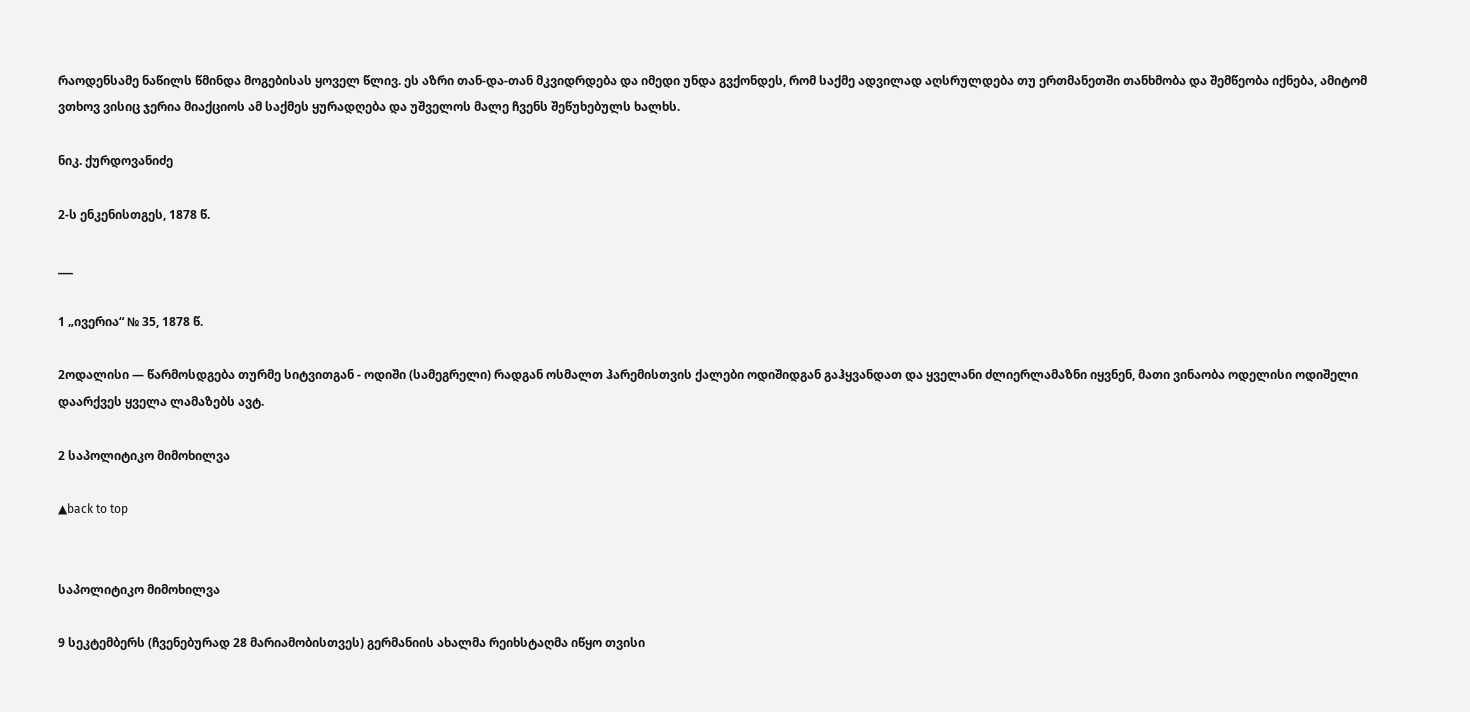რაოდენსამე ნაწილს წმინდა მოგებისას ყოველ წლივ. ეს აზრი თან-და-თან მკვიდრდება და იმედი უნდა გვქონდეს, რომ საქმე ადვილად აღსრულდება თუ ერთმანეთში თანხმობა და შემწეობა იქნება, ამიტომ ვთხოვ ვისიც ჯერია მიაქციოს ამ საქმეს ყურადღება და უშველოს მალე ჩვენს შეწუხებულს ხალხს.

ნიკ. ქურდოვანიძე

2-ს ენკენისთგეს, 1878 წ.

___

1 „ივერია“ № 35, 1878 წ.

2ოდალისი — წარმოსდგება თურმე სიტვითგან - ოდიში (სამეგრელი) რადგან ოსმალთ ჰარემისთვის ქალები ოდიშიდგან გაჰყვანდათ და ყველანი ძლიერლამაზნი იყვნენ, მათი ვინაობა ოდელისი ოდიშელი დაარქვეს ყველა ლამაზებს ავტ.

2 საპოლიტიკო მიმოხილვა

▲back to top


საპოლიტიკო მიმოხილვა

9 სეკტემბერს (ჩვენებურად 28 მარიამობისთვეს) გერმანიის ახალმა რეიხსტაღმა იწყო თვისი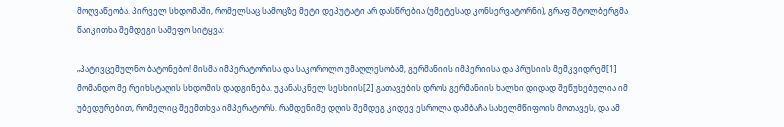მოღვაწეობა. პირველ სხდომაში, რომელსაც სამოცზე მეტი დეპუტატი არ დასწრებია (უმეტესად კონსერვატორნი), გრაფ შტოლბერგმა წაიკითხა შემდეგი სამეფო სიტყვა:

„პატივცემულნო ბატონებო! მისმა იმპერატორისა და საკოროლო უმაღლესობამ, გერმანიის იმპერიისა და პრუსიის მემკვიდრემ[1] მომანდო მე რეიხსტაღის სხდომის დადგინება. უკანასკნელ სესხიის[2] გათავების დროს გერმანიის ხალხი დიდად შეწუხებულია იმ უბედურებით, რომელიც შეემთხვა იმპერატორს. რამდენიმე დღის შემდეგ კიდევ ესროლა დამბაჩა სახელმწიფოის მოთავეს, და ამ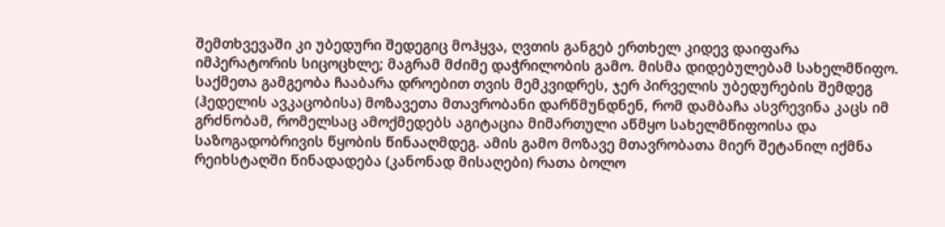შემთხვევაში კი უბედური შედეგიც მოჰყვა, ღვთის განგებ ერთხელ კიდევ დაიფარა იმპერატორის სიცოცხლე; მაგრამ მძიმე დაჭრილობის გამო. მისმა დიდებულებამ სახელმწიფო. საქმეთა გამგეობა ჩააბარა დროებით თვის მემკვიდრეს, ჯერ პირველის უბედურების შემდეგ (ჰედელის ავკაცობისა) მოზავეთა მთავრობანი დარწმუნდნენ, რომ დამბაჩა ასვრევინა კაცს იმ გრძნობამ, რომელსაც ამოქმედებს აგიტაცია მიმართული აწმყო სახელმწიფოისა და საზოგადობრივის წყობის წინააღმდეგ. ამის გამო მოზავე მთავრობათა მიერ შეტანილ იქმნა რეიხსტაღში წინადადება (კანონად მისაღები) რათა ბოლო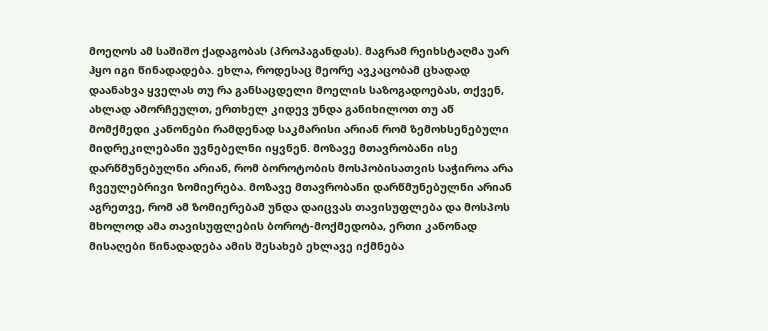მოეღოს ამ საშიშო ქადაგობას (პროპაგანდას). მაგრამ რეიხსტაღმა უარ ჰყო იგი წინადადება. ეხლა, როდესაც მეორე ავკაცობამ ცხადად დაანახვა ყველას თუ რა განსაცდელი მოელის საზოგადოებას, თქვენ, ახლად ამორჩეულთ, ერთხელ კიდევ უნდა განიხილოთ თუ აწ მომქმედი კანონები რამდენად საკმარისი არიან რომ ზემოხსენებული მიდრეკილებანი უვნებელნი იყვნენ. მოზავე მთავრობანი ისე დარწმუნებულნი არიან, რომ ბოროტობის მოსპობისათვის საჭიროა არა ჩვეულებრივი ზომიერება. მოზავე მთავრობანი დარწმუნებულნი არიან აგრეთვე, რომ ამ ზომიერებამ უნდა დაიცვას თავისუფლება და მოსპოს მხოლოდ ამა თავისუფლების ბოროტ-მოქმედობა, ერთი კანონად მისაღები წინადადება ამის შესახებ ეხლავე იქმნება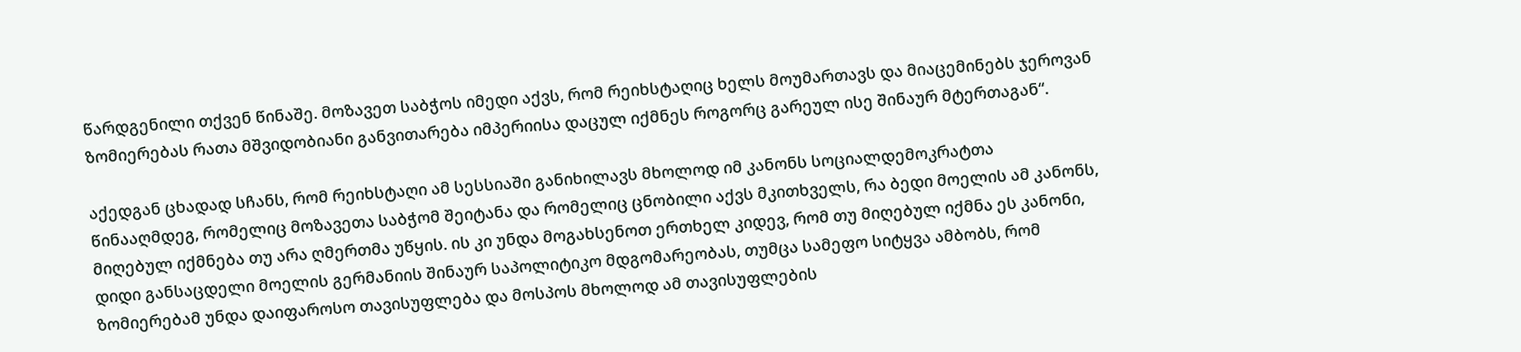წარდგენილი თქვენ წინაშე. მოზავეთ საბჭოს იმედი აქვს, რომ რეიხსტაღიც ხელს მოუმართავს და მიაცემინებს ჯეროვან ზომიერებას რათა მშვიდობიანი განვითარება იმპერიისა დაცულ იქმნეს როგორც გარეულ ისე შინაურ მტერთაგან“.

აქედგან ცხადად სჩანს, რომ რეიხსტაღი ამ სესსიაში განიხილავს მხოლოდ იმ კანონს სოციალდემოკრატთა წინააღმდეგ, რომელიც მოზავეთა საბჭომ შეიტანა და რომელიც ცნობილი აქვს მკითხველს, რა ბედი მოელის ამ კანონს, მიღებულ იქმნება თუ არა ღმერთმა უწყის. ის კი უნდა მოგახსენოთ ერთხელ კიდევ, რომ თუ მიღებულ იქმნა ეს კანონი, დიდი განსაცდელი მოელის გერმანიის შინაურ საპოლიტიკო მდგომარეობას, თუმცა სამეფო სიტყვა ამბობს, რომ ზომიერებამ უნდა დაიფაროსო თავისუფლება და მოსპოს მხოლოდ ამ თავისუფლების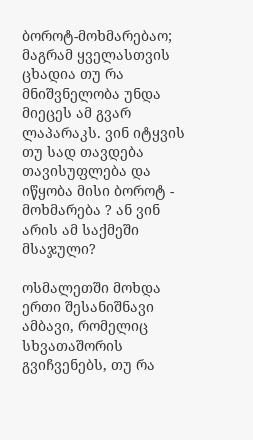ბოროტ-მოხმარებაო; მაგრამ ყველასთვის ცხადია თუ რა მნიშვნელობა უნდა მიეცეს ამ გვარ ლაპარაკს. ვინ იტყვის თუ სად თავდება თავისუფლება და იწყობა მისი ბოროტ - მოხმარება ? ან ვინ არის ამ საქმეში მსაჯული?

ოსმალეთში მოხდა ერთი შესანიშნავი ამბავი, რომელიც სხვათაშორის გვიჩვენებს, თუ რა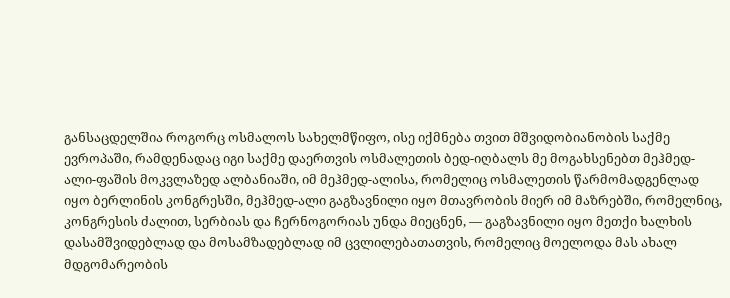განსაცდელშია როგორც ოსმალოს სახელმწიფო, ისე იქმნება თვით მშვიდობიანობის საქმე ევროპაში, რამდენადაც იგი საქმე დაერთვის ოსმალეთის ბედ-იღბალს მე მოგახსენებთ მეჰმედ-ალი-ფაშის მოკვლაზედ ალბანიაში, იმ მეჰმედ-ალისა, რომელიც ოსმალეთის წარმომადგენლად იყო ბერლინის კონგრესში, მეჰმედ-ალი გაგზავნილი იყო მთავრობის მიერ იმ მაზრებში, რომელნიც, კონგრესის ძალით, სერბიას და ჩერნოგორიას უნდა მიეცნენ, — გაგზავნილი იყო მეთქი ხალხის დასამშვიდებლად და მოსამზადებლად იმ ცვლილებათათვის, რომელიც მოელოდა მას ახალ მდგომარეობის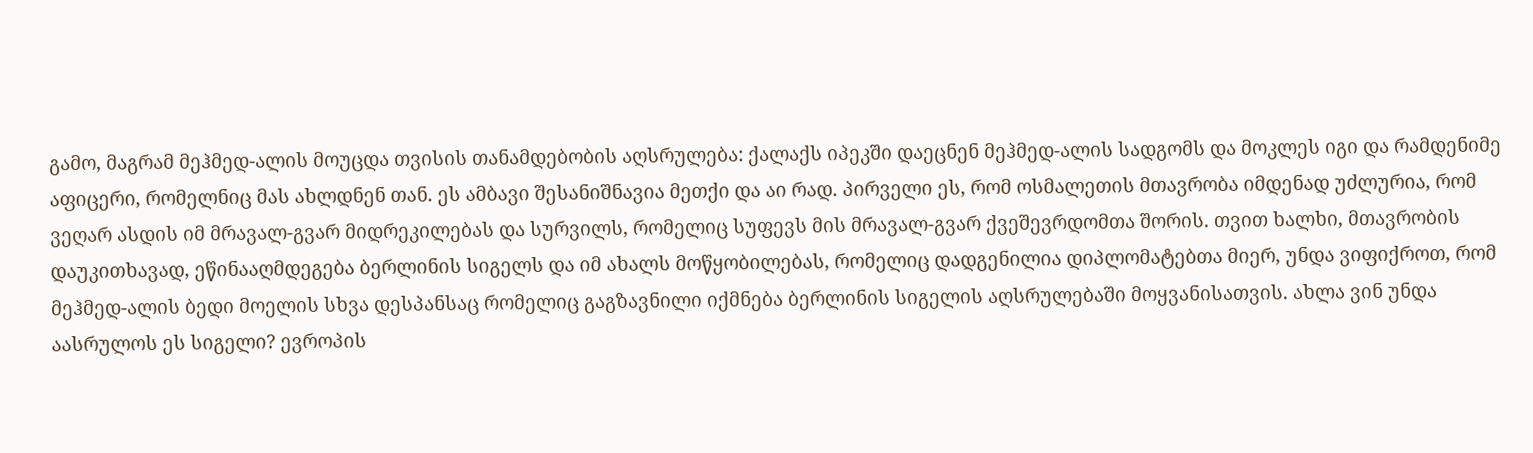გამო, მაგრამ მეჰმედ-ალის მოუცდა თვისის თანამდებობის აღსრულება: ქალაქს იპეკში დაეცნენ მეჰმედ-ალის სადგომს და მოკლეს იგი და რამდენიმე აფიცერი, რომელნიც მას ახლდნენ თან. ეს ამბავი შესანიშნავია მეთქი და აი რად. პირველი ეს, რომ ოსმალეთის მთავრობა იმდენად უძლურია, რომ ვეღარ ასდის იმ მრავალ-გვარ მიდრეკილებას და სურვილს, რომელიც სუფევს მის მრავალ-გვარ ქვეშევრდომთა შორის. თვით ხალხი, მთავრობის დაუკითხავად, ეწინააღმდეგება ბერლინის სიგელს და იმ ახალს მოწყობილებას, რომელიც დადგენილია დიპლომატებთა მიერ, უნდა ვიფიქროთ, რომ მეჰმედ-ალის ბედი მოელის სხვა დესპანსაც რომელიც გაგზავნილი იქმნება ბერლინის სიგელის აღსრულებაში მოყვანისათვის. ახლა ვინ უნდა აასრულოს ეს სიგელი? ევროპის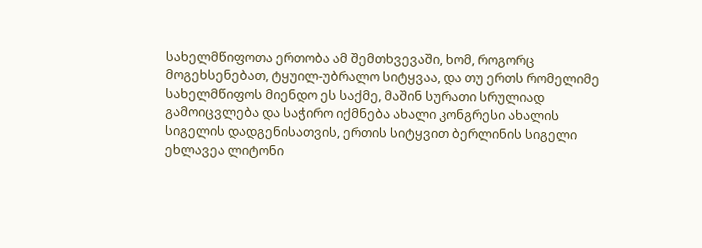სახელმწიფოთა ერთობა ამ შემთხვევაში, ხომ, როგორც მოგეხსენებათ, ტყუილ-უბრალო სიტყვაა, და თუ ერთს რომელიმე სახელმწიფოს მიენდო ეს საქმე, მაშინ სურათი სრულიად გამოიცვლება და საჭირო იქმნება ახალი კონგრესი ახალის სიგელის დადგენისათვის, ერთის სიტყვით ბერლინის სიგელი ეხლავეა ლიტონი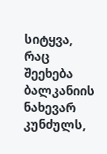სიტყვა, რაც შეეხება ბალკანიის ნახევარ კუნძულს,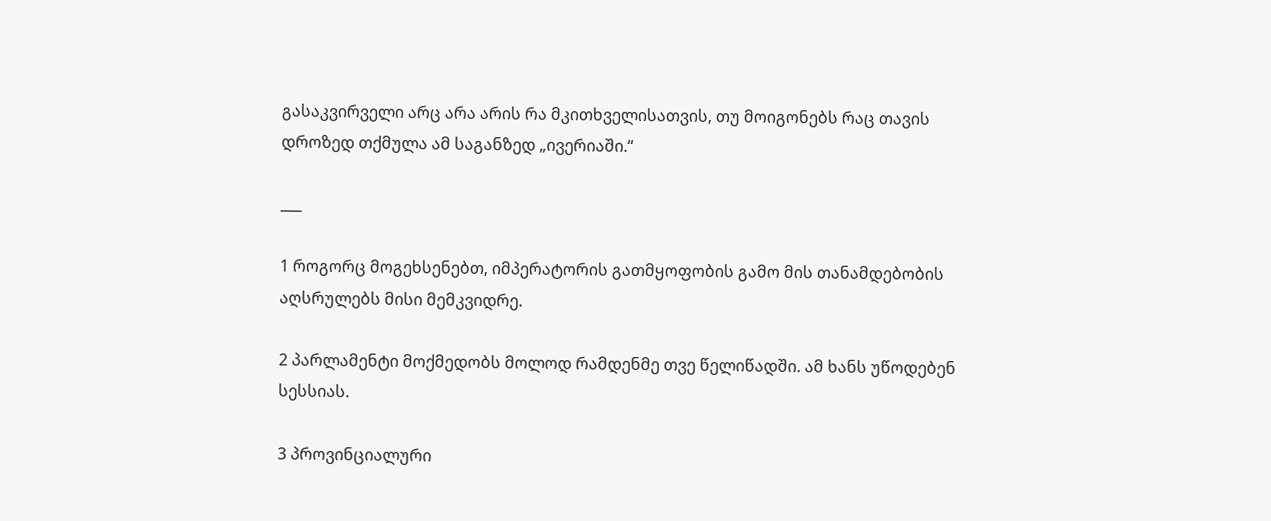გასაკვირველი არც არა არის რა მკითხველისათვის, თუ მოიგონებს რაც თავის დროზედ თქმულა ამ საგანზედ „ივერიაში.“

___

1 როგორც მოგეხსენებთ, იმპერატორის გათმყოფობის გამო მის თანამდებობის აღსრულებს მისი მემკვიდრე.

2 პარლამენტი მოქმედობს მოლოდ რამდენმე თვე წელიწადში. ამ ხანს უწოდებენ სესსიას.

3 პროვინციალური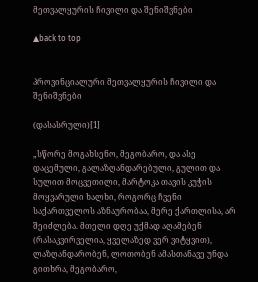მეთვალყურის ჩივილი და შენიშვნები

▲back to top


პროვინციალური მეთვალყურის ჩივილი და შენიშვნები

(დასასრული)[1]

„სწორე მოგახსენო, მეგობარო, და ასე დაცემული, გალაზღანდარებული, გულით და სულით მოცვეთილი, მარტოკა თავის კუჭის მოყვარული ხალხი, როგორც ჩვენი საქართველოს აზნაურობაა, მერე ქართლისა, არ შეიძლება. მთელი დღე უქმად აღამებენ (რასაკვირველია, ყველაზედ ვერ ვიტყვით), ლაზღანდარობენ, ლოთობენ ამასთანავე უნდა გითხრა, მეგობარო,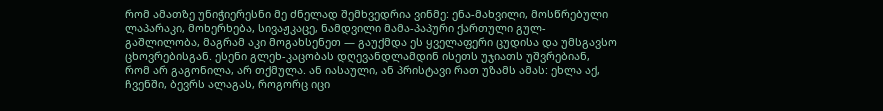რომ ამათზე უნიჭიერესნი მე ძნელად შემხვედრია ვინმე: ენა-მახვილი, მოსწრებული ლაპარაკი, მოხერხება, სივაჟკაცე, ნამდვილი მამა-პაპური ქართული გულ-გაშლილობა, მაგრამ აკი მოგახსენეთ — გაუქმდა ეს ყველაფერი ცუდისა და უმსგავსო ცხოვრებისგან. ესენი გლეხ-კაცობას დღევანდლამდინ ისეთს უჯიათს უშვრებიან, რომ არ გაგონილა, არ თქმულა. ან იასაული, ან პრისტავი რათ უზამს ამას: ეხლა აქ, ჩვენში, ბევრს ალაგას, როგორც იცი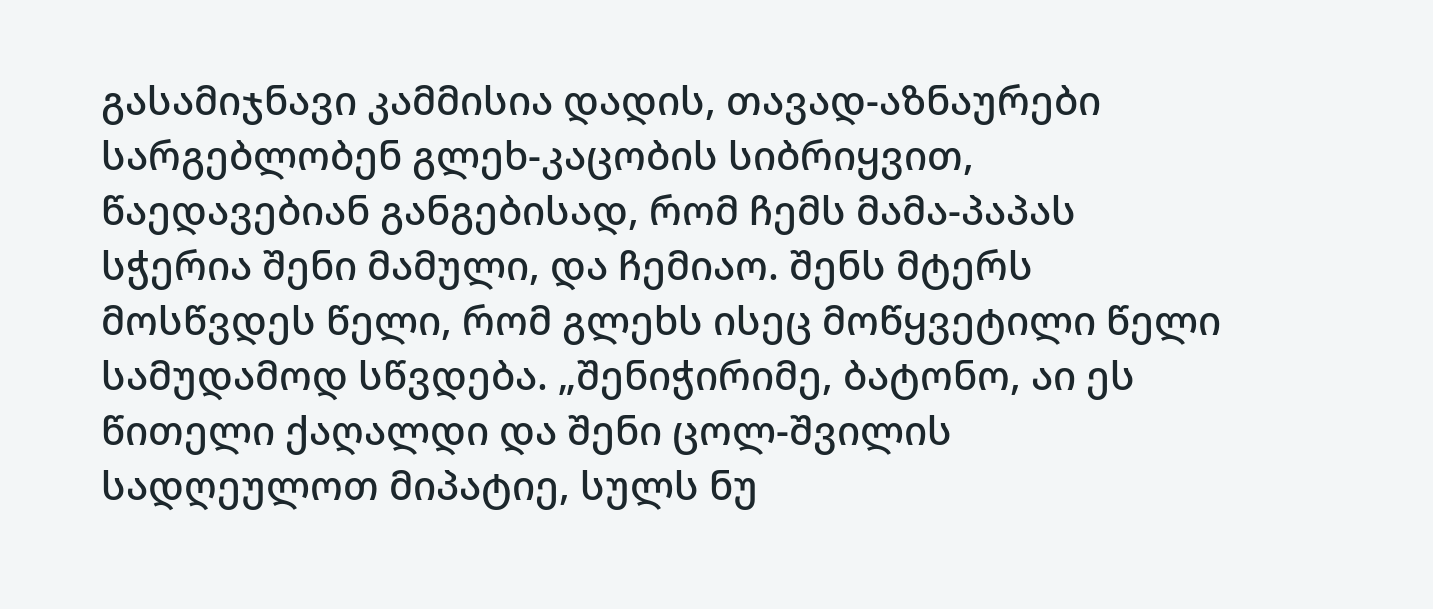გასამიჯნავი კამმისია დადის, თავად-აზნაურები სარგებლობენ გლეხ-კაცობის სიბრიყვით, წაედავებიან განგებისად, რომ ჩემს მამა-პაპას სჭერია შენი მამული, და ჩემიაო. შენს მტერს მოსწვდეს წელი, რომ გლეხს ისეც მოწყვეტილი წელი სამუდამოდ სწვდება. „შენიჭირიმე, ბატონო, აი ეს წითელი ქაღალდი და შენი ცოლ-შვილის სადღეულოთ მიპატიე, სულს ნუ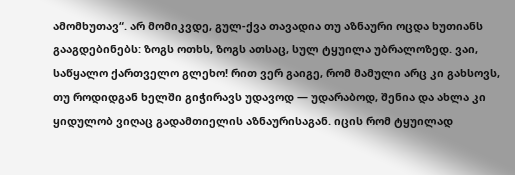ამომხუთავ“. არ მომიკვდე, გულ-ქვა თავადია თუ აზნაური ოცდა ხუთიანს გააგდებინებს: ზოგს ოთხს, ზოგს ათსაც, სულ ტყუილა უბრალოზედ. ვაი, საწყალო ქართველო გლეხო! რით ვერ გაიგე, რომ მამული არც კი გახსოვს, თუ როდიდგან ხელში გიჭირავს უდავოდ — უდარაბოდ, შენია და ახლა კი ყიდულობ ვიღაც გადამთიელის აზნაურისაგან. იცის რომ ტყუილად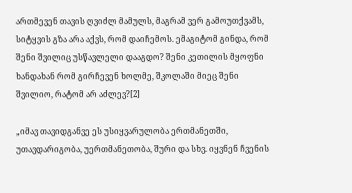ართმევენ თავის ღვიძლ მამულს, მაგრამ ვერ გამოუთქვამს, სიტყვის გზა არა აქვს, რომ დაიჩემოს. ემაგიტომ გინდა, რომ შენი შვილიც უსწავლელი დააგდო? შენი კეთილის მყოფნი ხანდახან რომ გირჩევენ ხოლმე, შკოლაში მიეც შენი შვილიო, რატომ არ აძლევ?[2]

„იმავ თავიდგანვე ეს უსიყვარულობა ერთმანეთში, უთავდარიგობა, უერთმანეთობა, შური და სხვ. იყვნენ ჩვენის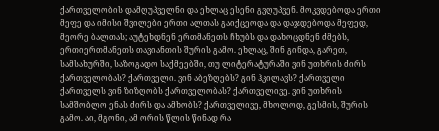ქართველობის დამღუპველნი და ეხლაც ესენი გვღუპვენ. მოკვდებოდა ერთი მეფე და იმისი შვილები ერთი ალთას გაიქცეოდა და დაჯდებოდა მეფედ, მეორე ბალთას; აუტეხდნენ ერთმანეთს ჩხუბს და დახოცდნენ ძმებს, ერთიერთმანეთს თავიანთის შურის გამო. ეხლაც, შინ გინდა, გარეთ, სამსახურში, საზოგადო საქმეებში, თუ ლიტერატურაში ვინ უთხრის ძირს ქართველობას? ქართველი. ვინ აბეზღებს? გინ ჰკილავს? ქართველი ქართველს ვინ ზიზღობს ქართველობას? ქართველივე. ვინ უთხრის სამშობლო ენას ძირს და ამხობს? ქართველივე, მხოლოდ, გესმის, შურის გამო. აი, მგონი, ამ ორის წლის წინად რა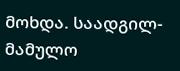მოხდა. საადგილ-მამულო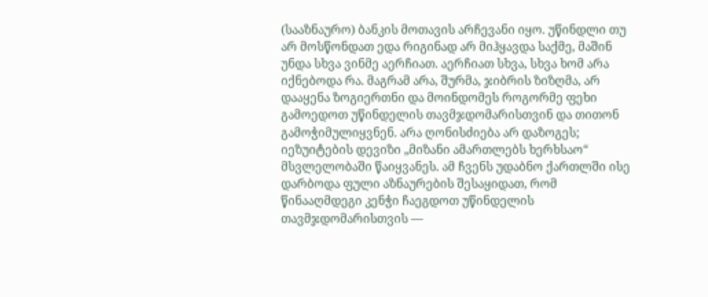(სააზნაურო) ბანკის მოთავის არჩევანი იყო. უწინდლი თუ არ მოსწონდათ ედა რიგინად არ მიჰყავდა საქმე, მაშინ უნდა სხვა ვინმე აერჩიათ. აერჩიათ სხვა, სხვა ხომ არა იქნებოდა რა. მაგრამ არა, შურმა, ჯიბრის ზიზღმა, არ დააყენა ზოგიერთნი და მოინდომეს როგორმე ფეხი გამოედოთ უწინდელის თავმჯდომარისთვინ და თითონ გამოჭიმულიყვნენ. არა ღონისძიება არ დაზოგეს; იეზუიტების დევიზი „მიზანი ამართლებს ხერხსაო“ მსვლელობაში წაიყვანეს. ამ ჩვენს უდაბნო ქართლში ისე დარბოდა ფული აზნაურების შესაყიდათ, რომ წინააღმდეგი კენჭი ჩაეგდოთ უწინდელის თავმჯდომარისთვის —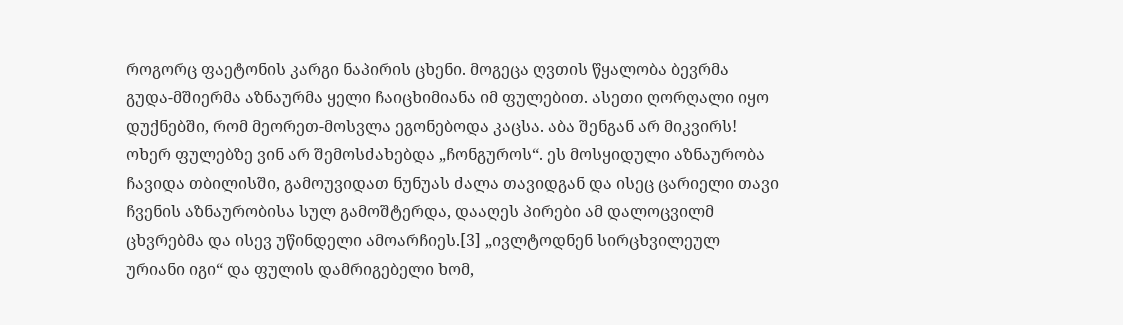როგორც ფაეტონის კარგი ნაპირის ცხენი. მოგეცა ღვთის წყალობა ბევრმა გუდა-მშიერმა აზნაურმა ყელი ჩაიცხიმიანა იმ ფულებით. ასეთი ღორღალი იყო დუქნებში, რომ მეორეთ-მოსვლა ეგონებოდა კაცსა. აბა შენგან არ მიკვირს! ოხერ ფულებზე ვინ არ შემოსძახებდა „ჩონგუროს“. ეს მოსყიდული აზნაურობა ჩავიდა თბილისში, გამოუვიდათ ნუნუას ძალა თავიდგან და ისეც ცარიელი თავი ჩვენის აზნაურობისა სულ გამოშტერდა, დააღეს პირები ამ დალოცვილმ ცხვრებმა და ისევ უწინდელი ამოარჩიეს.[3] „ივლტოდნენ სირცხვილეულ ურიანი იგი“ და ფულის დამრიგებელი ხომ,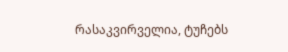რასაკვირველია, ტუჩებს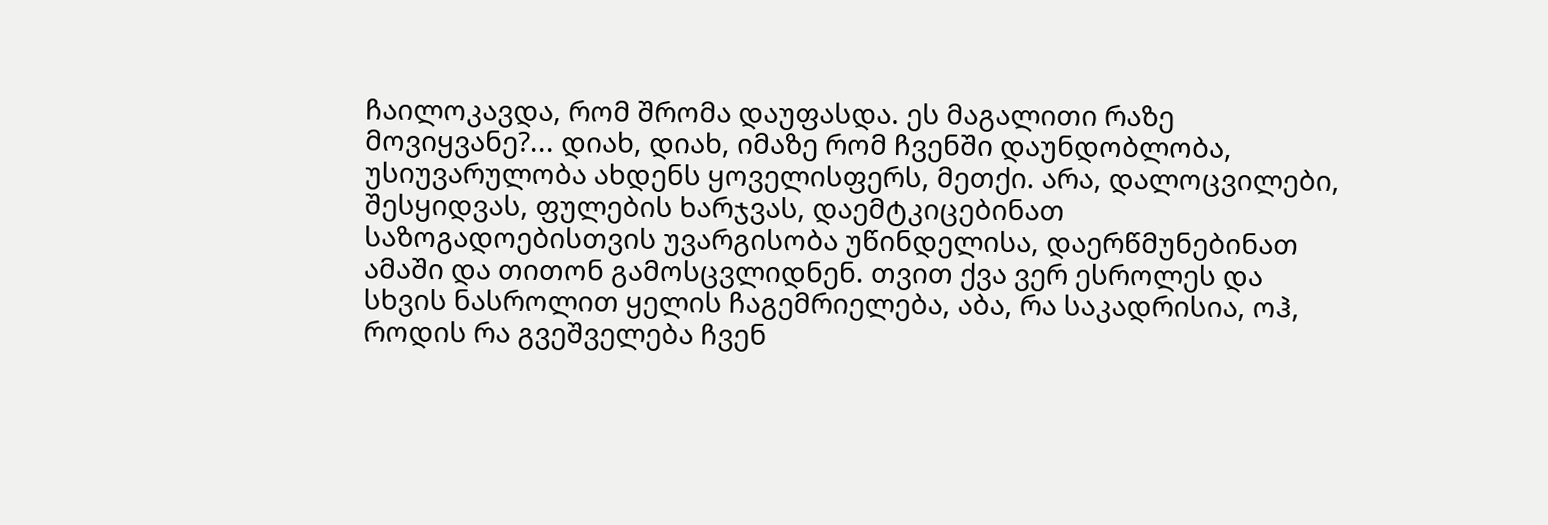ჩაილოკავდა, რომ შრომა დაუფასდა. ეს მაგალითი რაზე მოვიყვანე?... დიახ, დიახ, იმაზე რომ ჩვენში დაუნდობლობა, უსიუვარულობა ახდენს ყოველისფერს, მეთქი. არა, დალოცვილები, შესყიდვას, ფულების ხარჯვას, დაემტკიცებინათ საზოგადოებისთვის უვარგისობა უწინდელისა, დაერწმუნებინათ ამაში და თითონ გამოსცვლიდნენ. თვით ქვა ვერ ესროლეს და სხვის ნასროლით ყელის ჩაგემრიელება, აბა, რა საკადრისია, ოჰ, როდის რა გვეშველება ჩვენ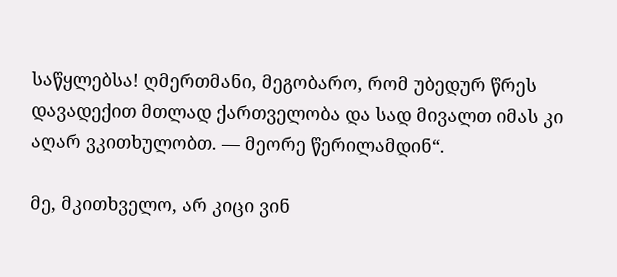საწყლებსა! ღმერთმანი, მეგობარო, რომ უბედურ წრეს დავადექით მთლად ქართველობა და სად მივალთ იმას კი აღარ ვკითხულობთ. — მეორე წერილამდინ“.

მე, მკითხველო, არ კიცი ვინ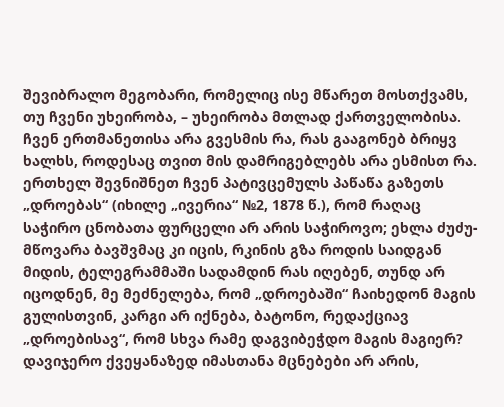შევიბრალო მეგობარი, რომელიც ისე მწარეთ მოსთქვამს, თუ ჩვენი უხეირობა, – უხეირობა მთლად ქართველობისა. ჩვენ ერთმანეთისა არა გვესმის რა, რას გააგონებ ბრიყვ ხალხს, როდესაც თვით მის დამრიგებლებს არა ესმისთ რა. ერთხელ შევნიშნეთ ჩვენ პატივცემულს პაწაწა გაზეთს „დროებას“ (იხილე „ივერია“ №2, 1878 წ.), რომ რაღაც საჭირო ცნობათა ფურცელი არ არის საჭიროვო; ეხლა ძუძუ-მწოვარა ბავშვმაც კი იცის, რკინის გზა როდის საიდგან მიდის, ტელეგრამმაში სადამდინ რას იღებენ, თუნდ არ იცოდნენ, მე მეძნელება, რომ „დროებაში“ ჩაიხედონ მაგის გულისთვინ, კარგი არ იქნება, ბატონო, რედაქციავ „დროებისავ“, რომ სხვა რამე დაგვიბეჭდო მაგის მაგიერ? დავიჯერო ქვეყანაზედ იმასთანა მცნებები არ არის,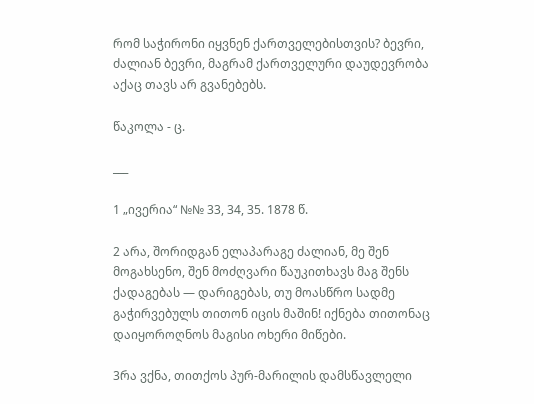რომ საჭირონი იყვნენ ქართველებისთვის? ბევრი, ძალიან ბევრი, მაგრამ ქართველური დაუდევრობა აქაც თავს არ გვანებებს.

წაკოლა - ც.

___

1 „ივერია“ №№ 33, 34, 35. 1878 წ.

2 არა, შორიდგან ელაპარაგე ძალიან, მე შენ მოგახსენო, შენ მოძღვარი წაუკითხავს მაგ შენს ქადაგებას — დარიგებას, თუ მოასწრო სადმე გაჭირვებულს თითონ იცის მაშინ! იქნება თითონაც დაიყოროღნოს მაგისი ოხერი მიწები.

3რა ვქნა, თითქოს პურ-მარილის დამსწავლელი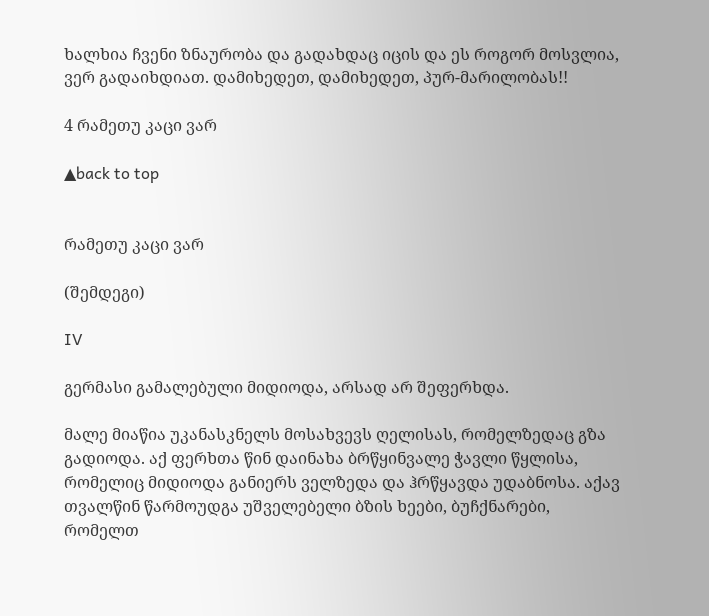ხალხია ჩვენი ზნაურობა და გადახდაც იცის და ეს როგორ მოსვლია, ვერ გადაიხდიათ. დამიხედეთ, დამიხედეთ, პურ-მარილობას!!

4 რამეთუ კაცი ვარ

▲back to top


რამეთუ კაცი ვარ

(შემდეგი)

IV

გერმასი გამალებული მიდიოდა, არსად არ შეფერხდა.

მალე მიაწია უკანასკნელს მოსახვევს ღელისას, რომელზედაც გზა გადიოდა. აქ ფერხთა წინ დაინახა ბრწყინვალე ჭავლი წყლისა, რომელიც მიდიოდა განიერს ველზედა და ჰრწყავდა უდაბნოსა. აქავ თვალწინ წარმოუდგა უშველებელი ბზის ხეები, ბუჩქნარები, რომელთ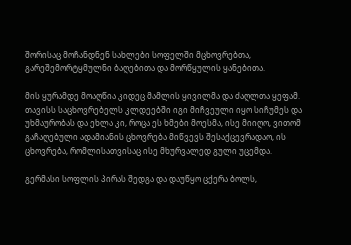შორისაც მოჩანდნენ სახლები სოფელში მცხოვრებთა, გარეშემორტყმულნი ბაღებითა და მორწყულის ყანებითა.

მის ყურამდე მოაღწია კიდეც მამლის ყივილმა და ძაღლთა ყეფამ. თავისს საცხოვრებელს კლდეებში იგი მიჩვეული იყო სიჩუმეს და უხმაურობას და ეხლა კი, როცა ეს ხმები მოესმა, ისე მიიღო, ვითომ გაჩაღებული ადამიანის ცხოვრება მიწვევს შესაქცევრადაო, ის ცხოვრება, რომლისათვისაც ისე მხურვალედ გული უცემდა.

გერმასი სოფლის პირას შედგა და დაუწყო ცქერა ბოლს,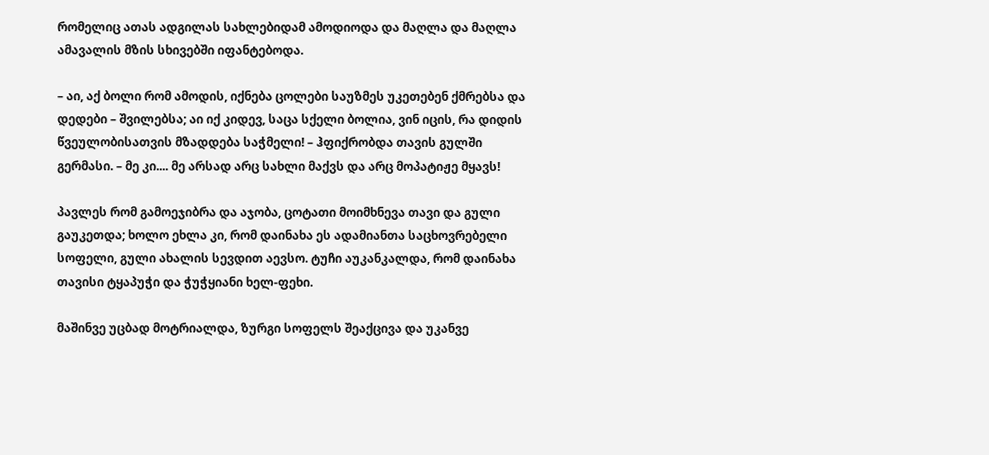რომელიც ათას ადგილას სახლებიდამ ამოდიოდა და მაღლა და მაღლა ამავალის მზის სხივებში იფანტებოდა.

– აი, აქ ბოლი რომ ამოდის, იქნება ცოლები საუზმეს უკეთებენ ქმრებსა და დედები – შვილებსა; აი იქ კიდევ, საცა სქელი ბოლია, ვინ იცის, რა დიდის წვეულობისათვის მზადდება საჭმელი! – ჰფიქრობდა თავის გულში გერმასი. – მე კი.... მე არსად არც სახლი მაქვს და არც მოპატიჟე მყავს!

პავლეს რომ გამოეჯიბრა და აჯობა, ცოტათი მოიმხნევა თავი და გული გაუკეთდა; ხოლო ეხლა კი, რომ დაინახა ეს ადამიანთა საცხოვრებელი სოფელი, გული ახალის სევდით აევსო. ტუჩი აუკანკალდა, რომ დაინახა თავისი ტყაპუჭი და ჭუჭყიანი ხელ-ფეხი.

მაშინვე უცბად მოტრიალდა, ზურგი სოფელს შეაქცივა და უკანვე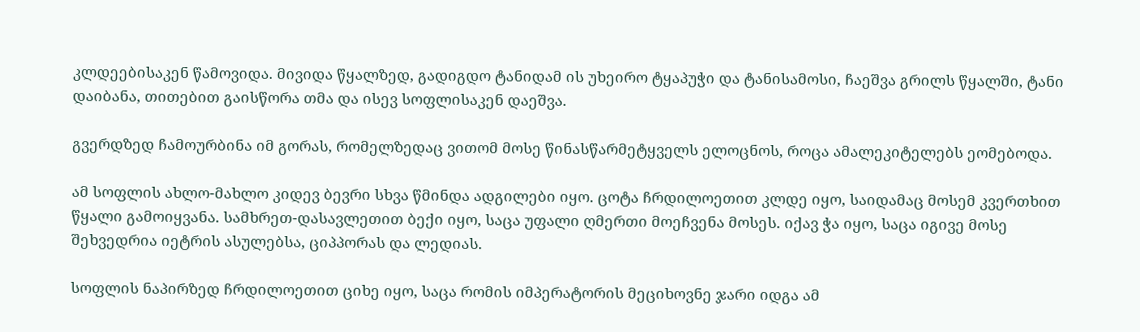კლდეებისაკენ წამოვიდა. მივიდა წყალზედ, გადიგდო ტანიდამ ის უხეირო ტყაპუჭი და ტანისამოსი, ჩაეშვა გრილს წყალში, ტანი დაიბანა, თითებით გაისწორა თმა და ისევ სოფლისაკენ დაეშვა.

გვერდზედ ჩამოურბინა იმ გორას, რომელზედაც ვითომ მოსე წინასწარმეტყველს ელოცნოს, როცა ამალეკიტელებს ეომებოდა.

ამ სოფლის ახლო-მახლო კიდევ ბევრი სხვა წმინდა ადგილები იყო. ცოტა ჩრდილოეთით კლდე იყო, საიდამაც მოსემ კვერთხით წყალი გამოიყვანა. სამხრეთ-დასავლეთით ბექი იყო, საცა უფალი ღმერთი მოეჩვენა მოსეს. იქავ ჭა იყო, საცა იგივე მოსე შეხვედრია იეტრის ასულებსა, ციპპორას და ლედიას.

სოფლის ნაპირზედ ჩრდილოეთით ციხე იყო, საცა რომის იმპერატორის მეციხოვნე ჯარი იდგა ამ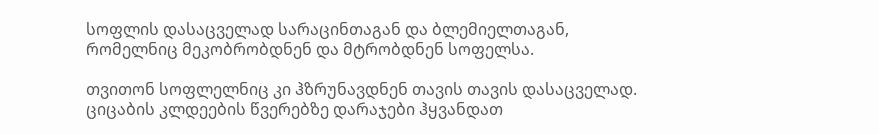სოფლის დასაცველად სარაცინთაგან და ბლემიელთაგან, რომელნიც მეკობრობდნენ და მტრობდნენ სოფელსა.

თვითონ სოფლელნიც კი ჰზრუნავდნენ თავის თავის დასაცველად. ციცაბის კლდეების წვერებზე დარაჯები ჰყვანდათ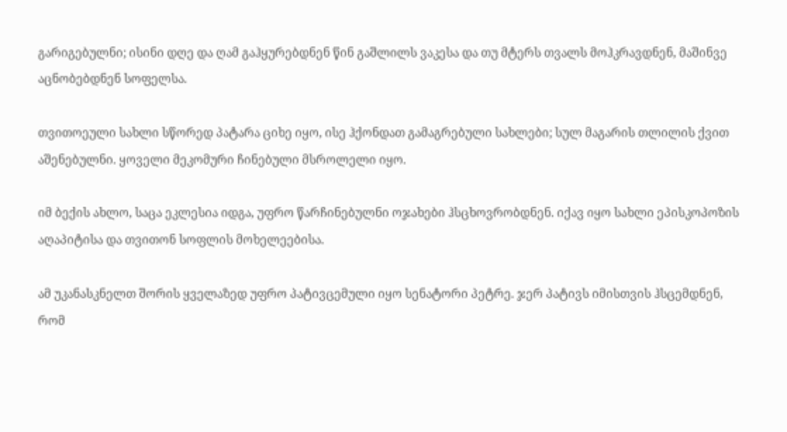გარიგებულნი; ისინი დღე და ღამ გაჰყურებდნენ წინ გაშლილს ვაკესა და თუ მტერს თვალს მოჰკრავდნენ, მაშინვე აცნობებდნენ სოფელსა.

თვითოეული სახლი სწორედ პატარა ციხე იყო, ისე ჰქონდათ გამაგრებული სახლები; სულ მაგარის თლილის ქვით აშენებულნი. ყოველი მეკომური ჩინებული მსროლელი იყო.

იმ ბექის ახლო, საცა ეკლესია იდგა, უფრო წარჩინებულნი ოჯახები ჰსცხოვრობდნენ. იქავ იყო სახლი ეპისკოპოზის აღაპიტისა და თვითონ სოფლის მოხელეებისა.

ამ უკანასკნელთ შორის ყველაზედ უფრო პატივცემული იყო სენატორი პეტრე. ჯერ პატივს იმისთვის ჰსცემდნენ, რომ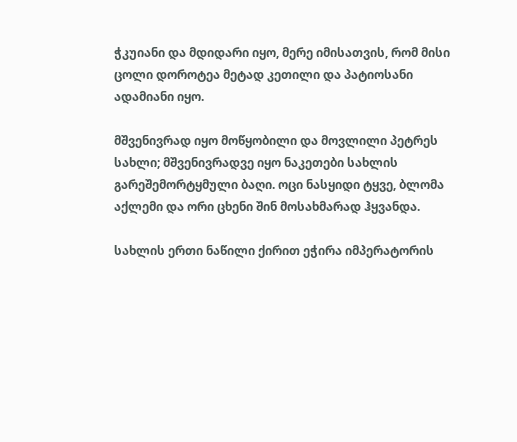ჭკუიანი და მდიდარი იყო, მერე იმისათვის, რომ მისი ცოლი დოროტეა მეტად კეთილი და პატიოსანი ადამიანი იყო.

მშვენივრად იყო მოწყობილი და მოვლილი პეტრეს სახლი; მშვენივრადვე იყო ნაკეთები სახლის გარეშემორტყმული ბაღი. ოცი ნასყიდი ტყვე, ბლომა აქლემი და ორი ცხენი შინ მოსახმარად ჰყვანდა.

სახლის ერთი ნაწილი ქირით ეჭირა იმპერატორის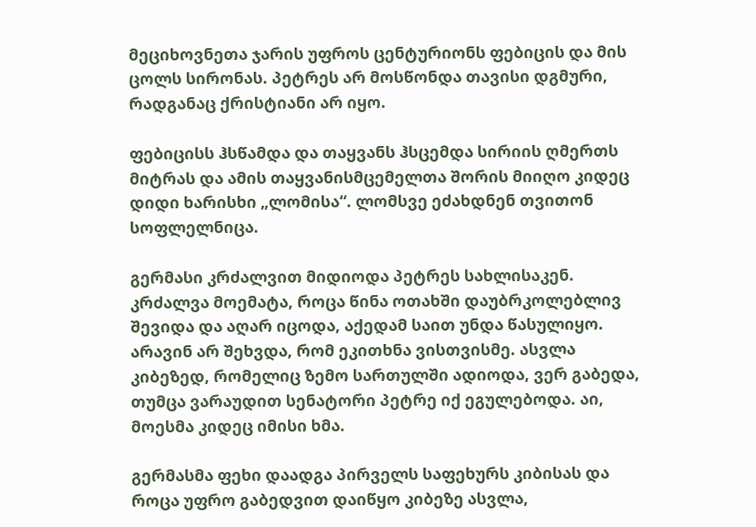მეციხოვნეთა ჯარის უფროს ცენტურიონს ფებიცის და მის ცოლს სირონას. პეტრეს არ მოსწონდა თავისი დგმური, რადგანაც ქრისტიანი არ იყო.

ფებიცისს ჰსწამდა და თაყვანს ჰსცემდა სირიის ღმერთს მიტრას და ამის თაყვანისმცემელთა შორის მიიღო კიდეც დიდი ხარისხი „ლომისა“. ლომსვე ეძახდნენ თვითონ სოფლელნიცა.

გერმასი კრძალვით მიდიოდა პეტრეს სახლისაკენ. კრძალვა მოემატა, როცა წინა ოთახში დაუბრკოლებლივ შევიდა და აღარ იცოდა, აქედამ საით უნდა წასულიყო. არავინ არ შეხვდა, რომ ეკითხნა ვისთვისმე. ასვლა კიბეზედ, რომელიც ზემო სართულში ადიოდა, ვერ გაბედა, თუმცა ვარაუდით სენატორი პეტრე იქ ეგულებოდა. აი, მოესმა კიდეც იმისი ხმა.

გერმასმა ფეხი დაადგა პირველს საფეხურს კიბისას და როცა უფრო გაბედვით დაიწყო კიბეზე ასვლა,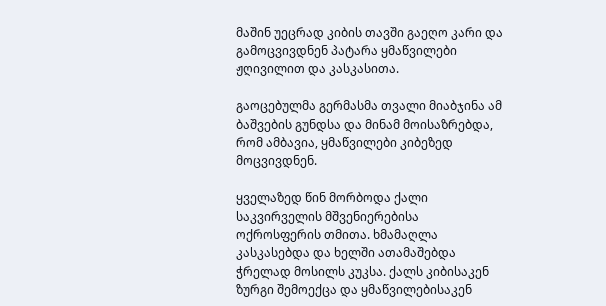მაშინ უეცრად კიბის თავში გაეღო კარი და გამოცვივდნენ პატარა ყმაწვილები ჟღივილით და კასკასითა.

გაოცებულმა გერმასმა თვალი მიაბჯინა ამ ბაშვების გუნდსა და მინამ მოისაზრებდა, რომ ამბავია, ყმაწვილები კიბეზედ მოცვივდნენ.

ყველაზედ წინ მორბოდა ქალი საკვირველის მშვენიერებისა ოქროსფერის თმითა. ხმამაღლა კასკასებდა და ხელში ათამაშებდა ჭრელად მოსილს კუკსა. ქალს კიბისაკენ ზურგი შემოექცა და ყმაწვილებისაკენ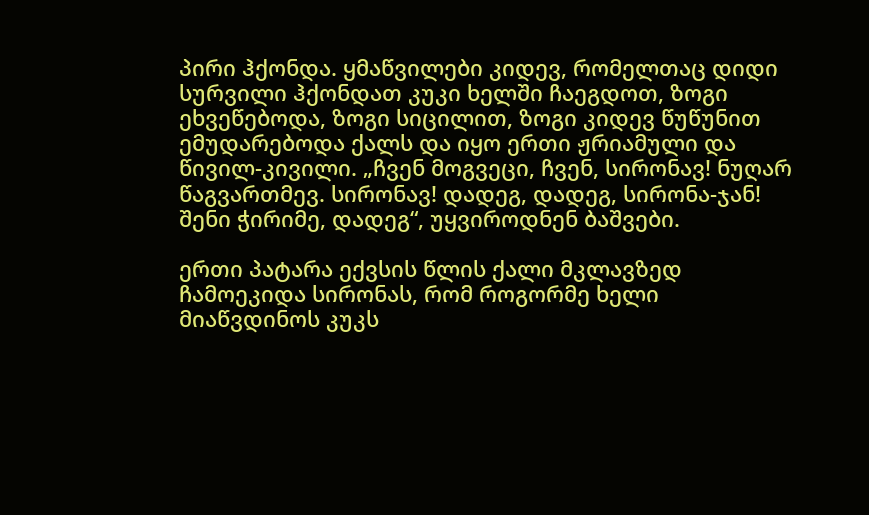პირი ჰქონდა. ყმაწვილები კიდევ, რომელთაც დიდი სურვილი ჰქონდათ კუკი ხელში ჩაეგდოთ, ზოგი ეხვეწებოდა, ზოგი სიცილით, ზოგი კიდევ წუწუნით ემუდარებოდა ქალს და იყო ერთი ჟრიამული და წივილ-კივილი. „ჩვენ მოგვეცი, ჩვენ, სირონავ! ნუღარ წაგვართმევ. სირონავ! დადეგ, დადეგ, სირონა-ჯან! შენი ჭირიმე, დადეგ“, უყვიროდნენ ბაშვები.

ერთი პატარა ექვსის წლის ქალი მკლავზედ ჩამოეკიდა სირონას, რომ როგორმე ხელი მიაწვდინოს კუკს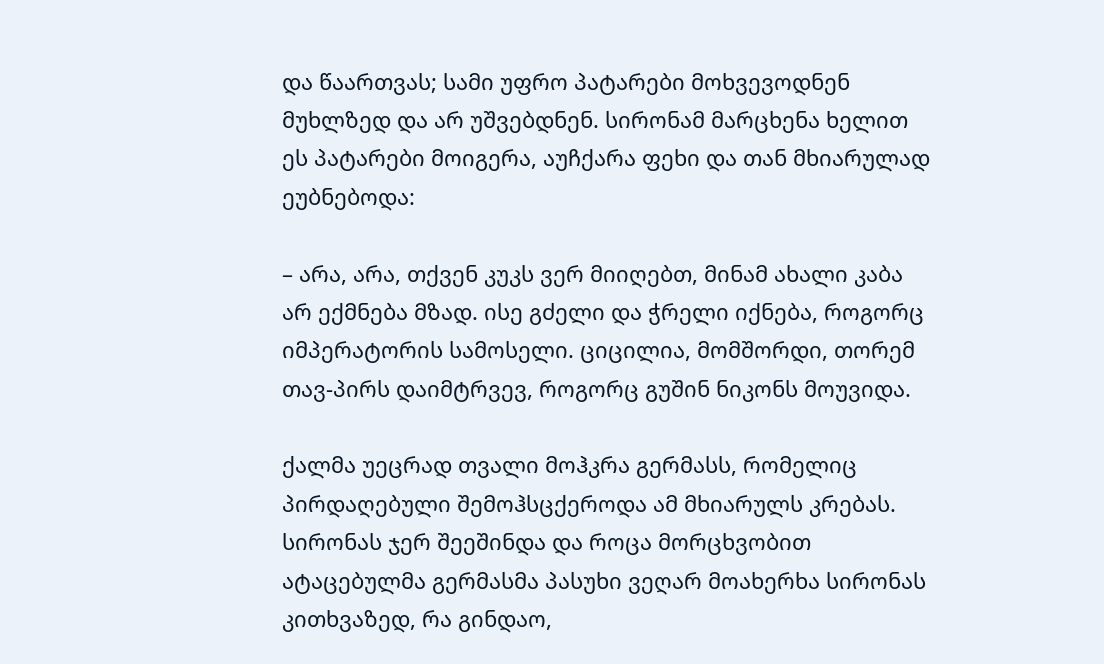და წაართვას; სამი უფრო პატარები მოხვევოდნენ მუხლზედ და არ უშვებდნენ. სირონამ მარცხენა ხელით ეს პატარები მოიგერა, აუჩქარა ფეხი და თან მხიარულად ეუბნებოდა:

– არა, არა, თქვენ კუკს ვერ მიიღებთ, მინამ ახალი კაბა არ ექმნება მზად. ისე გძელი და ჭრელი იქნება, როგორც იმპერატორის სამოსელი. ციცილია, მომშორდი, თორემ თავ-პირს დაიმტრვევ, როგორც გუშინ ნიკონს მოუვიდა.

ქალმა უეცრად თვალი მოჰკრა გერმასს, რომელიც პირდაღებული შემოჰსცქეროდა ამ მხიარულს კრებას. სირონას ჯერ შეეშინდა და როცა მორცხვობით ატაცებულმა გერმასმა პასუხი ვეღარ მოახერხა სირონას კითხვაზედ, რა გინდაო,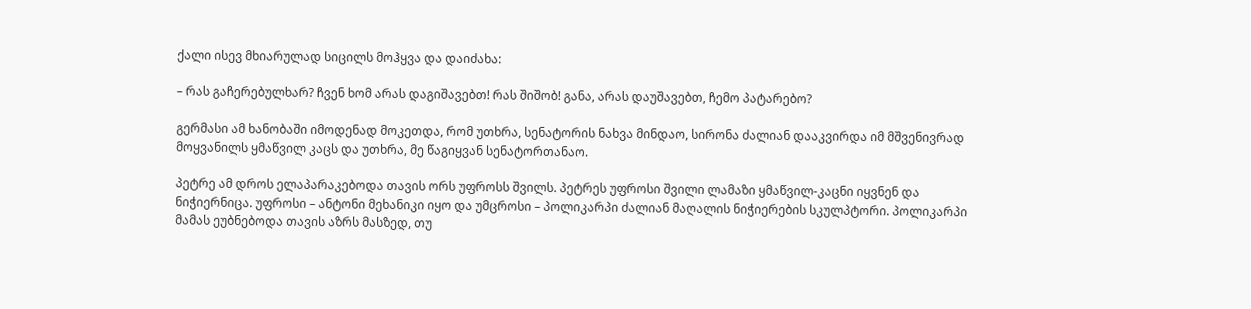ქალი ისევ მხიარულად სიცილს მოჰყვა და დაიძახა:

– რას გაჩერებულხარ? ჩვენ ხომ არას დაგიშავებთ! რას შიშობ! განა, არას დაუშავებთ, ჩემო პატარებო?

გერმასი ამ ხანობაში იმოდენად მოკეთდა, რომ უთხრა, სენატორის ნახვა მინდაო, სირონა ძალიან დააკვირდა იმ მშვენივრად მოყვანილს ყმაწვილ კაცს და უთხრა, მე წაგიყვან სენატორთანაო.

პეტრე ამ დროს ელაპარაკებოდა თავის ორს უფროსს შვილს. პეტრეს უფროსი შვილი ლამაზი ყმაწვილ-კაცნი იყვნენ და ნიჭიერნიცა. უფროსი – ანტონი მეხანიკი იყო და უმცროსი – პოლიკარპი ძალიან მაღალის ნიჭიერების სკულპტორი. პოლიკარპი მამას ეუბნებოდა თავის აზრს მასზედ, თუ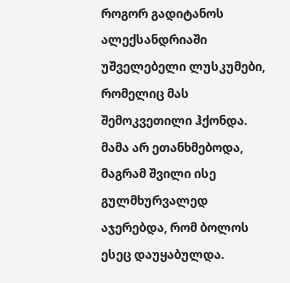როგორ გადიტანოს ალექსანდრიაში უშველებელი ლუსკუმები, რომელიც მას შემოკვეთილი ჰქონდა. მამა არ ეთანხმებოდა, მაგრამ შვილი ისე გულმხურვალედ აჯერებდა, რომ ბოლოს ესეც დაუყაბულდა.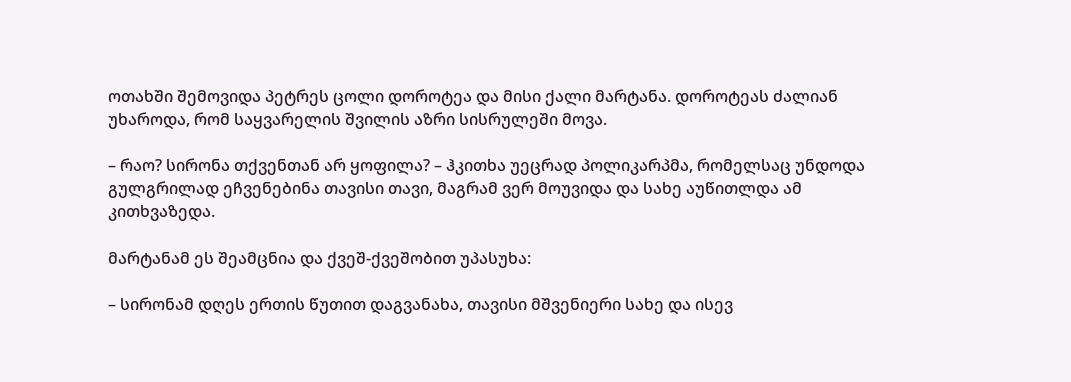ოთახში შემოვიდა პეტრეს ცოლი დოროტეა და მისი ქალი მარტანა. დოროტეას ძალიან უხაროდა, რომ საყვარელის შვილის აზრი სისრულეში მოვა.

– რაო? სირონა თქვენთან არ ყოფილა? – ჰკითხა უეცრად პოლიკარპმა, რომელსაც უნდოდა გულგრილად ეჩვენებინა თავისი თავი, მაგრამ ვერ მოუვიდა და სახე აუწითლდა ამ კითხვაზედა.

მარტანამ ეს შეამცნია და ქვეშ-ქვეშობით უპასუხა:

– სირონამ დღეს ერთის წუთით დაგვანახა, თავისი მშვენიერი სახე და ისევ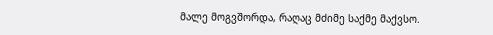მალე მოგვშორდა, რაღაც მძიმე საქმე მაქვსო.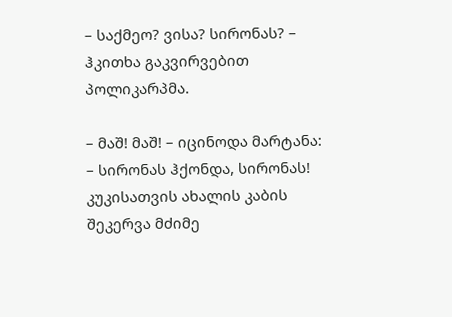– საქმეო? ვისა? სირონას? – ჰკითხა გაკვირვებით პოლიკარპმა.

– მაშ! მაშ! – იცინოდა მარტანა: – სირონას ჰქონდა, სირონას! კუკისათვის ახალის კაბის შეკერვა მძიმე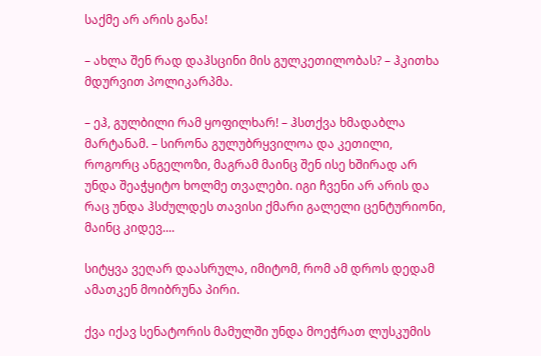საქმე არ არის განა!

– ახლა შენ რად დაჰსცინი მის გულკეთილობას? – ჰკითხა მდურვით პოლიკარპმა.

– ეჰ, გულბილი რამ ყოფილხარ! – ჰსთქვა ხმადაბლა მარტანამ. – სირონა გულუბრყვილოა და კეთილი, როგორც ანგელოზი, მაგრამ მაინც შენ ისე ხშირად არ უნდა შეაჭყიტო ხოლმე თვალები. იგი ჩვენი არ არის და რაც უნდა ჰსძულდეს თავისი ქმარი გალელი ცენტურიონი, მაინც კიდევ....

სიტყვა ვეღარ დაასრულა, იმიტომ, რომ ამ დროს დედამ ამათკენ მოიბრუნა პირი.

ქვა იქავ სენატორის მამულში უნდა მოეჭრათ ლუსკუმის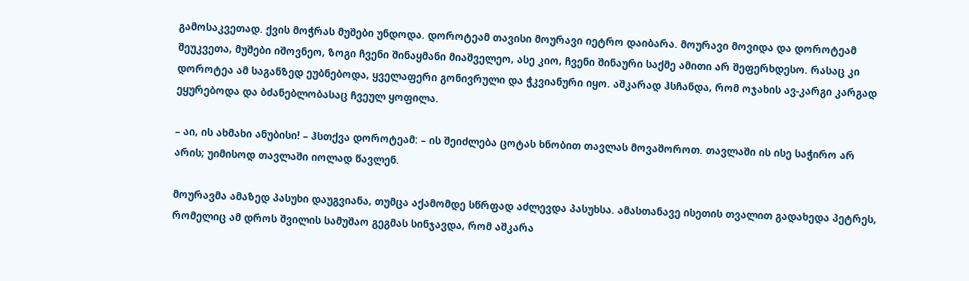გამოსაკვეთად. ქვის მოჭრას მუშები უნდოდა. დოროტეამ თავისი მოურავი იეტრო დაიბარა. მოურავი მოვიდა და დოროტეამ შეუკვეთა, მუშები იშოვნეო, ზოგი ჩვენი შინაყმანი მიაშველეო, ასე კიო, ჩვენი შინაური საქმე ამითი არ შეფერხდესო. რასაც კი დოროტეა ამ საგანზედ ეუბნებოდა, ყველაფერი გონივრული და ჭკვიანური იყო. აშკარად ჰსჩანდა, რომ ოჯახის ავ-კარგი კარგად ეყურებოდა და ბძანებლობასაც ჩვეულ ყოფილა.

– აი, ის ახმახი ანუბისი! – ჰსთქვა დოროტეამ: – ის შეიძლება ცოტას ხნობით თავლას მოვაშოროთ. თავლაში ის ისე საჭირო არ არის; უიმისოდ თავლაში იოლად წავლენ.

მოურავმა ამაზედ პასუხი დაუგვიანა, თუმცა აქამომდე სწრფად აძლევდა პასუხსა. ამასთანავე ისეთის თვალით გადახედა პეტრეს, რომელიც ამ დროს შვილის სამუშაო გეგმას სინჯავდა, რომ აშკარა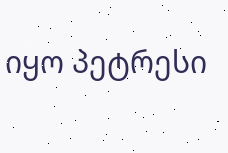იყო პეტრესი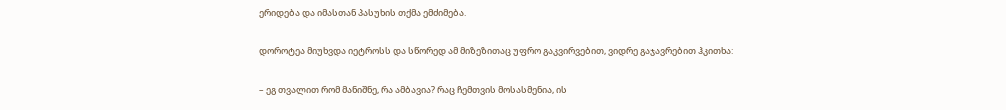ერიდება და იმასთან პასუხის თქმა ემძიმება.

დოროტეა მიუხვდა იეტროსს და სწორედ ამ მიზეზითაც უფრო გაკვირვებით, ვიდრე გაჯავრებით ჰკითხა:

– ეგ თვალით რომ მანიშნე, რა ამბავია? რაც ჩემთვის მოსასმენია, ის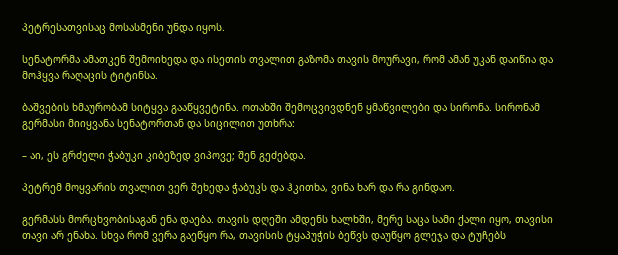პეტრესათვისაც მოსასმენი უნდა იყოს.

სენატორმა ამათკენ შემოიხედა და ისეთის თვალით გაზომა თავის მოურავი, რომ ამან უკან დაიწია და მოჰყვა რაღაცის ტიტინსა.

ბაშვების ხმაურობამ სიტყვა გააწყვეტინა. ოთახში შემოცვივდნენ ყმაწვილები და სირონა. სირონამ გერმასი მიიყვანა სენატორთან და სიცილით უთხრა:

– აი, ეს გრძელი ჭაბუკი კიბეზედ ვიპოვე; შენ გეძებდა.

პეტრემ მოყვარის თვალით ვერ შეხედა ჭაბუკს და ჰკითხა, ვინა ხარ და რა გინდაო.

გერმასს მორცხვობისაგან ენა დაება. თავის დღეში ამდენს ხალხში, მერე საცა სამი ქალი იყო, თავისი თავი არ ენახა. სხვა რომ ვერა გაეწყო რა, თავისის ტყაპუჭის ბეწვს დაუწყო გლეჯა და ტუჩებს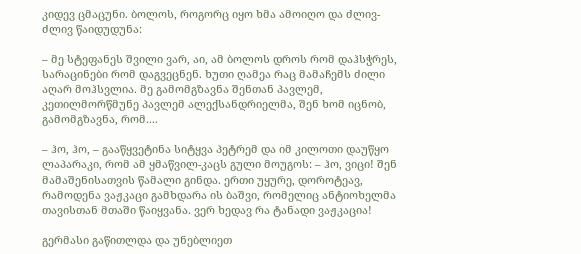კიდევ ცმაცუნი. ბოლოს, როგორც იყო ხმა ამოიღო და ძლივ-ძლივ წაიდუდუნა:

– მე სტეფანეს შვილი ვარ, აი, ამ ბოლოს დროს რომ დაჰსჭრეს, სარაცინები რომ დაგვეცნენ. ხუთი ღამეა რაც მამაჩემს ძილი აღარ მოჰსვლია. მე გამომგზავნა შენთან პავლემ, კეთილმორწმუნე პავლემ ალექსანდრიელმა, შენ ხომ იცნობ, გამომგზავნა, რომ....

– ჰო, ჰო, – გააწყვეტინა სიტყვა პეტრემ და იმ კილოთი დაუწყო ლაპარაკი, რომ ამ ყმაწვილ-კაცს გული მოუგოს: – ჰო, ვიცი! შენ მამაშენისათვის წამალი გინდა. ერთი უყურე, დოროტეავ, რამოდენა ვაჟკაცი გამხდარა ის ბაშვი, რომელიც ანტიოხელმა თავისთან მთაში წაიყვანა. ვერ ხედავ რა ტანადი ვაჟკაცია!

გერმასი გაწითლდა და უნებლიეთ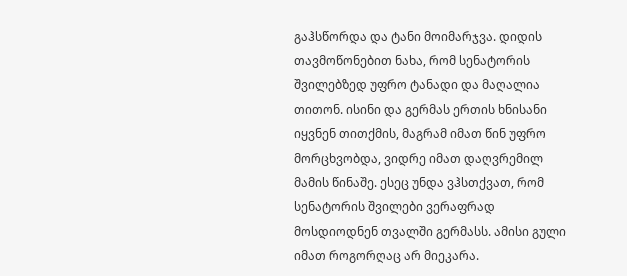გაჰსწორდა და ტანი მოიმარჯვა. დიდის თავმოწონებით ნახა, რომ სენატორის შვილებზედ უფრო ტანადი და მაღალია თითონ. ისინი და გერმას ერთის ხნისანი იყვნენ თითქმის, მაგრამ იმათ წინ უფრო მორცხვობდა, ვიდრე იმათ დაღვრემილ მამის წინაშე. ესეც უნდა ვჰსთქვათ, რომ სენატორის შვილები ვერაფრად მოსდიოდნენ თვალში გერმასს. ამისი გული იმათ როგორღაც არ მიეკარა.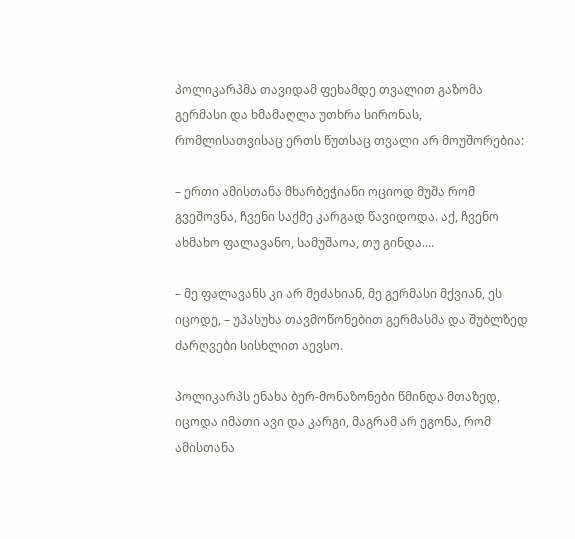პოლიკარპმა თავიდამ ფეხამდე თვალით გაზომა გერმასი და ხმამაღლა უთხრა სირონას, რომლისათვისაც ერთს წუთსაც თვალი არ მოუშორებია:

– ერთი ამისთანა მხარბეჭიანი ოციოდ მუშა რომ გვეშოვნა, ჩვენი საქმე კარგად წავიდოდა. აქ, ჩვენო ახმახო ფალავანო, სამუშაოა, თუ გინდა....

– მე ფალავანს კი არ მეძახიან, მე გერმასი მქვიან, ეს იცოდე, – უპასუხა თავმოწონებით გერმასმა და შუბლზედ ძარღვები სისხლით აევსო.

პოლიკარპს ენახა ბერ-მონაზონები წმინდა მთაზედ, იცოდა იმათი ავი და კარგი, მაგრამ არ ეგონა, რომ ამისთანა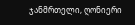ჯანმრთელი, ღონიერი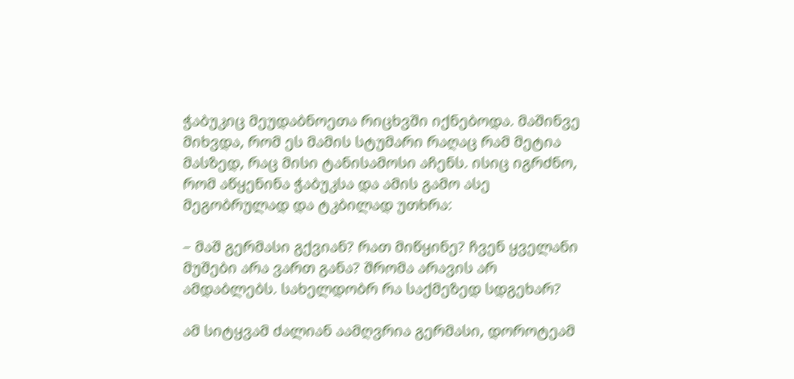ჭაბუკიც მეუდაბნოეთა რიცხვში იქნებოდა. მაშინვე მიხვდა, რომ ეს მამის სტუმარი რაღაც რამ მეტია მასზედ, რაც მისი ტანისამოსი აჩენს. ისიც იგრძნო, რომ აწყენინა ჭაბუკსა და ამის გამო ასე მეგობრულად და ტკბილად უთხრა:

– მაშ გერმასი გქვიან? რათ მიწყინე? ჩვენ ყველანი მუშები არა ვართ განა? შრომა არავის არ ამდაბლებს. სახელდობრ რა საქმეზედ სდგეხარ?

ამ სიტყვამ ძალიან აამღვრია გერმასი, დოროტეამ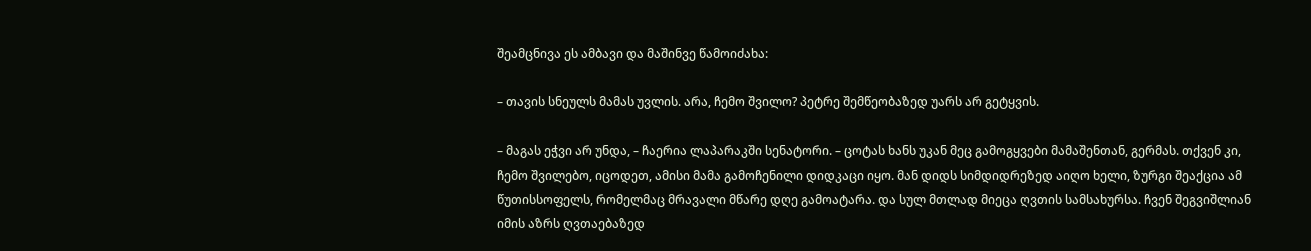შეამცნივა ეს ამბავი და მაშინვე წამოიძახა:

– თავის სნეულს მამას უვლის. არა, ჩემო შვილო? პეტრე შემწეობაზედ უარს არ გეტყვის.

– მაგას ეჭვი არ უნდა, – ჩაერია ლაპარაკში სენატორი. – ცოტას ხანს უკან მეც გამოგყვები მამაშენთან, გერმას. თქვენ კი, ჩემო შვილებო, იცოდეთ, ამისი მამა გამოჩენილი დიდკაცი იყო. მან დიდს სიმდიდრეზედ აიღო ხელი, ზურგი შეაქცია ამ წუთისსოფელს, რომელმაც მრავალი მწარე დღე გამოატარა. და სულ მთლად მიეცა ღვთის სამსახურსა. ჩვენ შეგვიშლიან იმის აზრს ღვთაებაზედ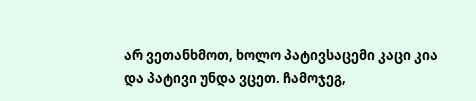არ ვეთანხმოთ, ხოლო პატივსაცემი კაცი კია და პატივი უნდა ვცეთ. ჩამოჯეგ,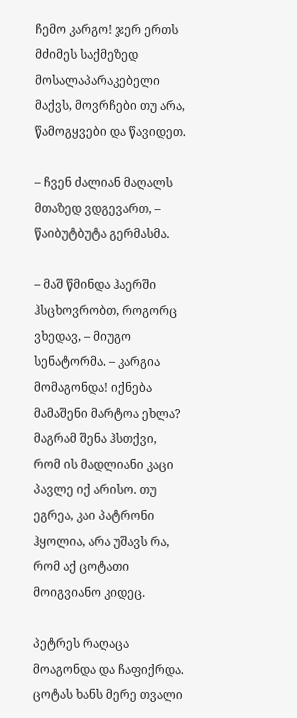ჩემო კარგო! ჯერ ერთს მძიმეს საქმეზედ მოსალაპარაკებელი მაქვს, მოვრჩები თუ არა, წამოგყვები და წავიდეთ.

– ჩვენ ძალიან მაღალს მთაზედ ვდგევართ, – წაიბუტბუტა გერმასმა.

– მაშ წმინდა ჰაერში ჰსცხოვრობთ, როგორც ვხედავ, – მიუგო სენატორმა. – კარგია მომაგონდა! იქნება მამაშენი მარტოა ეხლა? მაგრამ შენა ჰსთქვი, რომ ის მადლიანი კაცი პავლე იქ არისო. თუ ეგრეა, კაი პატრონი ჰყოლია, არა უშავს რა, რომ აქ ცოტათი მოიგვიანო კიდეც.

პეტრეს რაღაცა მოაგონდა და ჩაფიქრდა. ცოტას ხანს მერე თვალი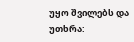უყო შვილებს და უთხრა: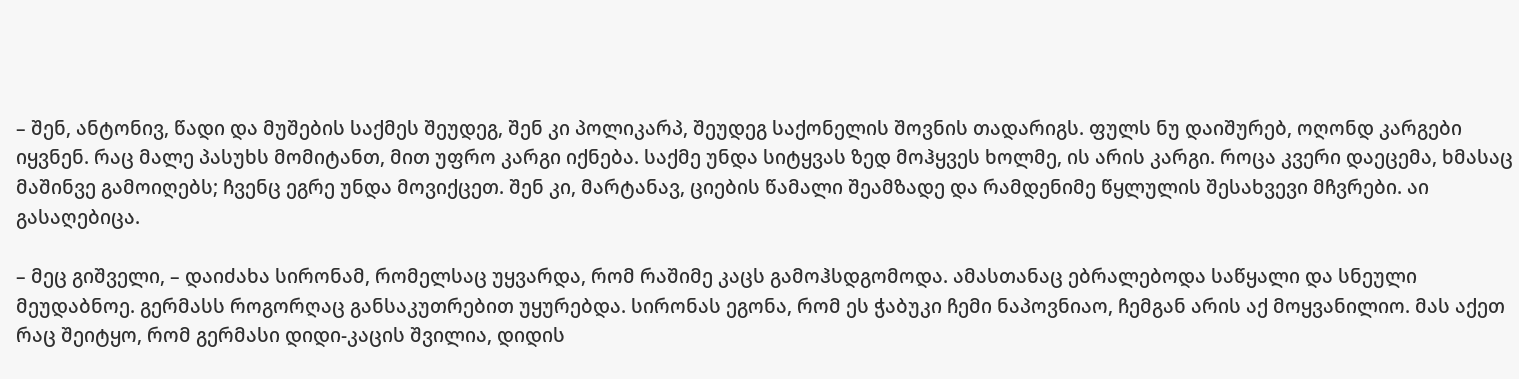– შენ, ანტონივ, წადი და მუშების საქმეს შეუდეგ, შენ კი პოლიკარპ, შეუდეგ საქონელის შოვნის თადარიგს. ფულს ნუ დაიშურებ, ოღონდ კარგები იყვნენ. რაც მალე პასუხს მომიტანთ, მით უფრო კარგი იქნება. საქმე უნდა სიტყვას ზედ მოჰყვეს ხოლმე, ის არის კარგი. როცა კვერი დაეცემა, ხმასაც მაშინვე გამოიღებს; ჩვენც ეგრე უნდა მოვიქცეთ. შენ კი, მარტანავ, ციების წამალი შეამზადე და რამდენიმე წყლულის შესახვევი მჩვრები. აი გასაღებიცა.

– მეც გიშველი, – დაიძახა სირონამ, რომელსაც უყვარდა, რომ რაშიმე კაცს გამოჰსდგომოდა. ამასთანაც ებრალებოდა საწყალი და სნეული მეუდაბნოე. გერმასს როგორღაც განსაკუთრებით უყურებდა. სირონას ეგონა, რომ ეს ჭაბუკი ჩემი ნაპოვნიაო, ჩემგან არის აქ მოყვანილიო. მას აქეთ რაც შეიტყო, რომ გერმასი დიდი-კაცის შვილია, დიდის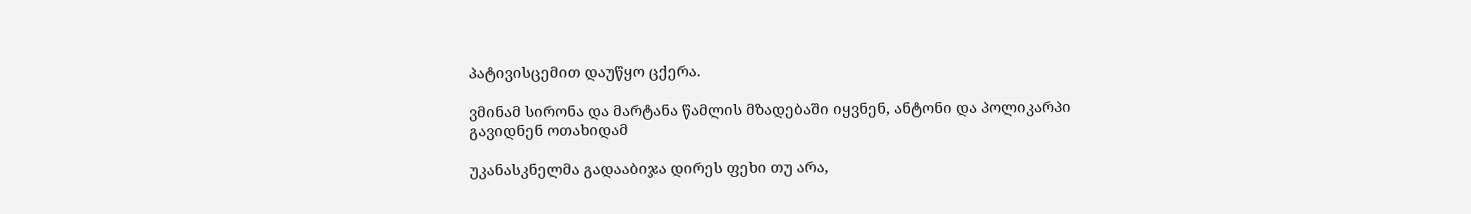პატივისცემით დაუწყო ცქერა.

ვმინამ სირონა და მარტანა წამლის მზადებაში იყვნენ, ანტონი და პოლიკარპი გავიდნენ ოთახიდამ

უკანასკნელმა გადააბიჯა დირეს ფეხი თუ არა,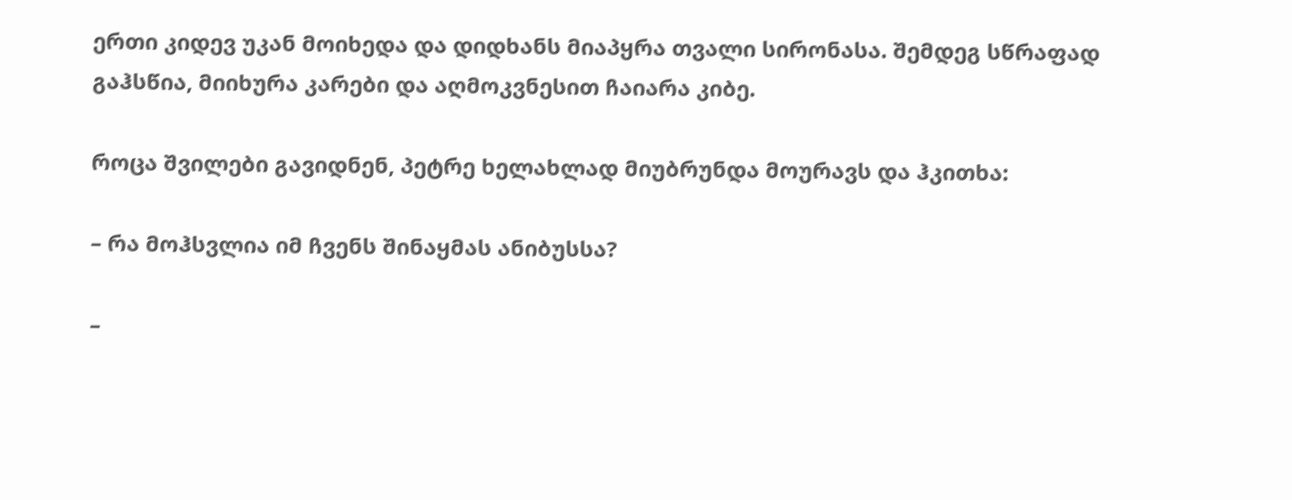ერთი კიდევ უკან მოიხედა და დიდხანს მიაპყრა თვალი სირონასა. შემდეგ სწრაფად გაჰსწია, მიიხურა კარები და აღმოკვნესით ჩაიარა კიბე.

როცა შვილები გავიდნენ, პეტრე ხელახლად მიუბრუნდა მოურავს და ჰკითხა:

– რა მოჰსვლია იმ ჩვენს შინაყმას ანიბუსსა?

–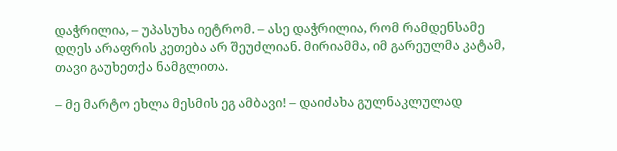დაჭრილია, – უპასუხა იეტრომ. – ასე დაჭრილია, რომ რამდენსამე დღეს არაფრის კეთება არ შეუძლიან. მირიამმა, იმ გარეულმა კატამ, თავი გაუხეთქა ნამგლითა.

– მე მარტო ეხლა მესმის ეგ ამბავი! – დაიძახა გულნაკლულად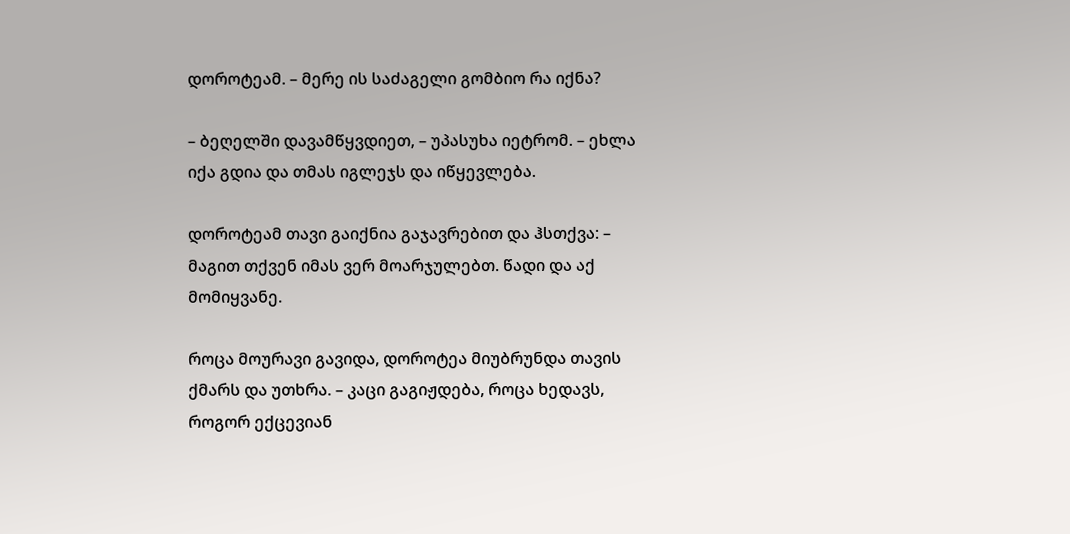დოროტეამ. – მერე ის საძაგელი გომბიო რა იქნა?

– ბეღელში დავამწყვდიეთ, – უპასუხა იეტრომ. – ეხლა იქა გდია და თმას იგლეჯს და იწყევლება.

დოროტეამ თავი გაიქნია გაჯავრებით და ჰსთქვა: – მაგით თქვენ იმას ვერ მოარჯულებთ. წადი და აქ მომიყვანე.

როცა მოურავი გავიდა, დოროტეა მიუბრუნდა თავის ქმარს და უთხრა. – კაცი გაგიჟდება, როცა ხედავს, როგორ ექცევიან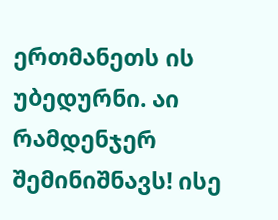ერთმანეთს ის უბედურნი. აი რამდენჯერ შემინიშნავს! ისე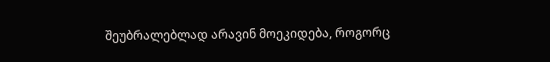შეუბრალებლად არავინ მოეკიდება, როგორც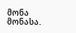მონა მონასა.